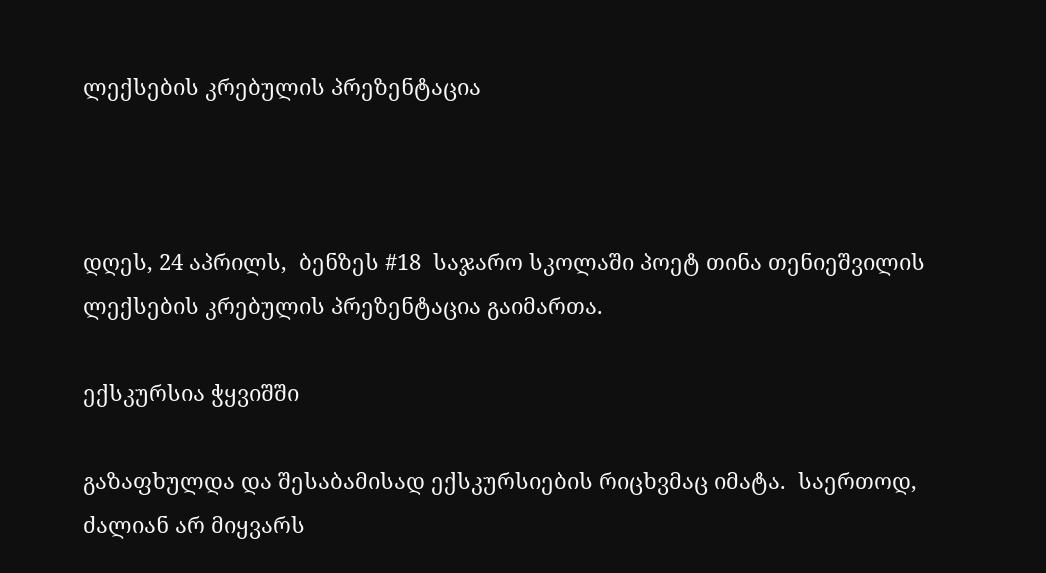ლექსების კრებულის პრეზენტაცია



დღეს, 24 აპრილს,  ბენზეს #18  საჯარო სკოლაში პოეტ თინა თენიეშვილის ლექსების კრებულის პრეზენტაცია გაიმართა.

ექსკურსია ჭყვიშში

გაზაფხულდა და შესაბამისად ექსკურსიების რიცხვმაც იმატა.  საერთოდ, ძალიან არ მიყვარს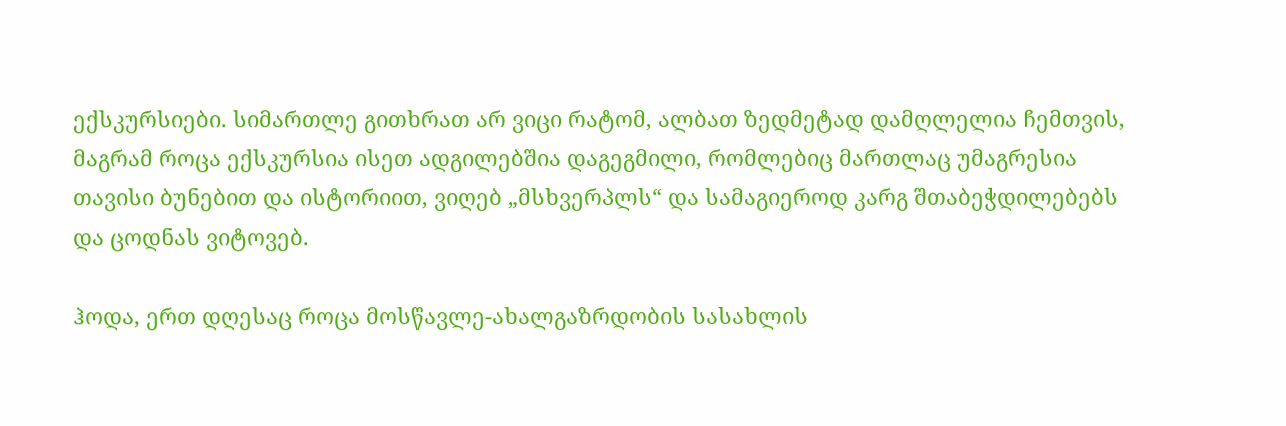ექსკურსიები. სიმართლე გითხრათ არ ვიცი რატომ, ალბათ ზედმეტად დამღლელია ჩემთვის, მაგრამ როცა ექსკურსია ისეთ ადგილებშია დაგეგმილი, რომლებიც მართლაც უმაგრესია თავისი ბუნებით და ისტორიით, ვიღებ „მსხვერპლს“ და სამაგიეროდ კარგ შთაბეჭდილებებს და ცოდნას ვიტოვებ.

ჰოდა, ერთ დღესაც როცა მოსწავლე-ახალგაზრდობის სასახლის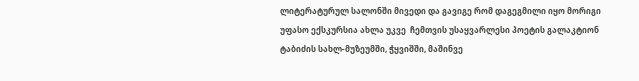ლიტერატურულ სალონში მივედი და გავიგე რომ დაგეგმილი იყო მორიგი უფასო ექსკურსია ახლა უკვე  ჩემთვის უსაყვარლესი პოეტის გალაკტიონ ტაბიძის სახლ-მუზეუმში, ჭყვიშში, მაშინვე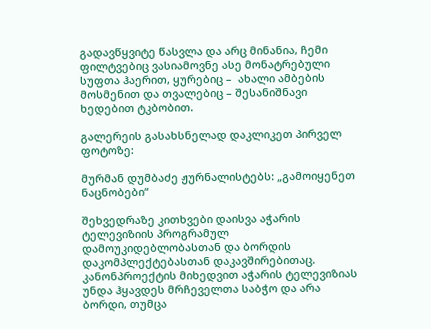გადავწყვიტე წასვლა და არც მინანია, ჩემი ფილტვებიც ვასიამოვნე ასე მონატრებული სუფთა ჰაერით, ყურებიც –  ახალი ამბების მოსმენით და თვალებიც – შესანიშნავი ხედებით ტკბობით.

გალერეის გასახსნელად დაკლიკეთ პირველ ფოტოზე:

მურმან დუმბაძე ჟურნალისტებს: „გამოიყენეთ ნაცნობები“

შეხვედრაზე კითხვები დაისვა აჭარის ტელევიზიის პროგრამულ დამოუკიდებლობასთან და ბორდის დაკომპლექტებასთან დაკავშირებითაც. კანონპროექტის მიხედვით აჭარის ტელევიზიას უნდა ჰყავდეს მრჩეველთა საბჭო და არა ბორდი, თუმცა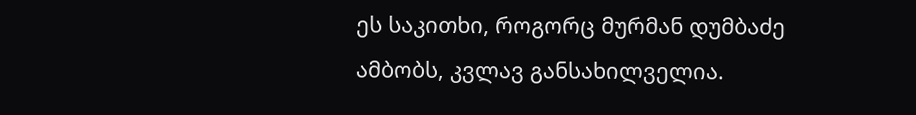ეს საკითხი, როგორც მურმან დუმბაძე ამბობს, კვლავ განსახილველია.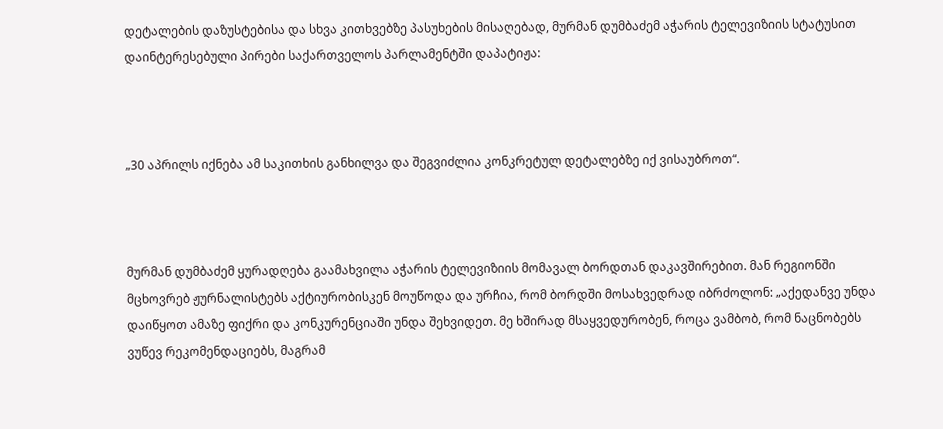დეტალების დაზუსტებისა და სხვა კითხვებზე პასუხების მისაღებად, მურმან დუმბაძემ აჭარის ტელევიზიის სტატუსით დაინტერესებული პირები საქართველოს პარლამენტში დაპატიჟა:



„30 აპრილს იქნება ამ საკითხის განხილვა და შეგვიძლია კონკრეტულ დეტალებზე იქ ვისაუბროთ“.



მურმან დუმბაძემ ყურადღება გაამახვილა აჭარის ტელევიზიის მომავალ ბორდთან დაკავშირებით. მან რეგიონში მცხოვრებ ჟურნალისტებს აქტიურობისკენ მოუწოდა და ურჩია, რომ ბორდში მოსახვედრად იბრძოლონ: „აქედანვე უნდა დაიწყოთ ამაზე ფიქრი და კონკურენციაში უნდა შეხვიდეთ. მე ხშირად მსაყვედურობენ, როცა ვამბობ, რომ ნაცნობებს ვუწევ რეკომენდაციებს, მაგრამ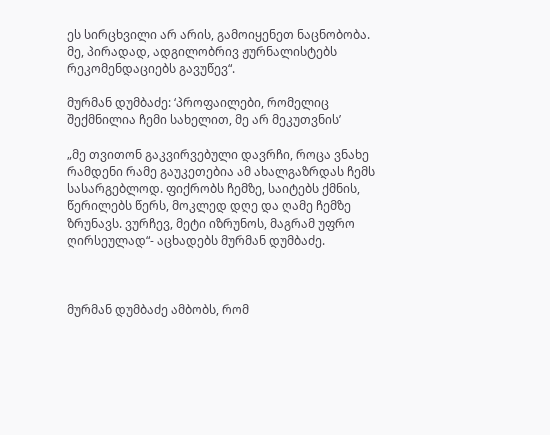ეს სირცხვილი არ არის, გამოიყენეთ ნაცნობობა. მე, პირადად, ადგილობრივ ჟურნალისტებს რეკომენდაციებს გავუწევ“.

მურმან დუმბაძე: ‘პროფაილები, რომელიც შექმნილია ჩემი სახელით, მე არ მეკუთვნის’

„მე თვითონ გაკვირვებული დავრჩი, როცა ვნახე რამდენი რამე გაუკეთებია ამ ახალგაზრდას ჩემს სასარგებლოდ. ფიქრობს ჩემზე, საიტებს ქმნის, წერილებს წერს, მოკლედ დღე და ღამე ჩემზე ზრუნავს. ვურჩევ, მეტი იზრუნოს, მაგრამ უფრო ღირსეულად“- აცხადებს მურმან დუმბაძე.



მურმან დუმბაძე ამბობს, რომ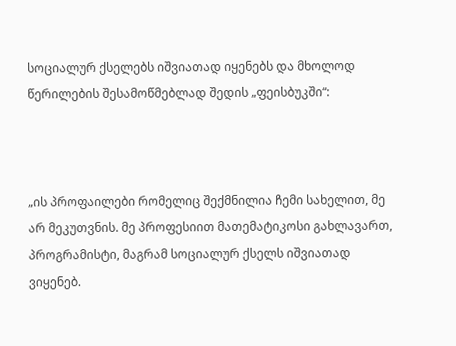სოციალურ ქსელებს იშვიათად იყენებს და მხოლოდ წერილების შესამოწმებლად შედის „ფეისბუკში“:



„ის პროფაილები რომელიც შექმნილია ჩემი სახელით, მე არ მეკუთვნის. მე პროფესიით მათემატიკოსი გახლავართ, პროგრამისტი, მაგრამ სოციალურ ქსელს იშვიათად ვიყენებ.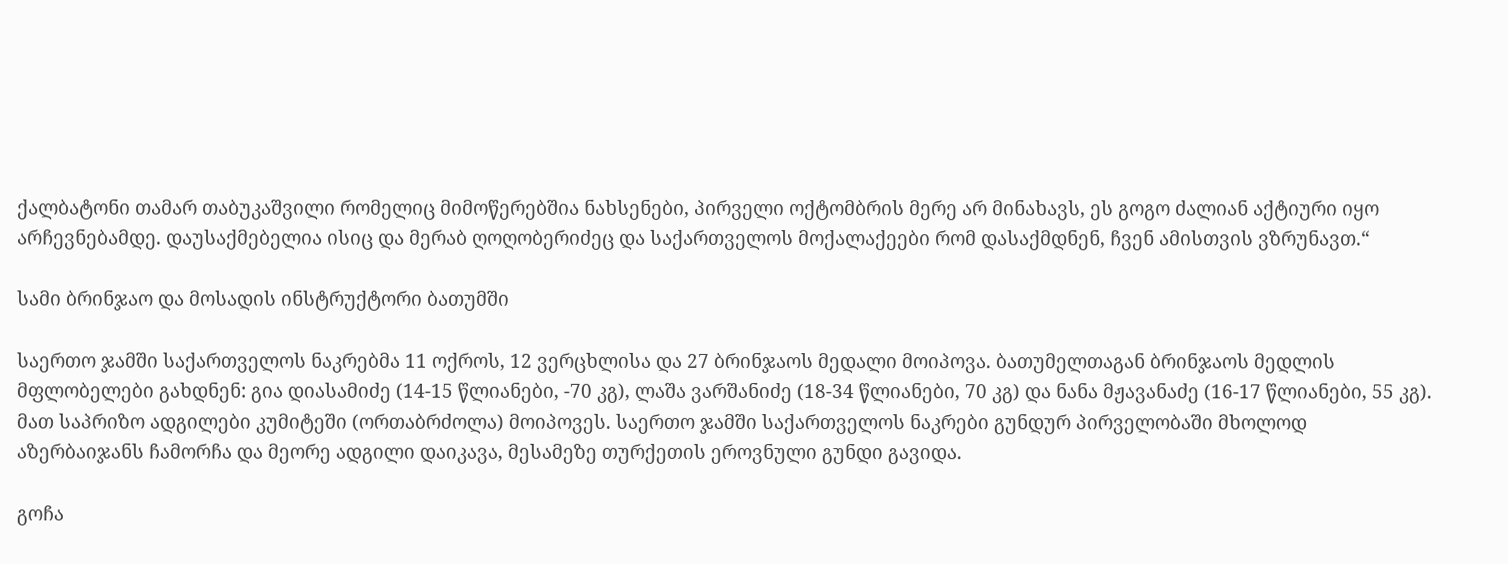ქალბატონი თამარ თაბუკაშვილი რომელიც მიმოწერებშია ნახსენები, პირველი ოქტომბრის მერე არ მინახავს, ეს გოგო ძალიან აქტიური იყო არჩევნებამდე. დაუსაქმებელია ისიც და მერაბ ღოღობერიძეც და საქართველოს მოქალაქეები რომ დასაქმდნენ, ჩვენ ამისთვის ვზრუნავთ.“

სამი ბრინჯაო და მოსადის ინსტრუქტორი ბათუმში

საერთო ჯამში საქართველოს ნაკრებმა 11 ოქროს, 12 ვერცხლისა და 27 ბრინჯაოს მედალი მოიპოვა. ბათუმელთაგან ბრინჯაოს მედლის მფლობელები გახდნენ: გია დიასამიძე (14-15 წლიანები, -70 კგ), ლაშა ვარშანიძე (18-34 წლიანები, 70 კგ) და ნანა მჟავანაძე (16-17 წლიანები, 55 კგ). მათ საპრიზო ადგილები კუმიტეში (ორთაბრძოლა) მოიპოვეს. საერთო ჯამში საქართველოს ნაკრები გუნდურ პირველობაში მხოლოდ აზერბაიჯანს ჩამორჩა და მეორე ადგილი დაიკავა, მესამეზე თურქეთის ეროვნული გუნდი გავიდა.

გოჩა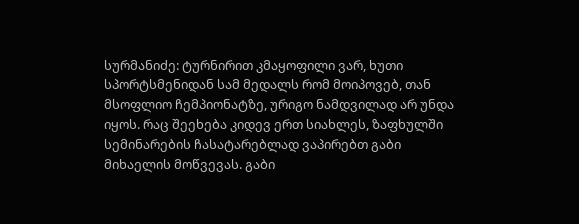სურმანიძე: ტურნირით კმაყოფილი ვარ, ხუთი სპორტსმენიდან სამ მედალს რომ მოიპოვებ, თან მსოფლიო ჩემპიონატზე, ურიგო ნამდვილად არ უნდა იყოს. რაც შეეხება კიდევ ერთ სიახლეს, ზაფხულში სემინარების ჩასატარებლად ვაპირებთ გაბი მიხაელის მოწვევას. გაბი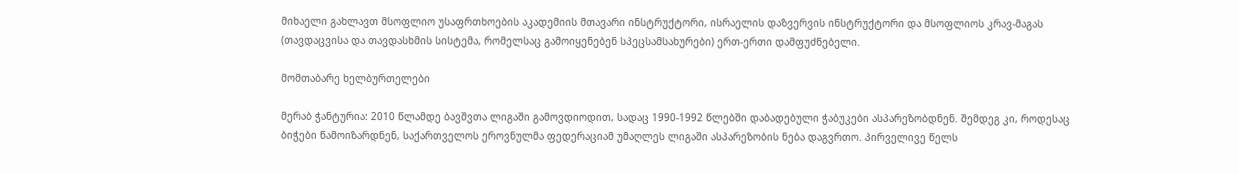მიხაელი გახლავთ მსოფლიო უსაფრთხოების აკადემიის მთავარი ინსტრუქტორი, ისრაელის დაზვერვის ინსტრუქტორი და მსოფლიოს კრავ-მაგას (თავდაცვისა და თავდასხმის სისტემა, რომელსაც გამოიყენებენ სპეცსამსახურები) ერთ-ერთი დამფუძნებელი.

მომთაბარე ხელბურთელები

მერაბ ჭანტურია: 2010 წლამდე ბავშვთა ლიგაში გამოვდიოდით, სადაც 1990-1992 წლებში დაბადებული ჭაბუკები ასპარეზობდნენ. შემდეგ კი, როდესაც ბიჭები წამოიზარდნენ, საქართველოს ეროვნულმა ფედერაციამ უმაღლეს ლიგაში ასპარეზობის ნება დაგვრთო. პირველივე წელს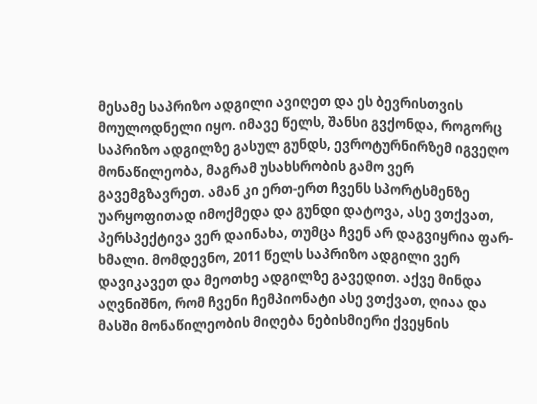მესამე საპრიზო ადგილი ავიღეთ და ეს ბევრისთვის მოულოდნელი იყო. იმავე წელს, შანსი გვქონდა, როგორც საპრიზო ადგილზე გასულ გუნდს, ევროტურნირზემ იგვეღო მონაწილეობა, მაგრამ უსახსრობის გამო ვერ გავემგზავრეთ. ამან კი ერთ-ერთ ჩვენს სპორტსმენზე უარყოფითად იმოქმედა და გუნდი დატოვა, ასე ვთქვათ, პერსპექტივა ვერ დაინახა, თუმცა ჩვენ არ დაგვიყრია ფარ-ხმალი. მომდევნო, 2011 წელს საპრიზო ადგილი ვერ დავიკავეთ და მეოთხე ადგილზე გავედით. აქვე მინდა აღვნიშნო, რომ ჩვენი ჩემპიონატი ასე ვთქვათ, ღიაა და მასში მონაწილეობის მიღება ნებისმიერი ქვეყნის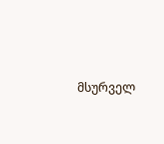მსურველ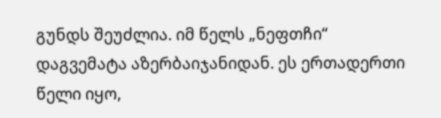გუნდს შეუძლია. იმ წელს „ნეფთჩი“ დაგვემატა აზერბაიჯანიდან. ეს ერთადერთი წელი იყო,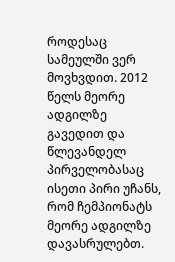როდესაც სამეულში ვერ მოვხვდით. 2012 წელს მეორე ადგილზე გავედით და წლევანდელ პირველობასაც ისეთი პირი უჩანს, რომ ჩემპიონატს მეორე ადგილზე დავასრულებთ.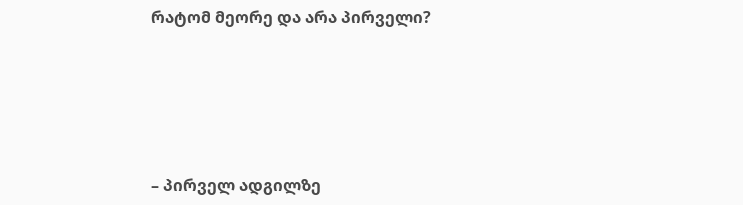რატომ მეორე და არა პირველი?





– პირველ ადგილზე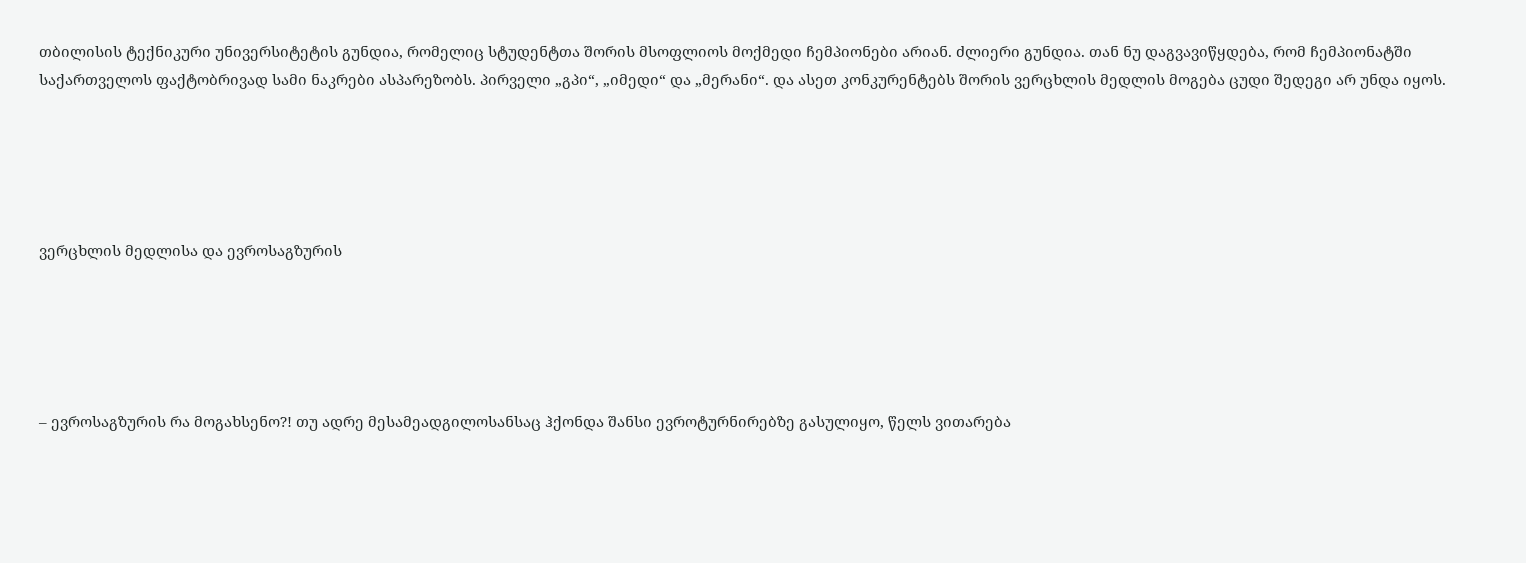თბილისის ტექნიკური უნივერსიტეტის გუნდია, რომელიც სტუდენტთა შორის მსოფლიოს მოქმედი ჩემპიონები არიან. ძლიერი გუნდია. თან ნუ დაგვავიწყდება, რომ ჩემპიონატში საქართველოს ფაქტობრივად სამი ნაკრები ასპარეზობს. პირველი „გპი“, „იმედი“ და „მერანი“. და ასეთ კონკურენტებს შორის ვერცხლის მედლის მოგება ცუდი შედეგი არ უნდა იყოს.





ვერცხლის მედლისა და ევროსაგზურის





– ევროსაგზურის რა მოგახსენო?! თუ ადრე მესამეადგილოსანსაც ჰქონდა შანსი ევროტურნირებზე გასულიყო, წელს ვითარება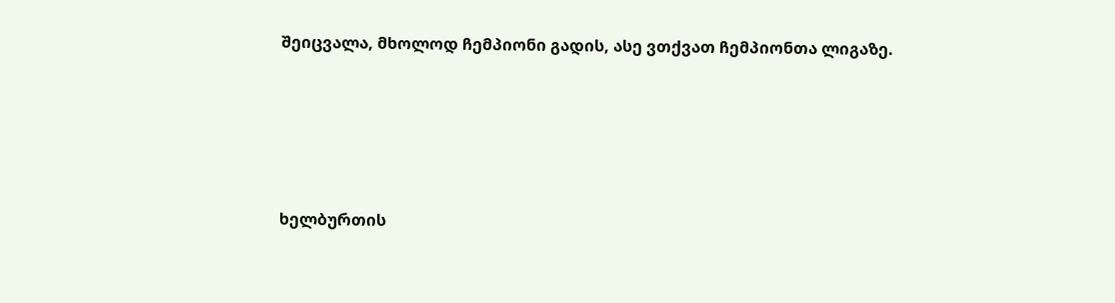შეიცვალა, მხოლოდ ჩემპიონი გადის, ასე ვთქვათ ჩემპიონთა ლიგაზე.





ხელბურთის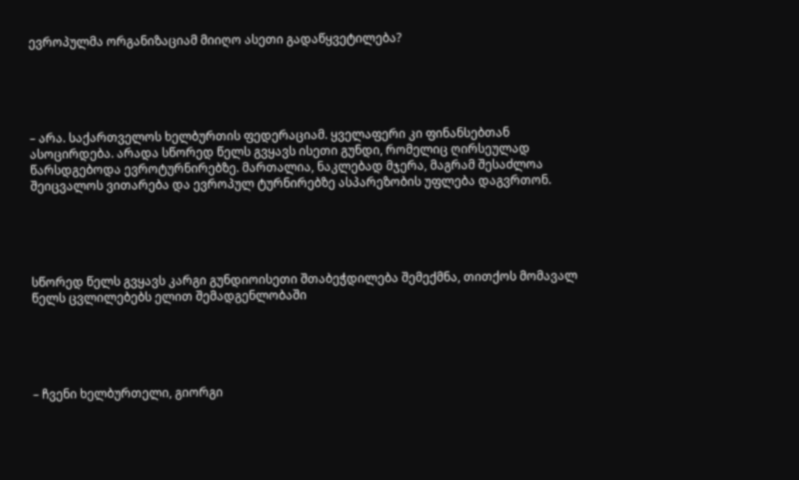ევროპულმა ორგანიზაციამ მიიღო ასეთი გადაწყვეტილება?





– არა. საქართველოს ხელბურთის ფედერაციამ. ყველაფერი კი ფინანსებთან ასოცირდება. არადა სწორედ წელს გვყავს ისეთი გუნდი, რომელიც ღირსეულად წარსდგებოდა ევროტურნირებზე. მართალია, ნაკლებად მჯერა, მაგრამ შესაძლოა შეიცვალოს ვითარება და ევროპულ ტურნირებზე ასპარეზობის უფლება დაგვრთონ.





სწორედ წელს გვყავს კარგი გუნდიოისეთი შთაბეჭდილება შემექმნა, თითქოს მომავალ წელს ცვლილებებს ელით შემადგენლობაში





– ჩვენი ხელბურთელი, გიორგი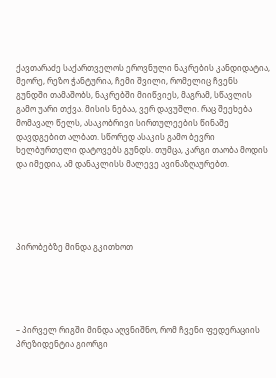ქავთარაძე საქართველოს ეროვნული ნაკრების კანდიდატია, მეორე, რეზო ჭანტურია, ჩემი შვილი, რომელიც ჩვენს გუნდში თამაშობს, ნაკრებში მიიწვიეს, მაგრამ, სწავლის გამო უარი თქვა. მისის ნებაა, ვერ დავუშლი. რაც შეეხება მომავალ წელს, ასაკობრივი სირთულეების წინაშე დავდგებით ალბათ. სწორედ ასაკის გამო ბევრი ხელბურთელი დატოვებს გუნდს. თუმცა, კარგი თაობა მოდის და იმედია, ამ დანაკლისს მალევე ავინაზღაურებთ.





პირობებზე მინდა გკითხოთ





– პირველ რიგში მინდა აღვნიშნო, რომ ჩვენი ფედერაციის პრეზიდენტია გიორგი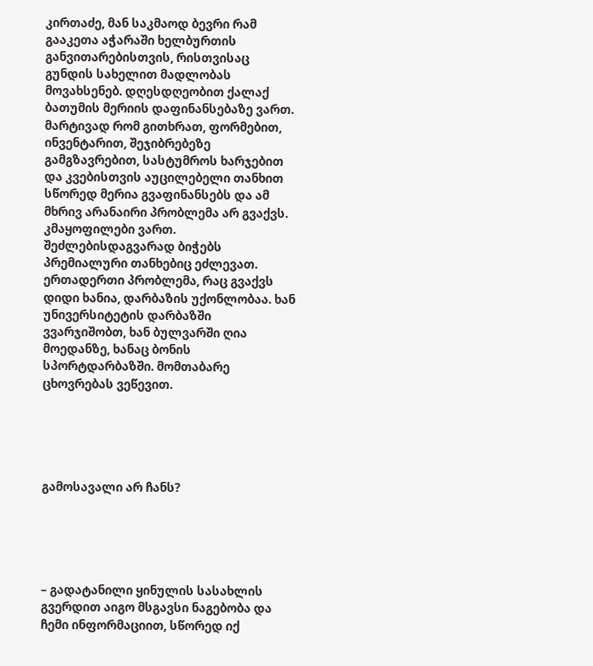კირთაძე, მან საკმაოდ ბევრი რამ გააკეთა აჭარაში ხელბურთის განვითარებისთვის, რისთვისაც გუნდის სახელით მადლობას მოვახსენებ. დღესდღეობით ქალაქ ბათუმის მერიის დაფინანსებაზე ვართ. მარტივად რომ გითხრათ, ფორმებით, ინვენტარით, შეჯიბრებეზე გამგზავრებით, სასტუმროს ხარჯებით და კვებისთვის აუცილებელი თანხით სწორედ მერია გვაფინანსებს და ამ მხრივ არანაირი პრობლემა არ გვაქვს. კმაყოფილები ვართ. შეძლებისდაგვარად ბიჭებს პრემიალური თანხებიც ეძლევათ. ერთადერთი პრობლემა, რაც გვაქვს დიდი ხანია, დარბაზის უქონლობაა. ხან უნივერსიტეტის დარბაზში ვვარჯიშობთ, ხან ბულვარში ღია მოედანზე, ხანაც ბონის სპორტდარბაზში. მომთაბარე ცხოვრებას ვეწევით.





გამოსავალი არ ჩანს?





– გადატანილი ყინულის სასახლის გვერდით აიგო მსგავსი ნაგებობა და ჩემი ინფორმაციით, სწორედ იქ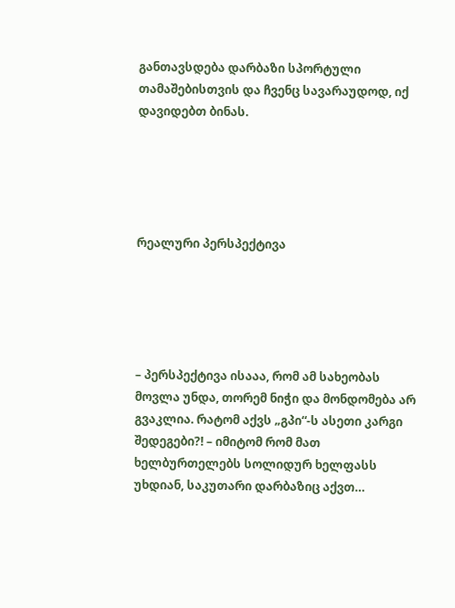განთავსდება დარბაზი სპორტული თამაშებისთვის და ჩვენც სავარაუდოდ, იქ დავიდებთ ბინას.





რეალური პერსპექტივა





– პერსპექტივა ისააა, რომ ამ სახეობას მოვლა უნდა, თორემ ნიჭი და მონდომება არ გვაკლია. რატომ აქვს „გპი“-ს ასეთი კარგი შედეგები?! – იმიტომ რომ მათ ხელბურთელებს სოლიდურ ხელფასს უხდიან, საკუთარი დარბაზიც აქვთ…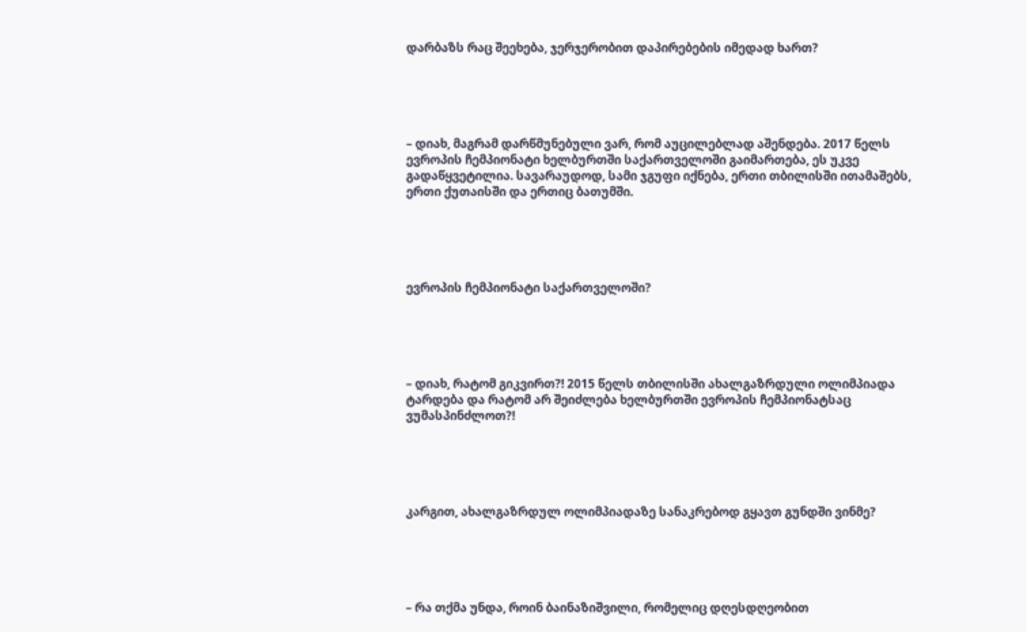დარბაზს რაც შეეხება, ჯერჯერობით დაპირებების იმედად ხართ?





– დიახ, მაგრამ დარწმუნებული ვარ, რომ აუცილებლად აშენდება. 2017 წელს ევროპის ჩემპიონატი ხელბურთში საქართველოში გაიმართება, ეს უკვე გადაწყვეტილია. სავარაუდოდ, სამი ჯგუფი იქნება, ერთი თბილისში ითამაშებს, ერთი ქუთაისში და ერთიც ბათუმში.





ევროპის ჩემპიონატი საქართველოში?





– დიახ, რატომ გიკვირთ?! 2015 წელს თბილისში ახალგაზრდული ოლიმპიადა ტარდება და რატომ არ შეიძლება ხელბურთში ევროპის ჩემპიონატსაც ვუმასპინძლოთ?!





კარგით, ახალგაზრდულ ოლიმპიადაზე სანაკრებოდ გყავთ გუნდში ვინმე?





– რა თქმა უნდა, როინ ბაინაზიშვილი, რომელიც დღესდღეობით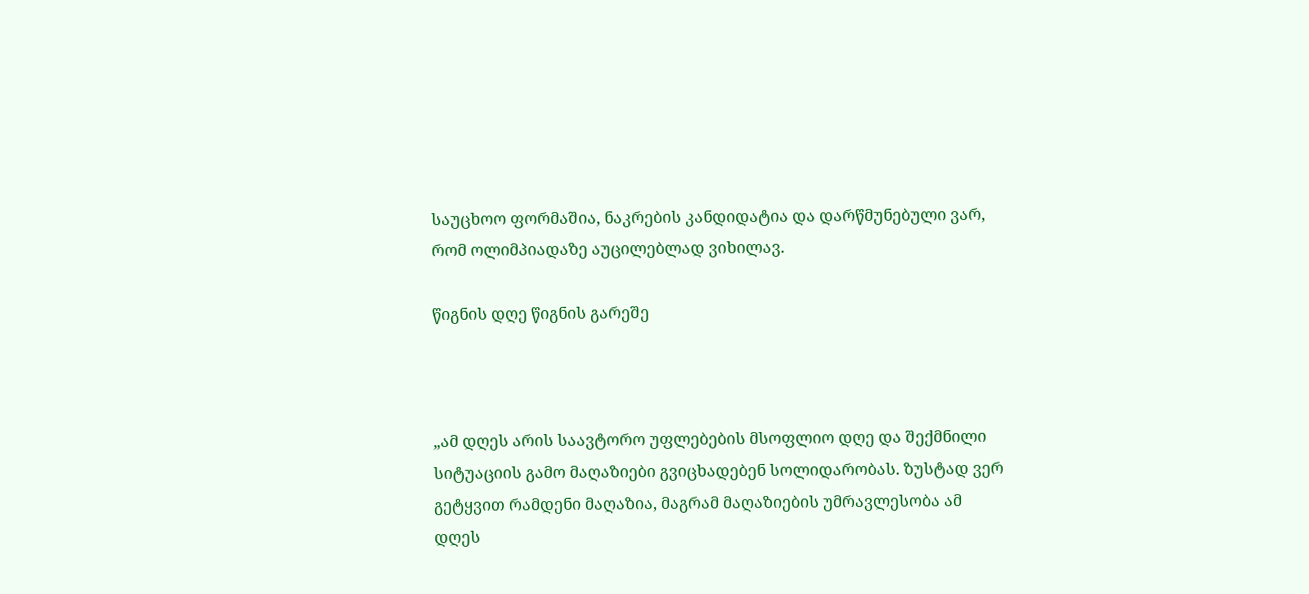საუცხოო ფორმაშია, ნაკრების კანდიდატია და დარწმუნებული ვარ, რომ ოლიმპიადაზე აუცილებლად ვიხილავ.

წიგნის დღე წიგნის გარეშე



„ამ დღეს არის საავტორო უფლებების მსოფლიო დღე და შექმნილი სიტუაციის გამო მაღაზიები გვიცხადებენ სოლიდარობას. ზუსტად ვერ გეტყვით რამდენი მაღაზია, მაგრამ მაღაზიების უმრავლესობა ამ დღეს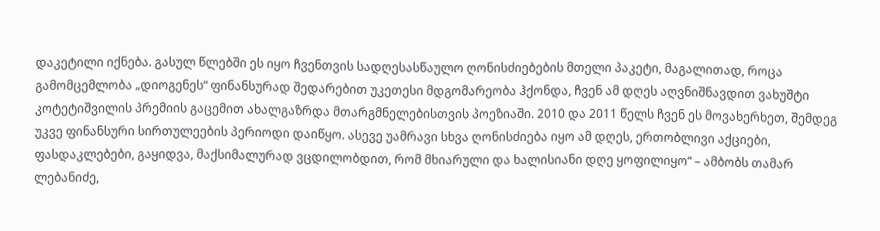დაკეტილი იქნება. გასულ წლებში ეს იყო ჩვენთვის სადღესასწაულო ღონისძიებების მთელი პაკეტი, მაგალითად, როცა გამომცემლობა „დიოგენეს“ ფინანსურად შედარებით უკეთესი მდგომარეობა ჰქონდა, ჩვენ ამ დღეს აღვნიშნავდით ვახუშტი კოტეტიშვილის პრემიის გაცემით ახალგაზრდა მთარგმნელებისთვის პოეზიაში. 2010 და 2011 წელს ჩვენ ეს მოვახერხეთ, შემდეგ უკვე ფინანსური სირთულეების პერიოდი დაიწყო. ასევე უამრავი სხვა ღონისძიება იყო ამ დღეს, ერთობლივი აქციები, ფასდაკლებები, გაყიდვა, მაქსიმალურად ვცდილობდით, რომ მხიარული და ხალისიანი დღე ყოფილიყო“ – ამბობს თამარ ლებანიძე,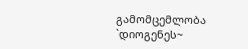გამომცემლობა `დიოგენეს~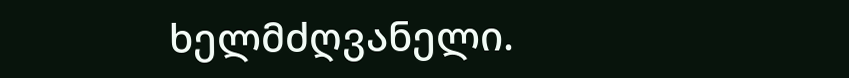ხელმძღვანელი.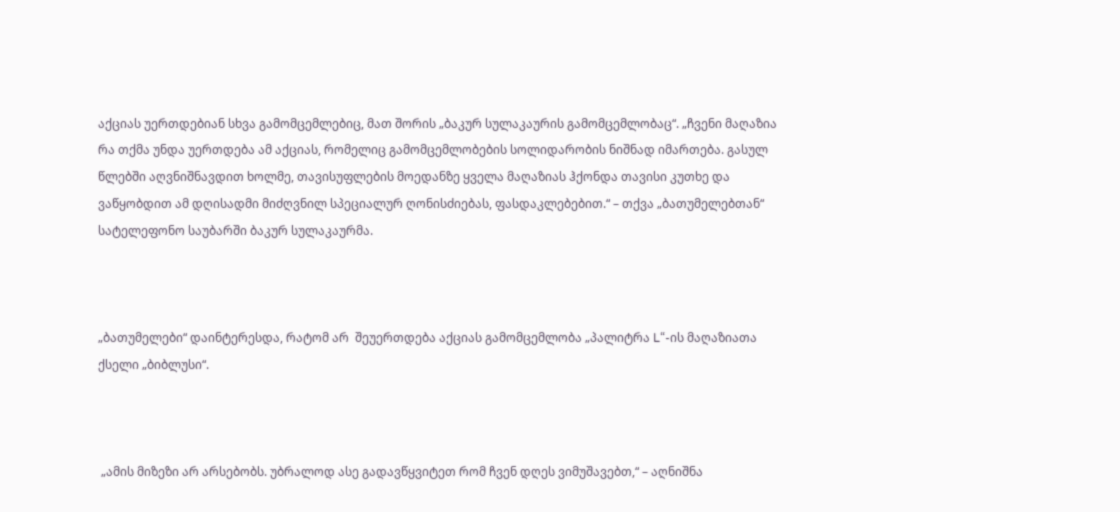აქციას უერთდებიან სხვა გამომცემლებიც, მათ შორის „ბაკურ სულაკაურის გამომცემლობაც“. „ჩვენი მაღაზია რა თქმა უნდა უერთდება ამ აქციას, რომელიც გამომცემლობების სოლიდარობის ნიშნად იმართება. გასულ წლებში აღვნიშნავდით ხოლმე, თავისუფლების მოედანზე ყველა მაღაზიას ჰქონდა თავისი კუთხე და ვაწყობდით ამ დღისადმი მიძღვნილ სპეციალურ ღონისძიებას, ფასდაკლებებით.“ – თქვა „ბათუმელებთან“ სატელეფონო საუბარში ბაკურ სულაკაურმა.



„ბათუმელები“ დაინტერესდა, რატომ არ  შეუერთდება აქციას გამომცემლობა „პალიტრა L“-ის მაღაზიათა ქსელი „ბიბლუსი“.



 „ამის მიზეზი არ არსებობს. უბრალოდ ასე გადავწყვიტეთ რომ ჩვენ დღეს ვიმუშავებთ,“ – აღნიშნა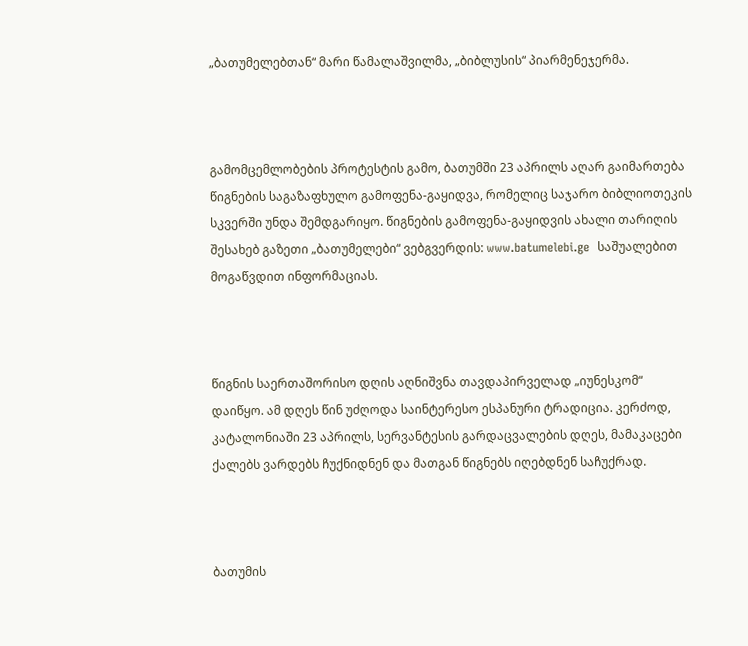„ბათუმელებთან“ მარი წამალაშვილმა, „ბიბლუსის“ პიარმენეჯერმა.



გამომცემლობების პროტესტის გამო, ბათუმში 23 აპრილს აღარ გაიმართება წიგნების საგაზაფხულო გამოფენა-გაყიდვა, რომელიც საჯარო ბიბლიოთეკის სკვერში უნდა შემდგარიყო. წიგნების გამოფენა-გაყიდვის ახალი თარიღის შესახებ გაზეთი „ბათუმელები“ ვებგვერდის: www.batumelebi.ge  საშუალებით მოგაწვდით ინფორმაციას.



წიგნის საერთაშორისო დღის აღნიშვნა თავდაპირველად „იუნესკომ“ დაიწყო. ამ დღეს წინ უძღოდა საინტერესო ესპანური ტრადიცია. კერძოდ, კატალონიაში 23 აპრილს, სერვანტესის გარდაცვალების დღეს, მამაკაცები ქალებს ვარდებს ჩუქნიდნენ და მათგან წიგნებს იღებდნენ საჩუქრად.



ბათუმის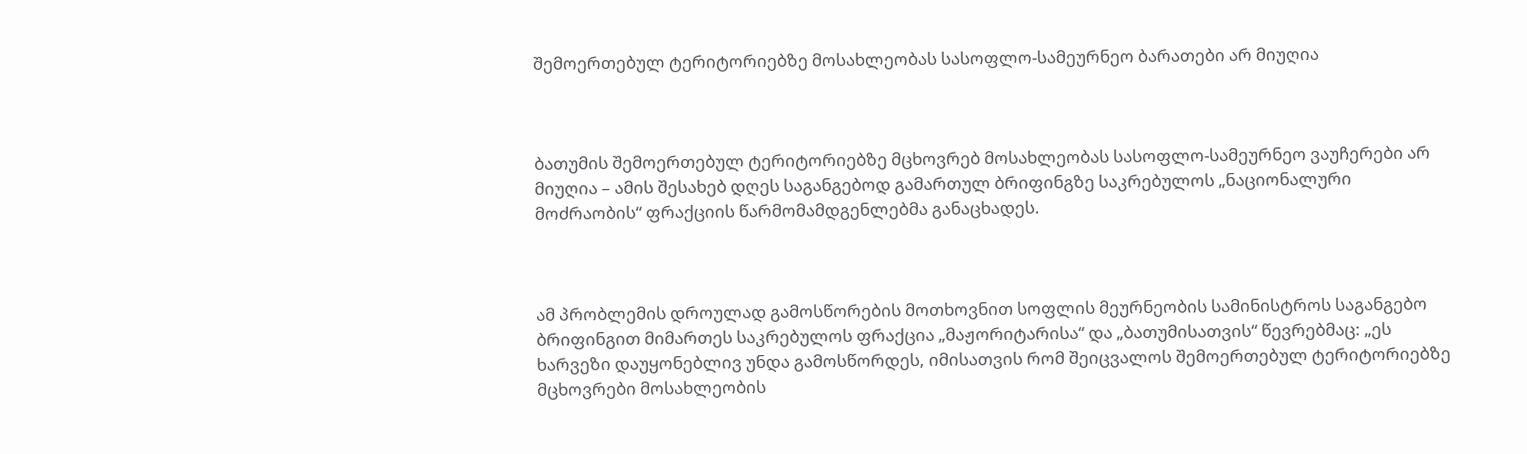შემოერთებულ ტერიტორიებზე მოსახლეობას სასოფლო-სამეურნეო ბარათები არ მიუღია



ბათუმის შემოერთებულ ტერიტორიებზე მცხოვრებ მოსახლეობას სასოფლო-სამეურნეო ვაუჩერები არ მიუღია – ამის შესახებ დღეს საგანგებოდ გამართულ ბრიფინგზე საკრებულოს „ნაციონალური მოძრაობის“ ფრაქციის წარმომამდგენლებმა განაცხადეს.



ამ პრობლემის დროულად გამოსწორების მოთხოვნით სოფლის მეურნეობის სამინისტროს საგანგებო ბრიფინგით მიმართეს საკრებულოს ფრაქცია „მაჟორიტარისა“ და „ბათუმისათვის“ წევრებმაც: „ეს ხარვეზი დაუყონებლივ უნდა გამოსწორდეს, იმისათვის რომ შეიცვალოს შემოერთებულ ტერიტორიებზე მცხოვრები მოსახლეობის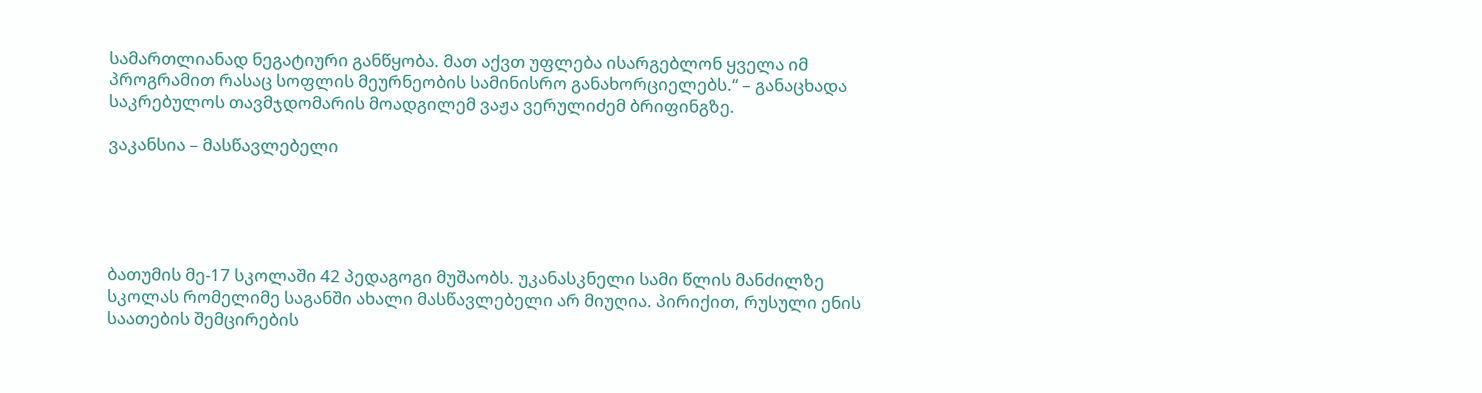სამართლიანად ნეგატიური განწყობა. მათ აქვთ უფლება ისარგებლონ ყველა იმ პროგრამით რასაც სოფლის მეურნეობის სამინისრო განახორციელებს.“ – განაცხადა საკრებულოს თავმჯდომარის მოადგილემ ვაჟა ვერულიძემ ბრიფინგზე.

ვაკანსია – მასწავლებელი





ბათუმის მე-17 სკოლაში 42 პედაგოგი მუშაობს. უკანასკნელი სამი წლის მანძილზე სკოლას რომელიმე საგანში ახალი მასწავლებელი არ მიუღია. პირიქით, რუსული ენის საათების შემცირების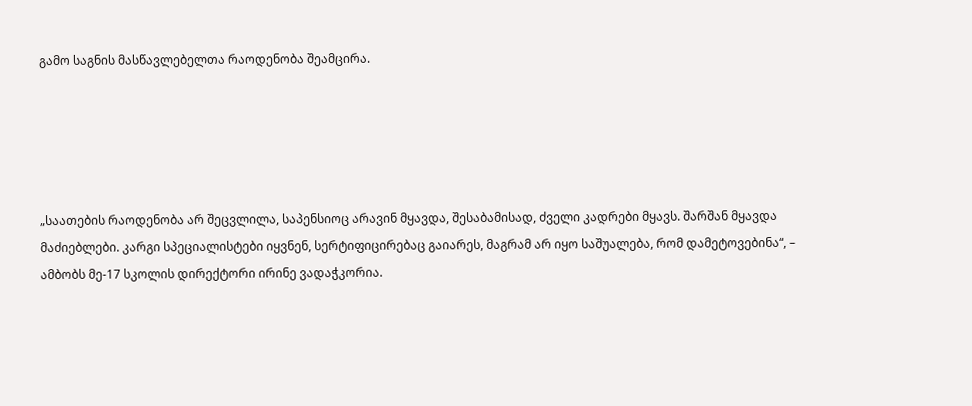გამო საგნის მასწავლებელთა რაოდენობა შეამცირა.





„საათების რაოდენობა არ შეცვლილა, საპენსიოც არავინ მყავდა, შესაბამისად, ძველი კადრები მყავს. შარშან მყავდა მაძიებლები. კარგი სპეციალისტები იყვნენ, სერტიფიცირებაც გაიარეს, მაგრამ არ იყო საშუალება, რომ დამეტოვებინა“, –  ამბობს მე-17 სკოლის დირექტორი ირინე ვადაჭკორია.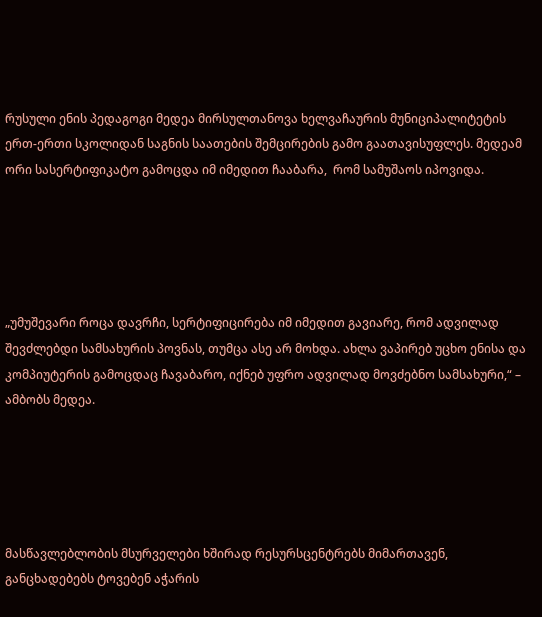რუსული ენის პედაგოგი მედეა მირსულთანოვა ხელვაჩაურის მუნიციპალიტეტის ერთ-ერთი სკოლიდან საგნის საათების შემცირების გამო გაათავისუფლეს. მედეამ ორი სასერტიფიკატო გამოცდა იმ იმედით ჩააბარა,  რომ სამუშაოს იპოვიდა.





„უმუშევარი როცა დავრჩი, სერტიფიცირება იმ იმედით გავიარე, რომ ადვილად შევძლებდი სამსახურის პოვნას, თუმცა ასე არ მოხდა. ახლა ვაპირებ უცხო ენისა და კომპიუტერის გამოცდაც ჩავაბარო, იქნებ უფრო ადვილად მოვძებნო სამსახური,“ –  ამბობს მედეა.





მასწავლებლობის მსურველები ხშირად რესურსცენტრებს მიმართავენ, განცხადებებს ტოვებენ აჭარის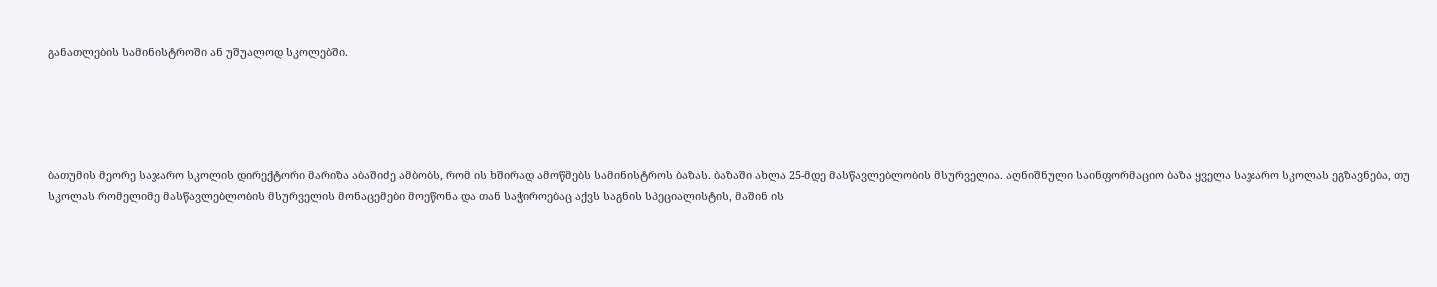განათლების სამინისტროში ან უშუალოდ სკოლებში.





ბათუმის მეორე საჯარო სკოლის დირექტორი მარიზა აბაშიძე ამბობს, რომ ის ხშირად ამოწმებს სამინისტროს ბაზას. ბაზაში ახლა 25-მდე მასწავლებლობის მსურველია. აღნიშნული საინფორმაციო ბაზა ყველა საჯარო სკოლას ეგზავნება, თუ სკოლას რომელიმე მასწავლებლობის მსურველის მონაცემები მოეწონა და თან საჭიროებაც აქვს საგნის სპეციალისტის, მაშინ ის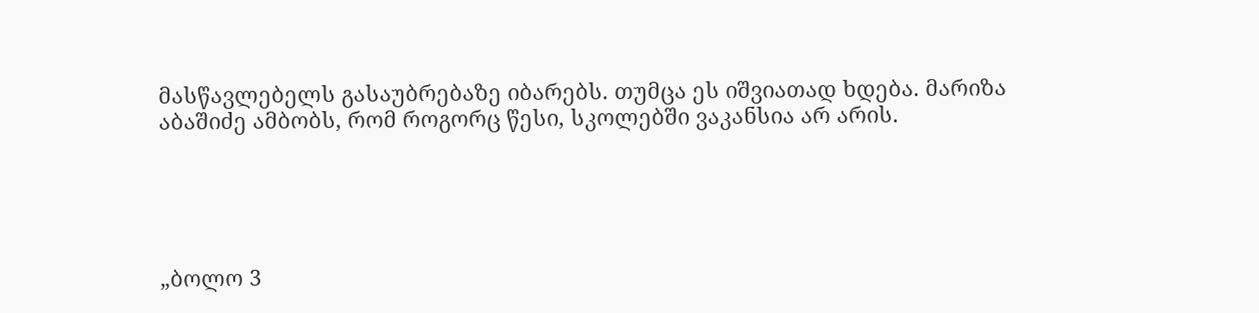მასწავლებელს გასაუბრებაზე იბარებს. თუმცა ეს იშვიათად ხდება. მარიზა აბაშიძე ამბობს, რომ როგორც წესი, სკოლებში ვაკანსია არ არის.





„ბოლო 3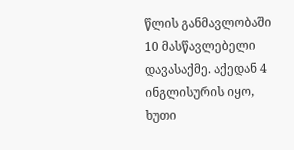წლის განმავლობაში 10 მასწავლებელი დავასაქმე. აქედან 4 ინგლისურის იყო, ხუთი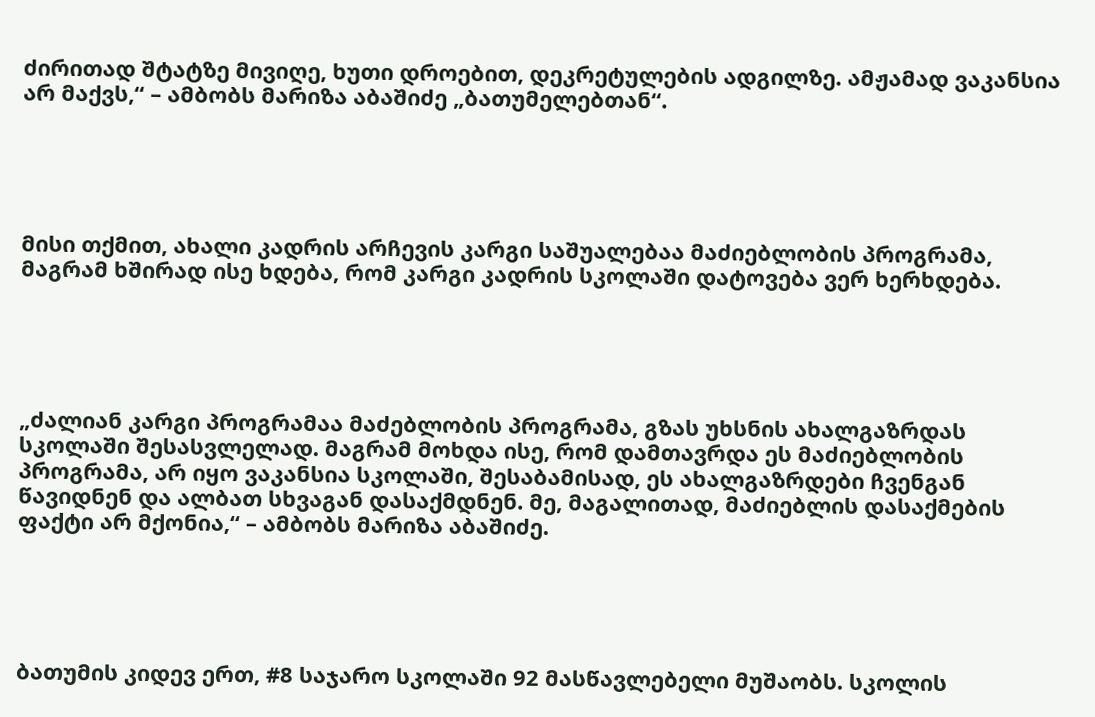ძირითად შტატზე მივიღე, ხუთი დროებით, დეკრეტულების ადგილზე. ამჟამად ვაკანსია არ მაქვს,“ – ამბობს მარიზა აბაშიძე „ბათუმელებთან“.





მისი თქმით, ახალი კადრის არჩევის კარგი საშუალებაა მაძიებლობის პროგრამა, მაგრამ ხშირად ისე ხდება, რომ კარგი კადრის სკოლაში დატოვება ვერ ხერხდება.





„ძალიან კარგი პროგრამაა მაძებლობის პროგრამა, გზას უხსნის ახალგაზრდას სკოლაში შესასვლელად. მაგრამ მოხდა ისე, რომ დამთავრდა ეს მაძიებლობის პროგრამა, არ იყო ვაკანსია სკოლაში, შესაბამისად, ეს ახალგაზრდები ჩვენგან წავიდნენ და ალბათ სხვაგან დასაქმდნენ. მე, მაგალითად, მაძიებლის დასაქმების ფაქტი არ მქონია,“ – ამბობს მარიზა აბაშიძე.





ბათუმის კიდევ ერთ, #8 საჯარო სკოლაში 92 მასწავლებელი მუშაობს. სკოლის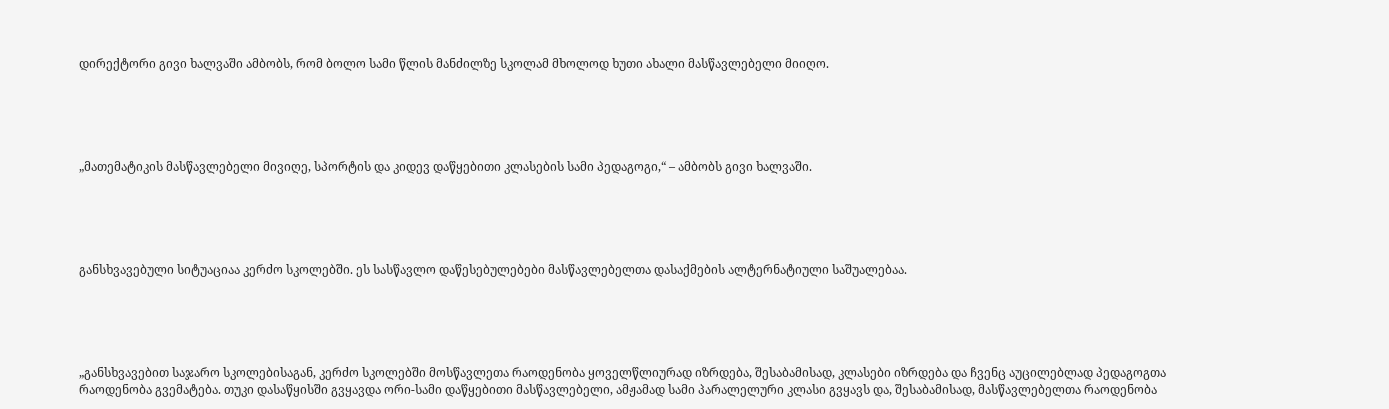დირექტორი გივი ხალვაში ამბობს, რომ ბოლო სამი წლის მანძილზე სკოლამ მხოლოდ ხუთი ახალი მასწავლებელი მიიღო.





„მათემატიკის მასწავლებელი მივიღე, სპორტის და კიდევ დაწყებითი კლასების სამი პედაგოგი,“ – ამბობს გივი ხალვაში.





განსხვავებული სიტუაციაა კერძო სკოლებში. ეს სასწავლო დაწესებულებები მასწავლებელთა დასაქმების ალტერნატიული საშუალებაა.





„განსხვავებით საჯარო სკოლებისაგან, კერძო სკოლებში მოსწავლეთა რაოდენობა ყოველწლიურად იზრდება, შესაბამისად, კლასები იზრდება და ჩვენც აუცილებლად პედაგოგთა რაოდენობა გვემატება. თუკი დასაწყისში გვყავდა ორი-სამი დაწყებითი მასწავლებელი, ამჟამად სამი პარალელური კლასი გვყავს და, შესაბამისად, მასწავლებელთა რაოდენობა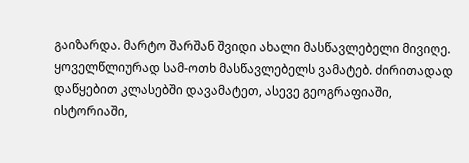გაიზარდა. მარტო შარშან შვიდი ახალი მასწავლებელი მივიღე. ყოველწლიურად სამ-ოთხ მასწავლებელს ვამატებ. ძირითადად დაწყებით კლასებში დავამატეთ, ასევე გეოგრაფიაში, ისტორიაში,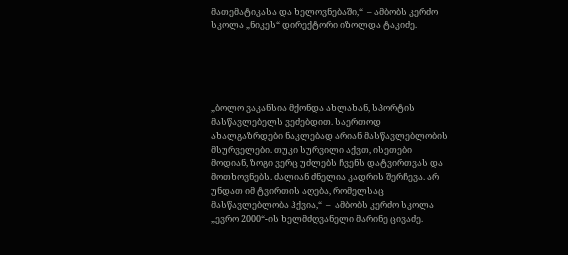მათემატიკასა და ხელოვნებაში,“  – ამბობს კერძო სკოლა „ნიკეს“ დირექტორი იზოლდა ტაკიძე.





„ბოლო ვაკანსია მქონდა ახლახან, სპორტის მასწავლებელს ვეძებდით. საერთოდ ახალგაზრდები ნაკლებად არიან მასწავლებლობის მსურველები. თუკი სურვილი აქვთ, ისეთები მოდიან, ზოგი ვერც უძლებს ჩვენს დატვირთვას და მოთხოვნებს. ძალიან ძნელია კადრის შერჩევა. არ უნდათ იმ ტვირთის აღება, რომელსაც მასწავლებლობა ჰქვია,“  –  ამბობს კერძო სკოლა „ევრო 2000“-ის ხელმძღვანელი მარინე ცივაძე.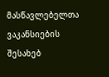მასწავლებელთა ვაკანსიების შესახებ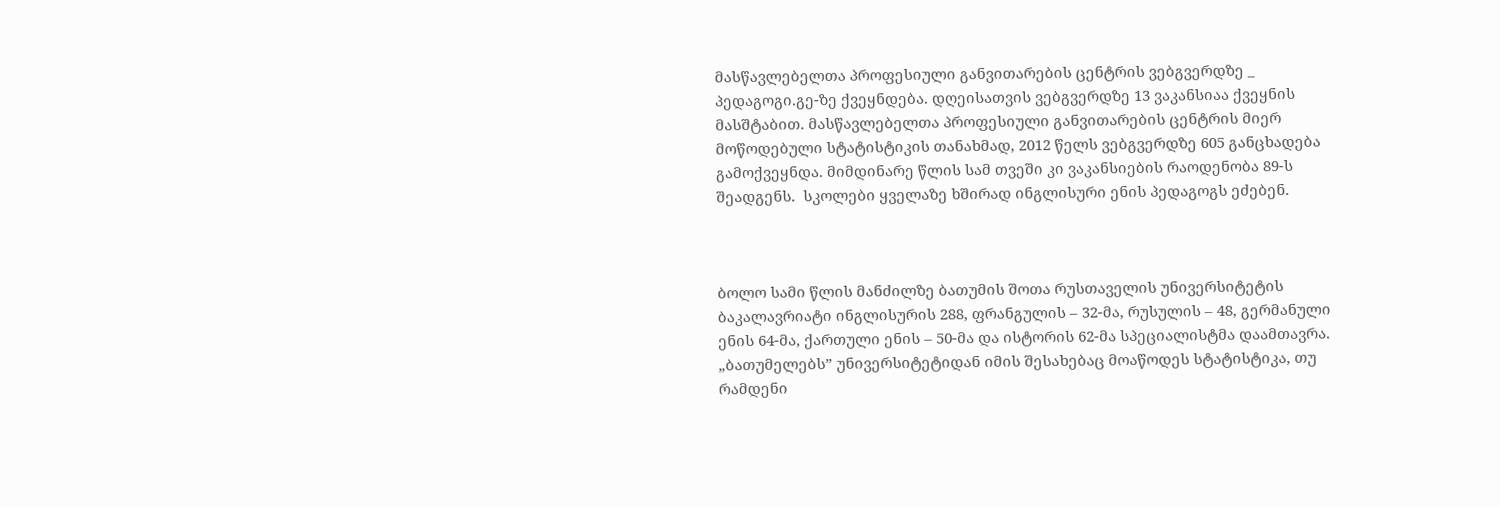მასწავლებელთა პროფესიული განვითარების ცენტრის ვებგვერდზე _ პედაგოგი.გე-ზე ქვეყნდება. დღეისათვის ვებგვერდზე 13 ვაკანსიაა ქვეყნის მასშტაბით. მასწავლებელთა პროფესიული განვითარების ცენტრის მიერ მოწოდებული სტატისტიკის თანახმად, 2012 წელს ვებგვერდზე 605 განცხადება გამოქვეყნდა. მიმდინარე წლის სამ თვეში კი ვაკანსიების რაოდენობა 89-ს შეადგენს.  სკოლები ყველაზე ხშირად ინგლისური ენის პედაგოგს ეძებენ.



ბოლო სამი წლის მანძილზე ბათუმის შოთა რუსთაველის უნივერსიტეტის ბაკალავრიატი ინგლისურის 288, ფრანგულის – 32-მა, რუსულის – 48, გერმანული ენის 64-მა, ქართული ენის – 50-მა და ისტორის 62-მა სპეციალისტმა დაამთავრა. „ბათუმელებს” უნივერსიტეტიდან იმის შესახებაც მოაწოდეს სტატისტიკა, თუ რამდენი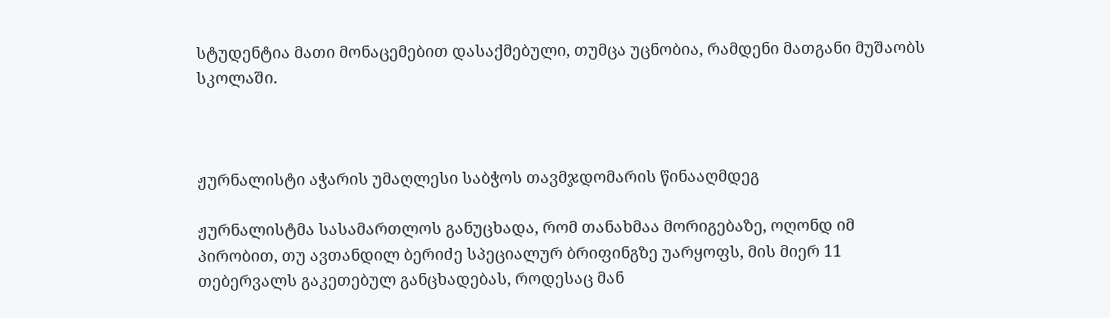სტუდენტია მათი მონაცემებით დასაქმებული, თუმცა უცნობია, რამდენი მათგანი მუშაობს სკოლაში.



ჟურნალისტი აჭარის უმაღლესი საბჭოს თავმჯდომარის წინააღმდეგ

ჟურნალისტმა სასამართლოს განუცხადა, რომ თანახმაა მორიგებაზე, ოღონდ იმ პირობით, თუ ავთანდილ ბერიძე სპეციალურ ბრიფინგზე უარყოფს, მის მიერ 11 თებერვალს გაკეთებულ განცხადებას, როდესაც მან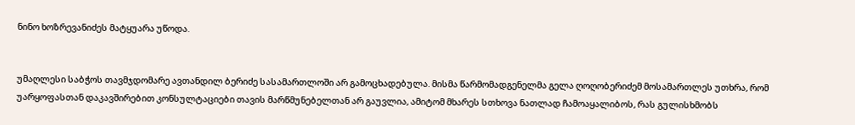ნინო ხოზრევანიძეს მატყუარა უწოდა.


უმაღლესი საბჭოს თავმჯდომარე ავთანდილ ბერიძე სასამართლოში არ გამოცხადებულა. მისმა წარმომადგენელმა გელა ღოღობერიძემ მოსამართლეს უთხრა, რომ უარყოფასთან დაკავშირებით კონსულტაციები თავის მარწმუნებელთან არ გაუვლია, ამიტომ მხარეს სთხოვა ნათლად ჩამოაყალიბოს, რას გულისხმობს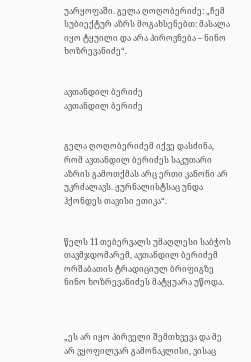უარყოფაში. გელა ღოღობერიძე: „ჩემ სუბიექტურ აზრს მოგახსენებთ: მასალა იყო ტყუილი და არა პიროვნება – ნინო ხოზრევანიძე“.


ავთანდილ ბერიძე
ავთანდილ ბერიძე


გელა ღოღობერიძემ იქვე დასძინა,  რომ ავთანდილ ბერიძეს საკუთარი აზრის გამოთქმას არც ერთი კანონი არ უკრძალავს. ჟურნალისტსაც უნდა ჰქონდეს თავისი ეთიკა“.


წელს 11 თებერვალს უმაღლესი საბჭოს თავმჯდომარემ, ავთანდილ ბერიძემ ორშაბათის ტრადიციულ ბრიფიგზე ნინო ხოზრევანიძეს მატყუარა უწოდა.



„ეს არ იყო პირველი შემთხვევა და მე არ ვყოფილვარ გამონაკლისი, ვისაც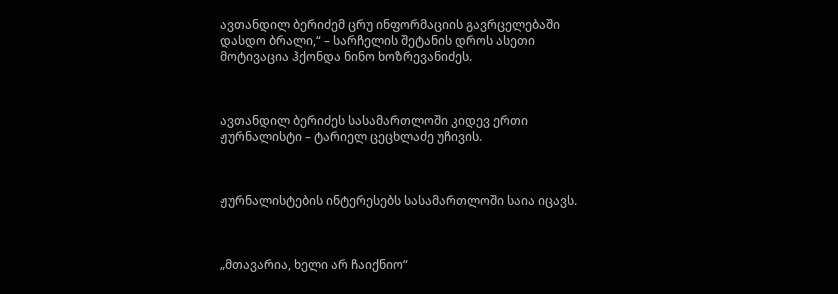ავთანდილ ბერიძემ ცრუ ინფორმაციის გავრცელებაში დასდო ბრალი,“ – სარჩელის შეტანის დროს ასეთი მოტივაცია ჰქონდა ნინო ხოზრევანიძეს.



ავთანდილ ბერიძეს სასამართლოში კიდევ ერთი ჟურნალისტი – ტარიელ ცეცხლაძე უჩივის.



ჟურნალისტების ინტერესებს სასამართლოში საია იცავს.



„მთავარია, ხელი არ ჩაიქნიო“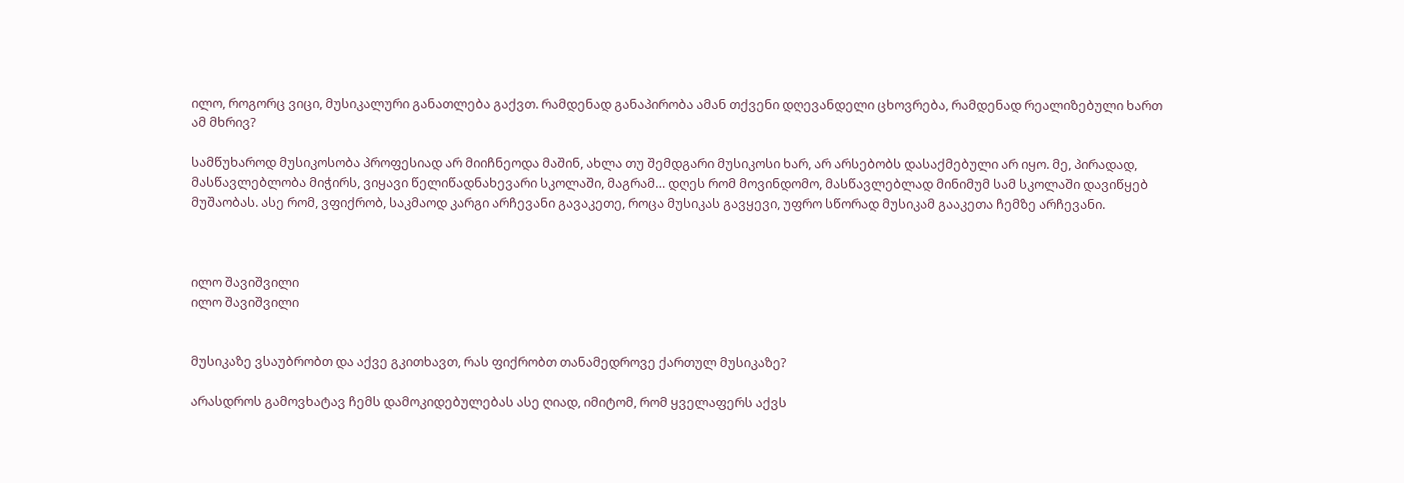ილო, როგორც ვიცი, მუსიკალური განათლება გაქვთ. რამდენად განაპირობა ამან თქვენი დღევანდელი ცხოვრება, რამდენად რეალიზებული ხართ ამ მხრივ?

სამწუხაროდ მუსიკოსობა პროფესიად არ მიიჩნეოდა მაშინ, ახლა თუ შემდგარი მუსიკოსი ხარ, არ არსებობს დასაქმებული არ იყო. მე, პირადად, მასწავლებლობა მიჭირს, ვიყავი წელიწადნახევარი სკოლაში, მაგრამ… დღეს რომ მოვინდომო, მასწავლებლად მინიმუმ სამ სკოლაში დავიწყებ მუშაობას. ასე რომ, ვფიქრობ, საკმაოდ კარგი არჩევანი გავაკეთე, როცა მუსიკას გავყევი, უფრო სწორად მუსიკამ გააკეთა ჩემზე არჩევანი.



ილო შავიშვილი
ილო შავიშვილი


მუსიკაზე ვსაუბრობთ და აქვე გკითხავთ, რას ფიქრობთ თანამედროვე ქართულ მუსიკაზე?

არასდროს გამოვხატავ ჩემს დამოკიდებულებას ასე ღიად, იმიტომ, რომ ყველაფერს აქვს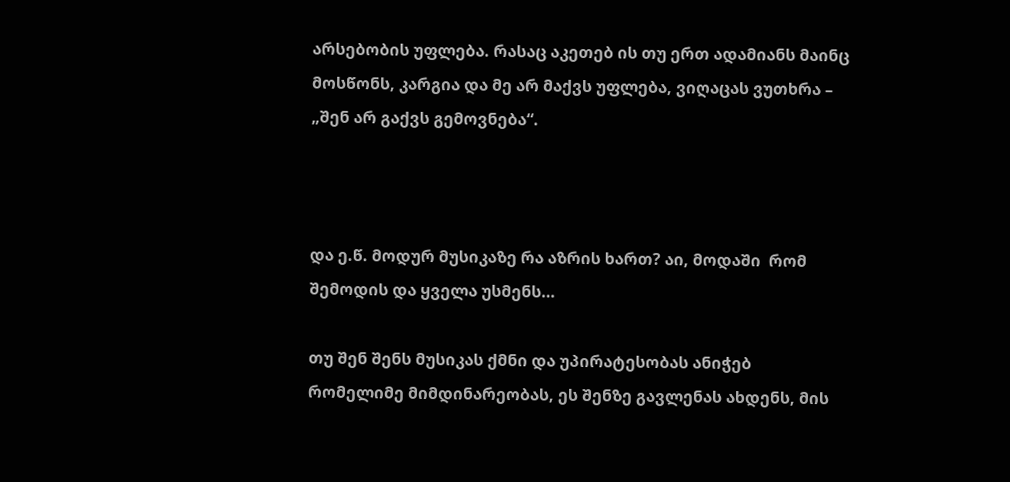არსებობის უფლება. რასაც აკეთებ ის თუ ერთ ადამიანს მაინც მოსწონს, კარგია და მე არ მაქვს უფლება, ვიღაცას ვუთხრა – „შენ არ გაქვს გემოვნება“.



და ე.წ. მოდურ მუსიკაზე რა აზრის ხართ? აი, მოდაში  რომ შემოდის და ყველა უსმენს…

თუ შენ შენს მუსიკას ქმნი და უპირატესობას ანიჭებ რომელიმე მიმდინარეობას, ეს შენზე გავლენას ახდენს, მის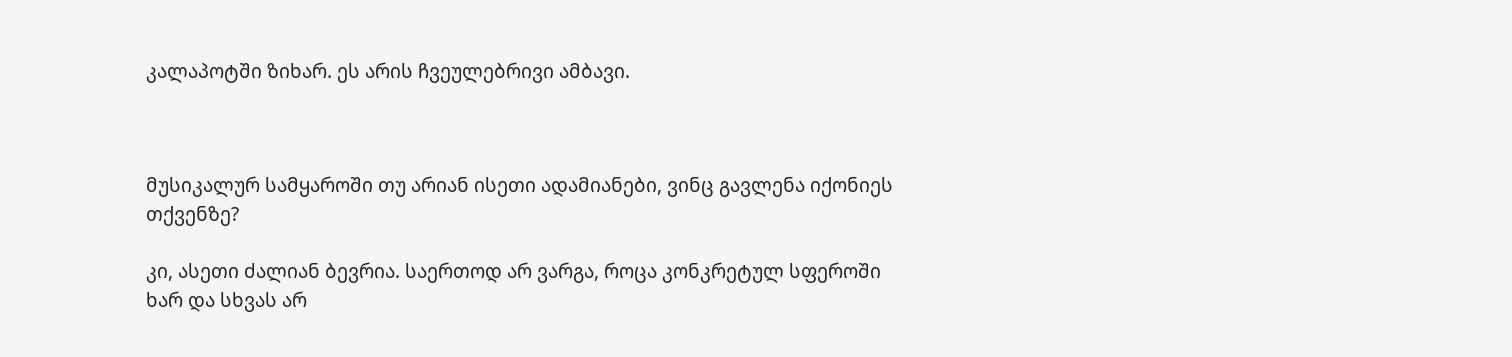კალაპოტში ზიხარ. ეს არის ჩვეულებრივი ამბავი.



მუსიკალურ სამყაროში თუ არიან ისეთი ადამიანები, ვინც გავლენა იქონიეს თქვენზე?

კი, ასეთი ძალიან ბევრია. საერთოდ არ ვარგა, როცა კონკრეტულ სფეროში ხარ და სხვას არ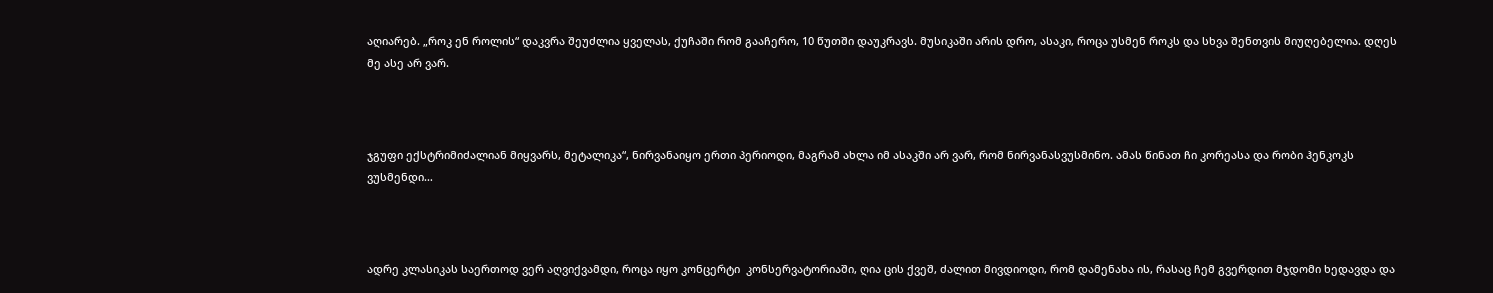აღიარებ. „როკ ენ როლის“ დაკვრა შეუძლია ყველას, ქუჩაში რომ გააჩერო, 10 წუთში დაუკრავს. მუსიკაში არის დრო, ასაკი, როცა უსმენ როკს და სხვა შენთვის მიუღებელია. დღეს მე ასე არ ვარ.



ჯგუფი ექსტრიმიძალიან მიყვარს, მეტალიკა“, ნირვანაიყო ერთი პერიოდი, მაგრამ ახლა იმ ასაკში არ ვარ, რომ ნირვანასვუსმინო. ამას წინათ ჩი კორეასა და რობი ჰენკოკს ვუსმენდი…



ადრე კლასიკას საერთოდ ვერ აღვიქვამდი, როცა იყო კონცერტი  კონსერვატორიაში, ღია ცის ქვეშ, ძალით მივდიოდი, რომ დამენახა ის, რასაც ჩემ გვერდით მჯდომი ხედავდა და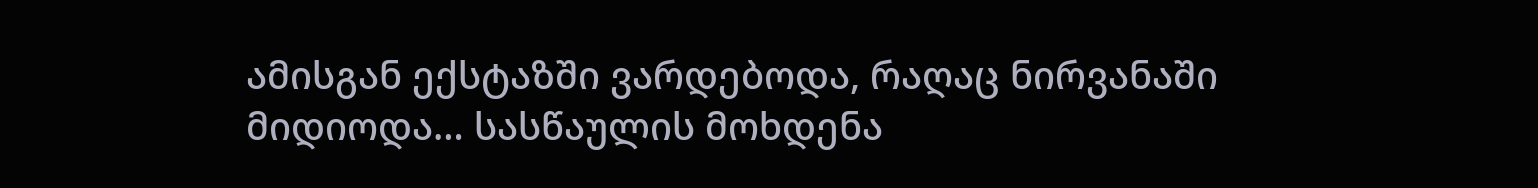ამისგან ექსტაზში ვარდებოდა, რაღაც ნირვანაში მიდიოდა… სასწაულის მოხდენა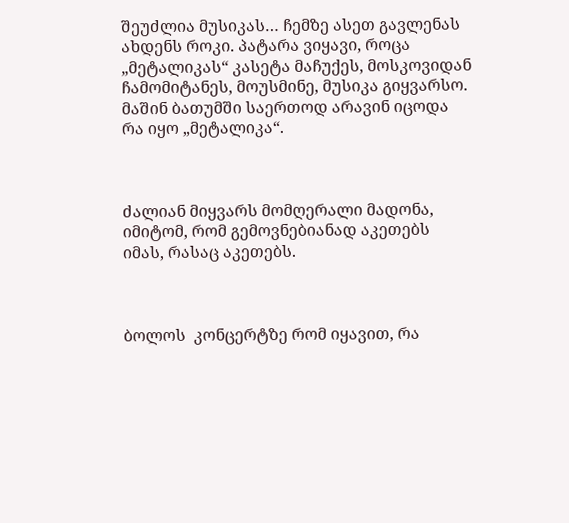შეუძლია მუსიკას… ჩემზე ასეთ გავლენას ახდენს როკი. პატარა ვიყავი, როცა „მეტალიკას“ კასეტა მაჩუქეს, მოსკოვიდან ჩამომიტანეს, მოუსმინე, მუსიკა გიყვარსო. მაშინ ბათუმში საერთოდ არავინ იცოდა რა იყო „მეტალიკა“.



ძალიან მიყვარს მომღერალი მადონა, იმიტომ, რომ გემოვნებიანად აკეთებს იმას, რასაც აკეთებს.



ბოლოს  კონცერტზე რომ იყავით, რა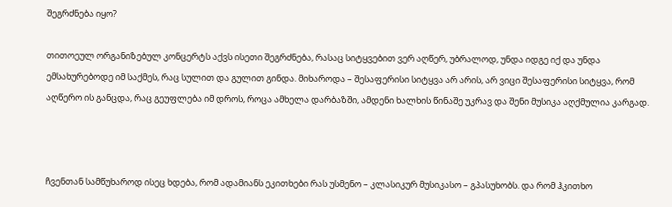შეგრძნება იყო?

თითოეულ ორგანიზებულ კონცერტს აქვს ისეთი შეგრძნება, რასაც სიტყვებით ვერ აღწერ, უბრალოდ, უნდა იდგე იქ და უნდა ემსახურებოდე იმ საქმეს, რაც სულით და გულით გინდა. მიხაროდა – შესაფერისი სიტყვა არ არის, არ ვიცი შესაფერისი სიტყვა, რომ აღწერო ის განცდა, რაც გეუფლება იმ დროს, როცა ამხელა დარბაზში, ამდენი ხალხის წინაშე უკრავ და შენი მუსიკა აღქმულია კარგად.



ჩვენთან სამწუხაროდ ისეც ხდება, რომ ადამიანს ეკითხები რას უსმენო – კლასიკურ მუსიკასო – გპასუხობს. და რომ ჰკითხო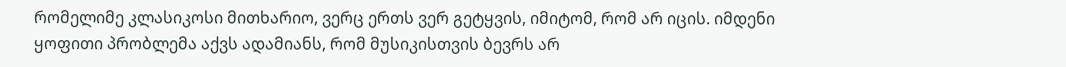რომელიმე კლასიკოსი მითხარიო, ვერც ერთს ვერ გეტყვის, იმიტომ, რომ არ იცის. იმდენი ყოფითი პრობლემა აქვს ადამიანს, რომ მუსიკისთვის ბევრს არ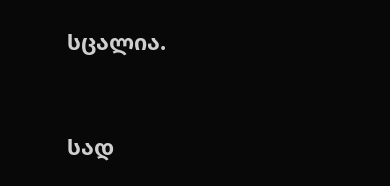სცალია.



სად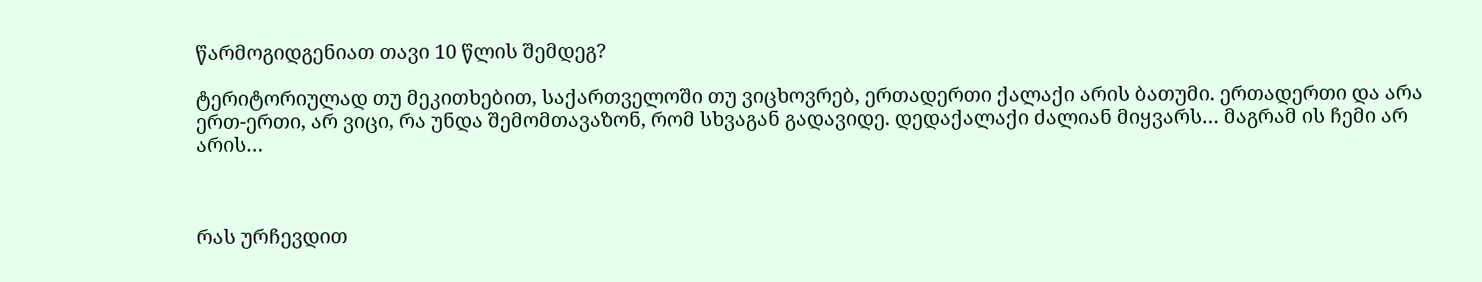წარმოგიდგენიათ თავი 10 წლის შემდეგ?

ტერიტორიულად თუ მეკითხებით, საქართველოში თუ ვიცხოვრებ, ერთადერთი ქალაქი არის ბათუმი. ერთადერთი და არა ერთ-ერთი, არ ვიცი, რა უნდა შემომთავაზონ, რომ სხვაგან გადავიდე. დედაქალაქი ძალიან მიყვარს… მაგრამ ის ჩემი არ არის…



რას ურჩევდით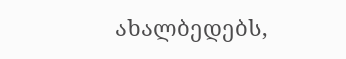ახალბედებს,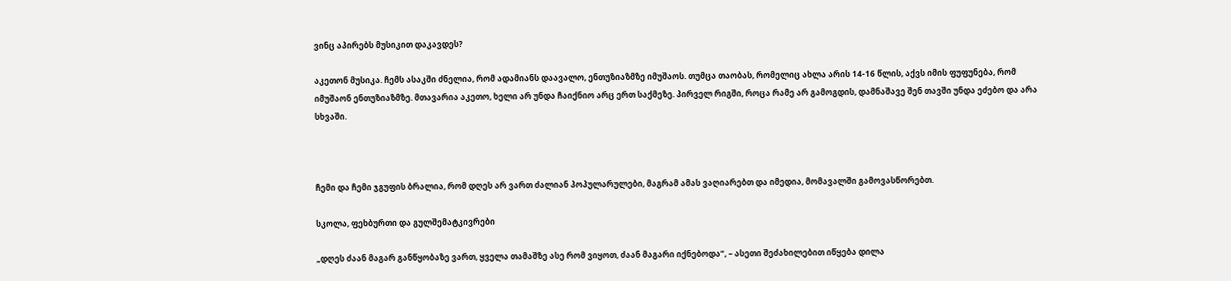ვინც აპირებს მუსიკით დაკავდეს?

აკეთონ მუსიკა. ჩემს ასაკში ძნელია, რომ ადამიანს დაავალო, ენთუზიაზმზე იმუშაოს. თუმცა თაობას, რომელიც ახლა არის 14-16 წლის, აქვს იმის ფუფუნება, რომ იმუშაონ ენთუზიაზმზე. მთავარია აკეთო, ხელი არ უნდა ჩაიქნიო არც ერთ საქმეზე. პირველ რიგში, როცა რამე არ გამოგდის, დამნაშავე შენ თავში უნდა ეძებო და არა სხვაში.



ჩემი და ჩემი ჯგუფის ბრალია, რომ დღეს არ ვართ ძალიან პოპულარულები, მაგრამ ამას ვაღიარებთ და იმედია, მომავალში გამოვასწორებთ.

სკოლა, ფეხბურთი და გულშემატკივრები

„დღეს ძაან მაგარ განწყობაზე ვართ, ყველა თამაშზე ასე რომ ვიყოთ, ძაან მაგარი იქნებოდა“, – ასეთი შეძახილებით იწყება დილა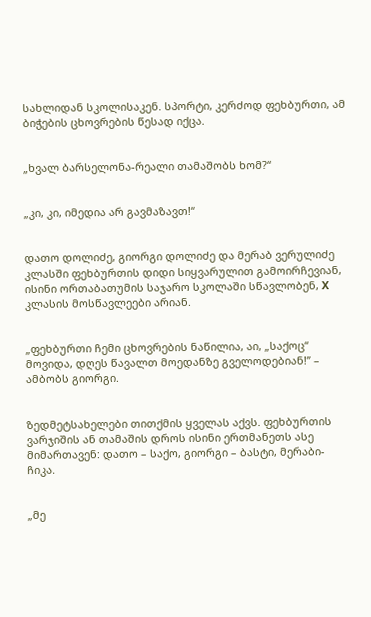სახლიდან სკოლისაკენ. სპორტი, კერძოდ ფეხბურთი, ამ ბიჭების ცხოვრების წესად იქცა.


„ხვალ ბარსელონა-რეალი თამაშობს ხომ?“


„კი, კი, იმედია არ გავმაზავთ!“


დათო დოლიძე, გიორგი დოლიძე და მერაბ ვერულიძე კლასში ფეხბურთის დიდი სიყვარულით გამოირჩევიან, ისინი ორთაბათუმის საჯარო სკოლაში სწავლობენ, X კლასის მოსწავლეები არიან.


„ფეხბურთი ჩემი ცხოვრების ნაწილია, აი, „საქოც“ მოვიდა, დღეს წავალთ მოედანზე გველოდებიან!” – ამბობს გიორგი.


ზედმეტსახელები თითქმის ყველას აქვს. ფეხბურთის ვარჯიშის ან თამაშის დროს ისინი ერთმანეთს ასე მიმართავენ: დათო – საქო, გიორგი – ბასტი, მერაბი- ჩიკა.


„მე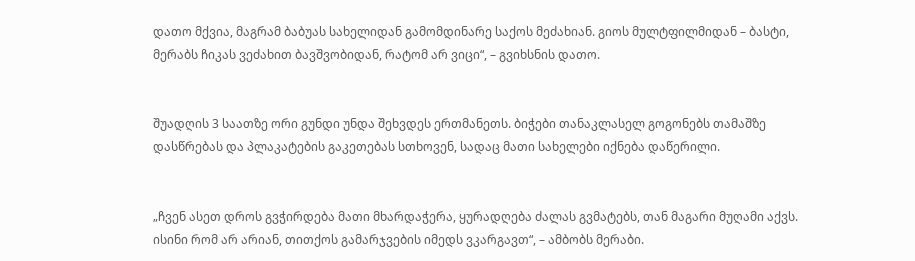დათო მქვია, მაგრამ ბაბუას სახელიდან გამომდინარე საქოს მეძახიან. გიოს მულტფილმიდან – ბასტი, მერაბს ჩიკას ვეძახით ბავშვობიდან, რატომ არ ვიცი“, – გვიხსნის დათო.


შუადღის 3 საათზე ორი გუნდი უნდა შეხვდეს ერთმანეთს. ბიჭები თანაკლასელ გოგონებს თამაშზე დასწრებას და პლაკატების გაკეთებას სთხოვენ, სადაც მათი სახელები იქნება დაწერილი.


„ჩვენ ასეთ დროს გვჭირდება მათი მხარდაჭერა, ყურადღება ძალას გვმატებს, თან მაგარი მუღამი აქვს. ისინი რომ არ არიან, თითქოს გამარჯვების იმედს ვკარგავთ“, – ამბობს მერაბი.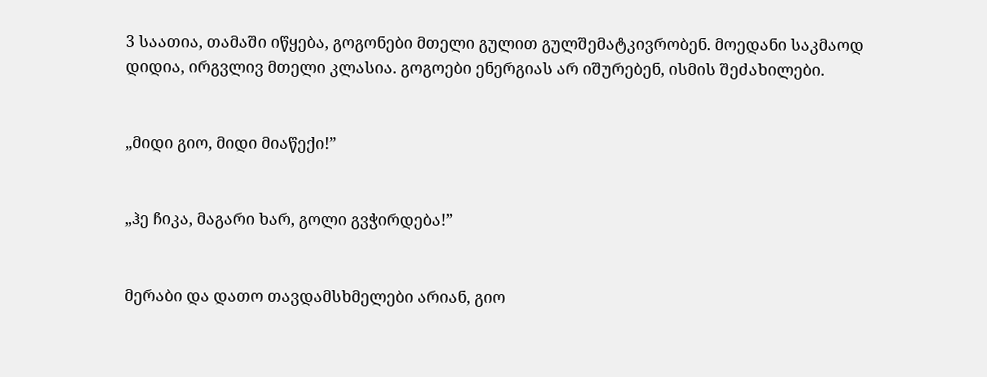3 საათია, თამაში იწყება, გოგონები მთელი გულით გულშემატკივრობენ. მოედანი საკმაოდ დიდია, ირგვლივ მთელი კლასია. გოგოები ენერგიას არ იშურებენ, ისმის შეძახილები.


„მიდი გიო, მიდი მიაწექი!”


„ჰე ჩიკა, მაგარი ხარ, გოლი გვჭირდება!”


მერაბი და დათო თავდამსხმელები არიან, გიო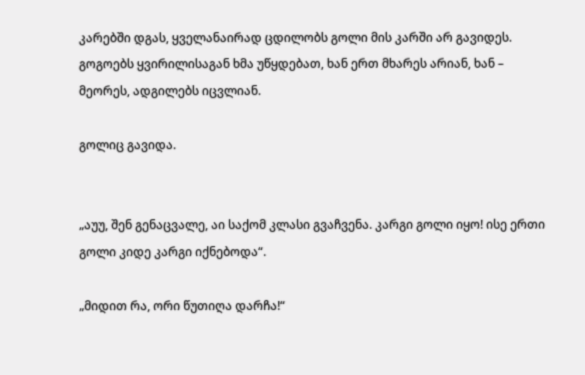კარებში დგას, ყველანაირად ცდილობს გოლი მის კარში არ გავიდეს. გოგოებს ყვირილისაგან ხმა უწყდებათ, ხან ერთ მხარეს არიან, ხან – მეორეს, ადგილებს იცვლიან.

გოლიც გავიდა.


„აუუ, შენ გენაცვალე, აი საქომ კლასი გვაჩვენა. კარგი გოლი იყო! ისე ერთი გოლი კიდე კარგი იქნებოდა“.

„მიდით რა, ორი წუთიღა დარჩა!“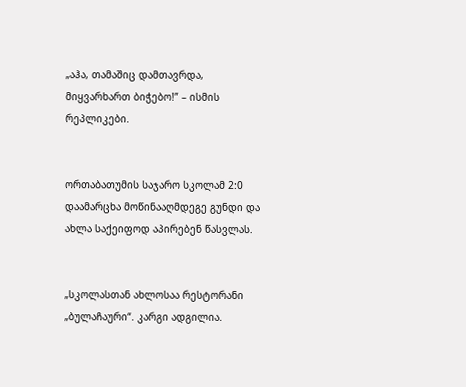„აჰა, თამაშიც დამთავრდა, მიყვარხართ ბიჭებო!” – ისმის რეპლიკები.


ორთაბათუმის საჯარო სკოლამ 2:0 დაამარცხა მოწინააღმდეგე გუნდი და ახლა საქეიფოდ აპირებენ წასვლას.


„სკოლასთან ახლოსაა რესტორანი „ბულაჩაური“. კარგი ადგილია.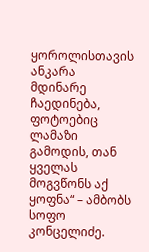ყოროლისთავის ანკარა მდინარე ჩაედინება, ფოტოებიც ლამაზი გამოდის, თან ყველას მოგვწონს აქ ყოფნა“ – ამბობს სოფო კონცელიძე.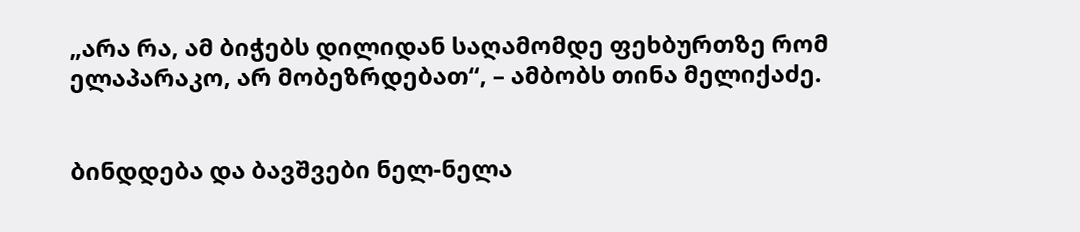„არა რა, ამ ბიჭებს დილიდან საღამომდე ფეხბურთზე რომ ელაპარაკო, არ მობეზრდებათ“, – ამბობს თინა მელიქაძე.


ბინდდება და ბავშვები ნელ-ნელა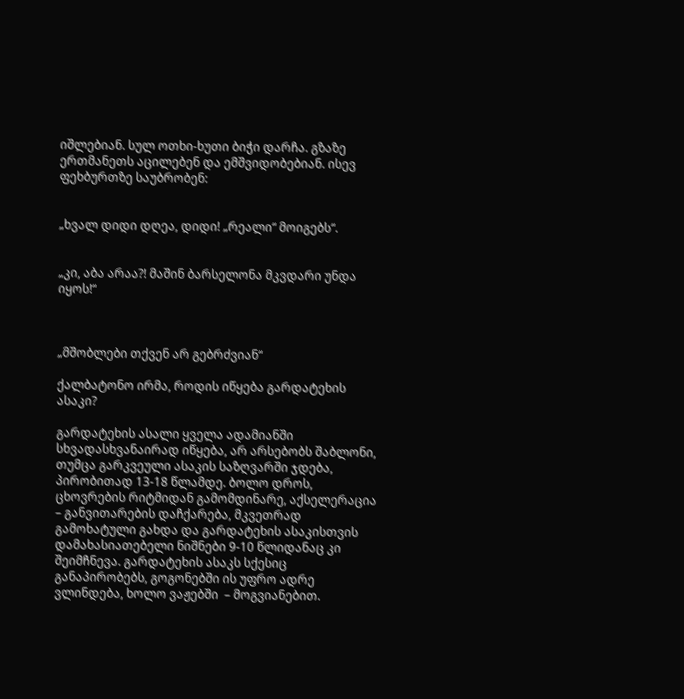იშლებიან. სულ ოთხი-ხუთი ბიჭი დარჩა. გზაზე ერთმანეთს აცილებენ და ემშვიდობებიან. ისევ ფეხბურთზე საუბრობენ:


„ხვალ დიდი დღეა, დიდი! „რეალი“ მოიგებს“.


„კი, აბა არაა?! მაშინ ბარსელონა მკვდარი უნდა იყოს!“



„მშობლები თქვენ არ გებრძვიან“

ქალბატონო ირმა, როდის იწყება გარდატეხის ასაკი?

გარდატეხის ასალი ყველა ადამიანში სხვადასხვანაირად იწყება, არ არსებობს შაბლონი, თუმცა გარკვეული ასაკის საზღვარში ჯდება, პირობითად 13-18 წლამდე. ბოლო დროს, ცხოვრების რიტმიდან გამომდინარე, აქსელერაცია – განვითარების დაჩქარება, მკვეთრად გამოხატული გახდა და გარდატეხის ასაკისთვის დამახასიათებელი ნიშნები 9-10 წლიდანაც კი შეიმჩნევა. გარდატეხის ასაკს სქესიც განაპირობებს, გოგონებში ის უფრო ადრე ვლინდება, ხოლო ვაჟებში  – მოგვიანებით.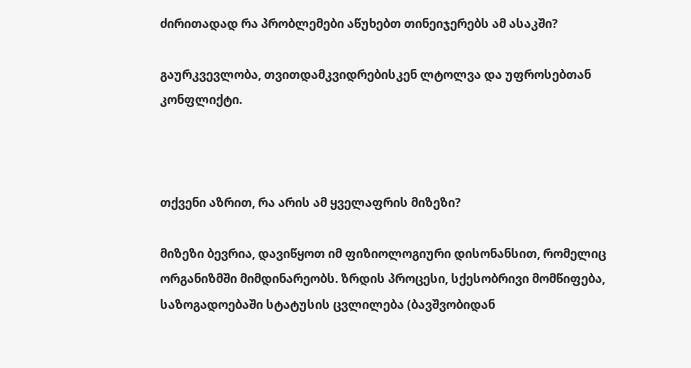ძირითადად რა პრობლემები აწუხებთ თინეიჯერებს ამ ასაკში?

გაურკვევლობა, თვითდამკვიდრებისკენ ლტოლვა და უფროსებთან კონფლიქტი.



თქვენი აზრით, რა არის ამ ყველაფრის მიზეზი?

მიზეზი ბევრია, დავიწყოთ იმ ფიზიოლოგიური დისონანსით, რომელიც ორგანიზმში მიმდინარეობს. ზრდის პროცესი, სქესობრივი მომწიფება, საზოგადოებაში სტატუსის ცვლილება (ბავშვობიდან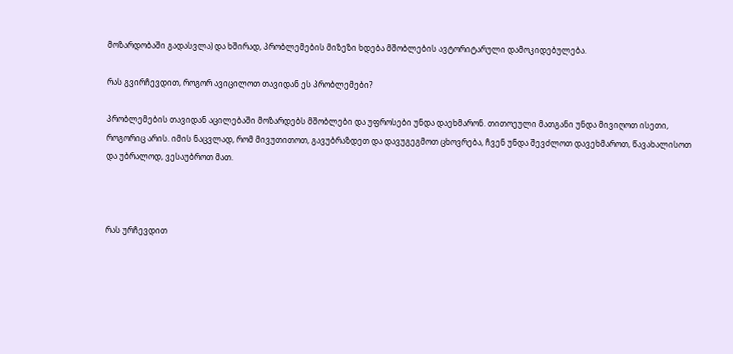მოზარდობაში გადასვლა) და ხშირად, პრობლემების მიზეზი ხდება მშობლების ავტორიტარული დამოკიდებულება.

რას გვირჩევდით, როგორ ავიცილოთ თავიდან ეს პრობლემები?

პრობლემების თავიდან აცილებაში მოზარდებს მშობლები და უფროსები უნდა დაეხმარონ. თითოეული მათგანი უნდა მივიღოთ ისეთი, როგორიც არის. იმის ნაცვლად, რომ მივუთითოთ, გავუბრაზდეთ და დავუგეგმოთ ცხოვრება, ჩვენ უნდა შევძლოთ დავეხმაროთ, წავახალისოთ და უბრალოდ, ვესაუბროთ მათ.



რას ურჩევდით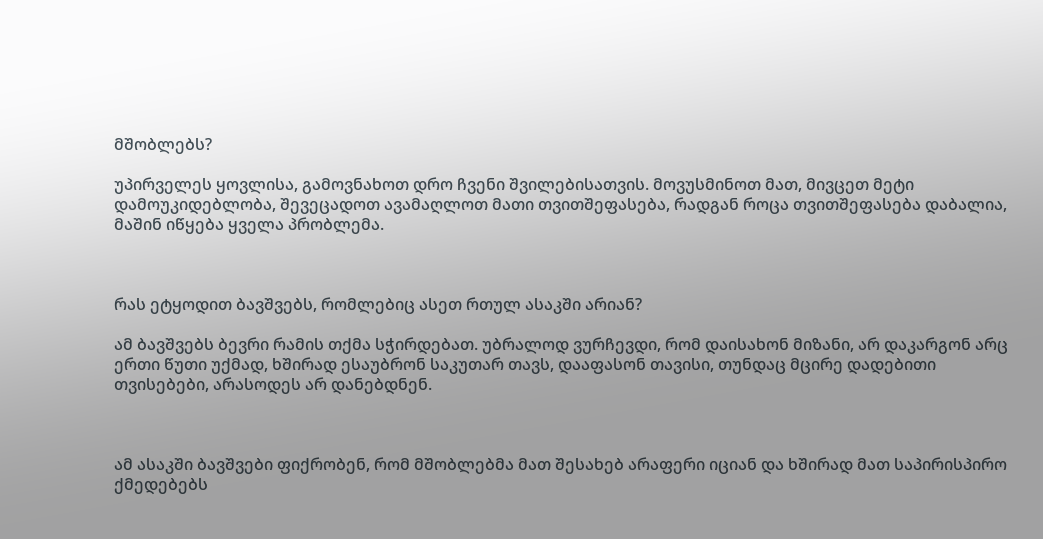მშობლებს?

უპირველეს ყოვლისა, გამოვნახოთ დრო ჩვენი შვილებისათვის. მოვუსმინოთ მათ, მივცეთ მეტი დამოუკიდებლობა, შევეცადოთ ავამაღლოთ მათი თვითშეფასება, რადგან როცა თვითშეფასება დაბალია, მაშინ იწყება ყველა პრობლემა.



რას ეტყოდით ბავშვებს, რომლებიც ასეთ რთულ ასაკში არიან?

ამ ბავშვებს ბევრი რამის თქმა სჭირდებათ. უბრალოდ ვურჩევდი, რომ დაისახონ მიზანი, არ დაკარგონ არც ერთი წუთი უქმად, ხშირად ესაუბრონ საკუთარ თავს, დააფასონ თავისი, თუნდაც მცირე დადებითი თვისებები, არასოდეს არ დანებდნენ.



ამ ასაკში ბავშვები ფიქრობენ, რომ მშობლებმა მათ შესახებ არაფერი იციან და ხშირად მათ საპირისპირო ქმედებებს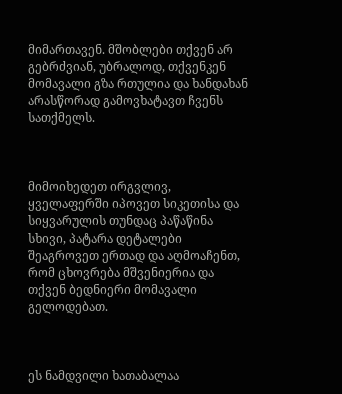მიმართავენ. მშობლები თქვენ არ გებრძვიან, უბრალოდ, თქვენკენ მომავალი გზა რთულია და ხანდახან არასწორად გამოვხატავთ ჩვენს სათქმელს.



მიმოიხედეთ ირგვლივ, ყველაფერში იპოვეთ სიკეთისა და სიყვარულის თუნდაც პაწაწინა სხივი, პატარა დეტალები შეაგროვეთ ერთად და აღმოაჩენთ, რომ ცხოვრება მშვენიერია და თქვენ ბედნიერი მომავალი გელოდებათ.



ეს ნამდვილი ხათაბალაა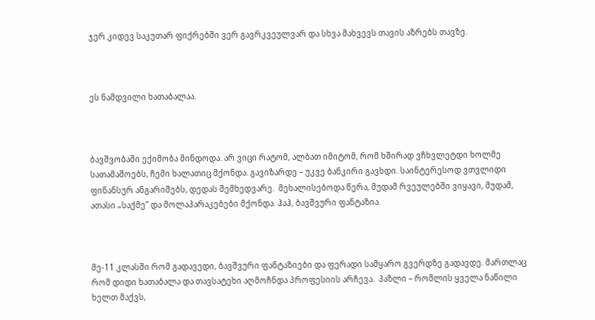ჯერ კიდევ საკუთარ ფიქრებში ვერ გავრკვეულვარ და სხვა მახვევს თავის აზრებს თავზე.



ეს ნამდვილი ხათაბალაა.



ბავშვობაში ექიმობა მინდოდა. არ ვიცი რატომ, ალბათ იმიტომ, რომ ხშირად ვჩხვლეტდი ხოლმე სათამაშოებს, ჩემი ხალათიც მქონდა. გავიზარდე – უკვე ბანკირი გავხდი. საინტერესოდ ვთვლიდი ფინანსურ ანგარიშებს, დედას შემხედვარე.  მეხალისებოდა წერა, მუდამ რვეულებში ვიყავი, მუდამ, ათასი „საქმე“ და მოლაპარაკებები მქონდა. ჰაჰ, ბავშვური ფანტაზია.



მე-11 კლასში რომ გადავედი, ბავშვური ფანტაზიები და ფერადი სამყარო გვერდზე გადავდე. მართლაც რომ დიდი ხათაბალა და თავსატეხი აღმოჩნდა პროფესიის არჩევა.  პაზლი – რომლის ყველა ნაწილი ხელთ მაქვს,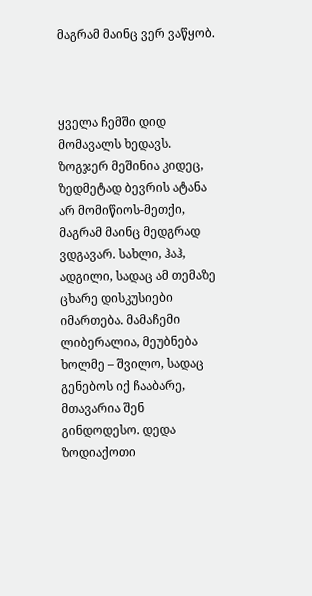მაგრამ მაინც ვერ ვაწყობ.



ყველა ჩემში დიდ მომავალს ხედავს. ზოგჯერ მეშინია კიდეც, ზედმეტად ბევრის ატანა არ მომიწიოს-მეთქი, მაგრამ მაინც მედგრად ვდგავარ. სახლი, ჰაჰ, ადგილი, სადაც ამ თემაზე ცხარე დისკუსიები იმართება. მამაჩემი ლიბერალია, მეუბნება ხოლმე – შვილო, სადაც გენებოს იქ ჩააბარე, მთავარია შენ გინდოდესო. დედა ზოდიაქოთი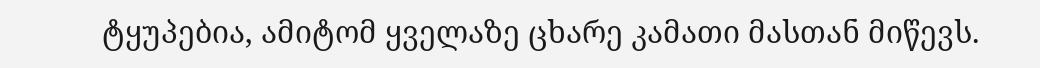ტყუპებია, ამიტომ ყველაზე ცხარე კამათი მასთან მიწევს.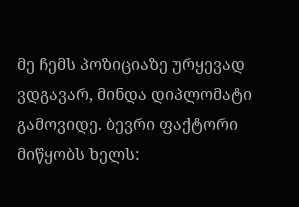მე ჩემს პოზიციაზე ურყევად ვდგავარ, მინდა დიპლომატი გამოვიდე. ბევრი ფაქტორი მიწყობს ხელს: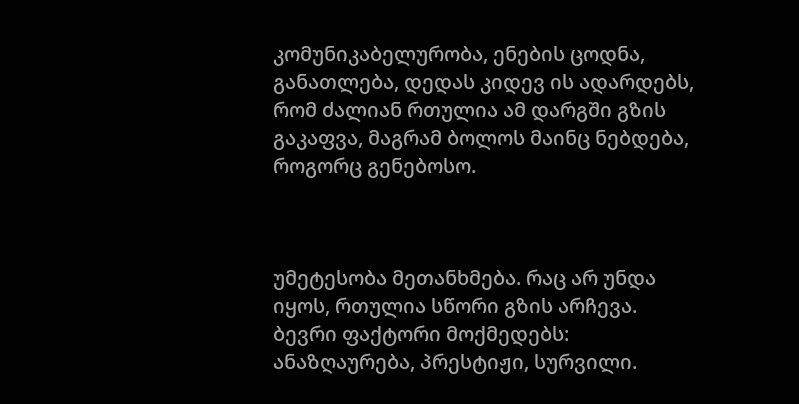კომუნიკაბელურობა, ენების ცოდნა, განათლება, დედას კიდევ ის ადარდებს, რომ ძალიან რთულია ამ დარგში გზის გაკაფვა, მაგრამ ბოლოს მაინც ნებდება, როგორც გენებოსო.



უმეტესობა მეთანხმება. რაც არ უნდა იყოს, რთულია სწორი გზის არჩევა. ბევრი ფაქტორი მოქმედებს: ანაზღაურება, პრესტიჟი, სურვილი.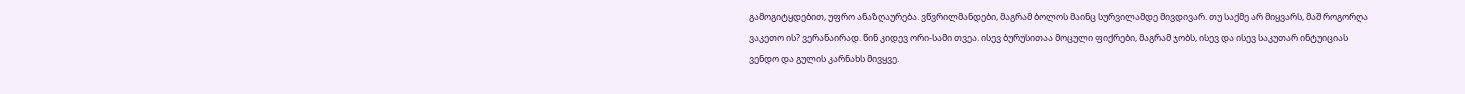გამოგიტყდებით, უფრო ანაზღაურება. ვწვრილმანდები, მაგრამ ბოლოს მაინც სურვილამდე მივდივარ. თუ საქმე არ მიყვარს, მაშ როგორღა ვაკეთო ის? ვერანაირად. წინ კიდევ ორი-სამი თვეა. ისევ ბურუსითაა მოცული ფიქრები, მაგრამ ჯობს, ისევ და ისევ საკუთარ ინტუიციას ვენდო და გულის კარნახს მივყვე.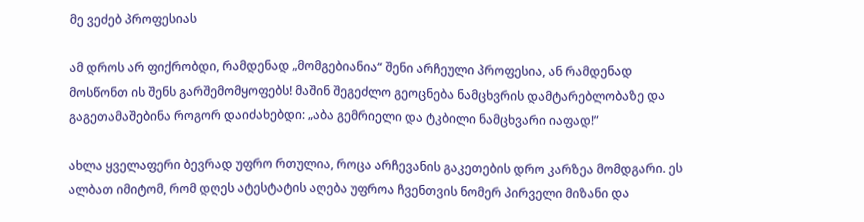მე ვეძებ პროფესიას

ამ დროს არ ფიქრობდი, რამდენად „მომგებიანია“ შენი არჩეული პროფესია, ან რამდენად მოსწონთ ის შენს გარშემომყოფებს! მაშინ შეგეძლო გეოცნება ნამცხვრის დამტარებლობაზე და გაგეთამაშებინა როგორ დაიძახებდი: „აბა გემრიელი და ტკბილი ნამცხვარი იაფად!”

ახლა ყველაფერი ბევრად უფრო რთულია, როცა არჩევანის გაკეთების დრო კარზეა მომდგარი. ეს ალბათ იმიტომ, რომ დღეს ატესტატის აღება უფროა ჩვენთვის ნომერ პირველი მიზანი და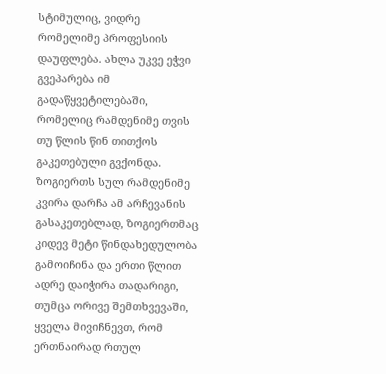სტიმულიც, ვიდრე რომელიმე პროფესიის დაუფლება. ახლა უკვე ეჭვი გვეპარება იმ გადაწყვეტილებაში, რომელიც რამდენიმე თვის თუ წლის წინ თითქოს გაკეთებული გვქონდა. ზოგიერთს სულ რამდენიმე კვირა დარჩა ამ არჩევანის გასაკეთებლად, ზოგიერთმაც კიდევ მეტი წინდახედულობა გამოიჩინა და ერთი წლით ადრე დაიჭირა თადარიგი, თუმცა ორივე შემთხვევაში, ყველა მივიჩნევთ, რომ ერთნაირად რთულ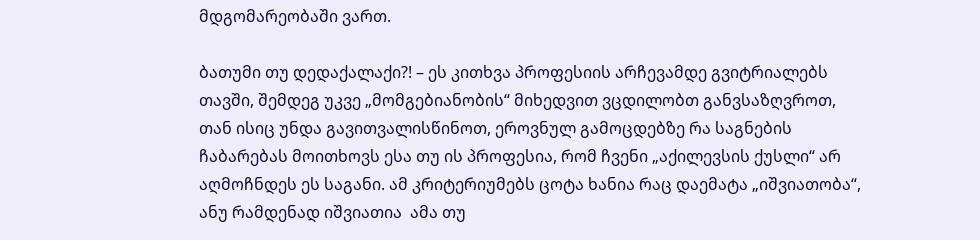მდგომარეობაში ვართ.

ბათუმი თუ დედაქალაქი?! – ეს კითხვა პროფესიის არჩევამდე გვიტრიალებს თავში, შემდეგ უკვე „მომგებიანობის“ მიხედვით ვცდილობთ განვსაზღვროთ, თან ისიც უნდა გავითვალისწინოთ, ეროვნულ გამოცდებზე რა საგნების ჩაბარებას მოითხოვს ესა თუ ის პროფესია, რომ ჩვენი „აქილევსის ქუსლი“ არ აღმოჩნდეს ეს საგანი. ამ კრიტერიუმებს ცოტა ხანია რაც დაემატა „იშვიათობა“, ანუ რამდენად იშვიათია  ამა თუ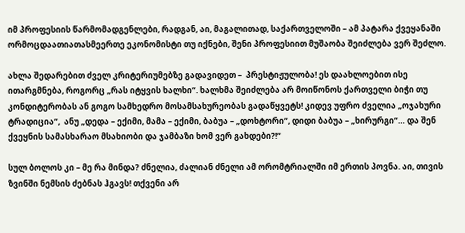იმ პროფესიის წარმომადგენლები, რადგან, აი, მაგალითად, საქართველოში – ამ პატარა ქვეყანაში ორმოცდაათიათასმეერთე ეკონომისტი თუ იქნები, შენი პროფესიით მუშაობა შეიძლება ვერ შეძლო.

ახლა შედარებით ძველ კრიტერიუმებზე გადავიდეთ –  პრესტიჟულობა! ეს დაახლოებით ისე ითარგმნება, როგორც „რას იტყვის ხალხი“. ხალხმა შეიძლება არ მოიწონოს ქართველი ბიჭი თუ კონდიტერობას ან გოგო სამხედრო მოსამსახურეობას გადაწყვეტს! კიდევ უფრო ძველია „ოჯახური ტრადიცია“,  ანუ „დედა – ექიმი, მამა – ექიმი, ბაბუა – „დოხტორი“, დიდი ბაბუა – „ხირურგი“… და შენ ქვეყნის სამასხარაო მსახიობი და ჯამბაზი ხომ ვერ გახდები?!“

სულ ბოლოს კი – მე რა მინდა? ძნელია, ძალიან ძნელი ამ ორომტრიალში იმ ერთის პოვნა. აი, თივის ზვინში ნემსის ძებნას ჰგავს! თქვენი არ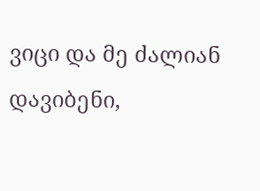ვიცი და მე ძალიან დავიბენი,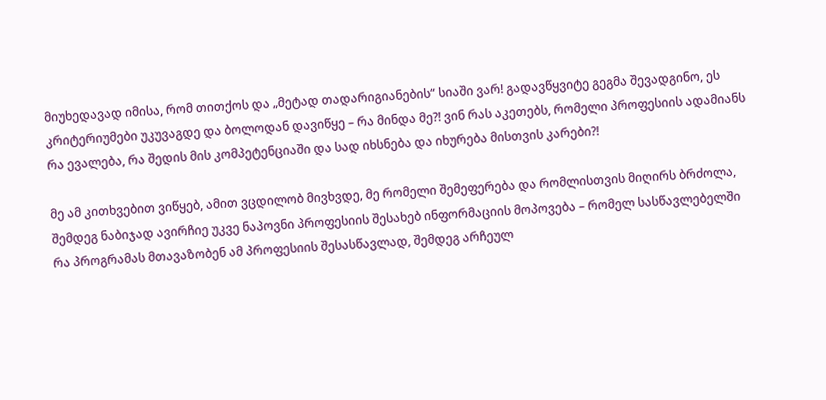მიუხედავად იმისა, რომ თითქოს და „მეტად თადარიგიანების“ სიაში ვარ! გადავწყვიტე გეგმა შევადგინო, ეს კრიტერიუმები უკუვაგდე და ბოლოდან დავიწყე – რა მინდა მე?! ვინ რას აკეთებს, რომელი პროფესიის ადამიანს რა ევალება, რა შედის მის კომპეტენციაში და სად იხსნება და იხურება მისთვის კარები?!

მე ამ კითხვებით ვიწყებ, ამით ვცდილობ მივხვდე, მე რომელი შემეფერება და რომლისთვის მიღირს ბრძოლა, შემდეგ ნაბიჯად ავირჩიე უკვე ნაპოვნი პროფესიის შესახებ ინფორმაციის მოპოვება – რომელ სასწავლებელში რა პროგრამას მთავაზობენ ამ პროფესიის შესასწავლად, შემდეგ არჩეულ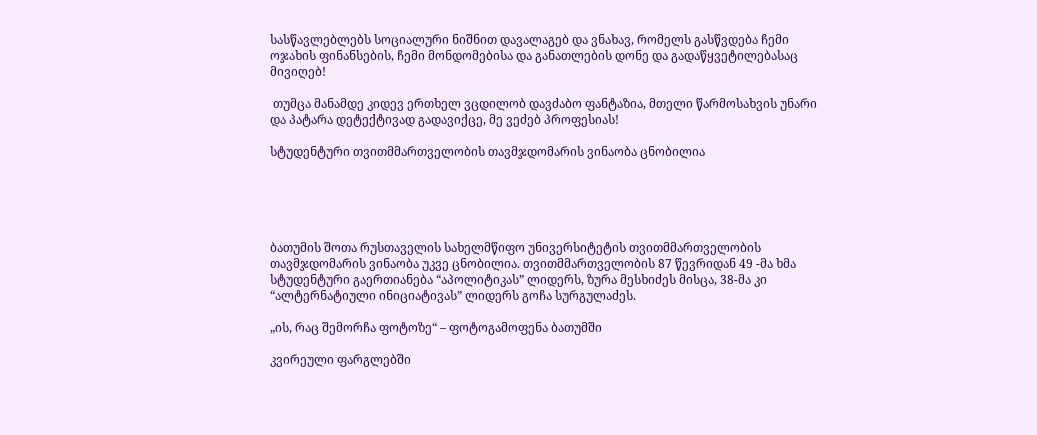სასწავლებლებს სოციალური ნიშნით დავალაგებ და ვნახავ, რომელს გასწვდება ჩემი ოჯახის ფინანსების, ჩემი მონდომებისა და განათლების დონე და გადაწყვეტილებასაც მივიღებ!

 თუმცა მანამდე კიდევ ერთხელ ვცდილობ დავძაბო ფანტაზია, მთელი წარმოსახვის უნარი და პატარა დეტექტივად გადავიქცე, მე ვეძებ პროფესიას!

სტუდენტური თვითმმართველობის თავმჯდომარის ვინაობა ცნობილია





ბათუმის შოთა რუსთაველის სახელმწიფო უნივერსიტეტის თვითმმართველობის თავმჯდომარის ვინაობა უკვე ცნობილია. თვითმმართველობის 87 წევრიდან 49 -მა ხმა სტუდენტური გაერთიანება “აპოლიტიკას” ლიდერს, ზურა მესხიძეს მისცა, 38-მა კი “ალტერნატიული ინიციატივას” ლიდერს გოჩა სურგულაძეს.

„ის, რაც შემორჩა ფოტოზე“ – ფოტოგამოფენა ბათუმში

კვირეული ფარგლებში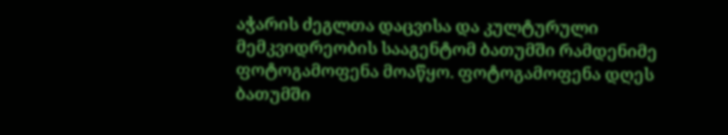აჭარის ძეგლთა დაცვისა და კულტურული მემკვიდრეობის სააგენტომ ბათუმში რამდენიმე ფოტოგამოფენა მოაწყო. ფოტოგამოფენა დღეს ბათუმში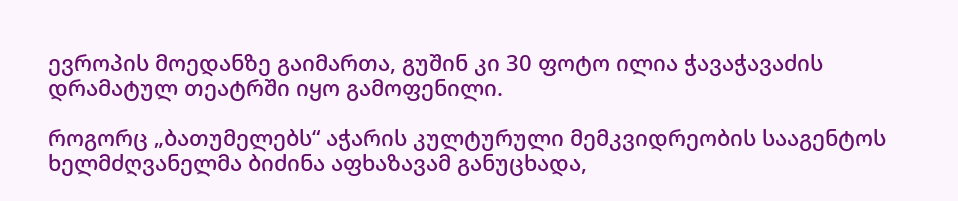ევროპის მოედანზე გაიმართა, გუშინ კი 30 ფოტო ილია ჭავაჭავაძის დრამატულ თეატრში იყო გამოფენილი.

როგორც „ბათუმელებს“ აჭარის კულტურული მემკვიდრეობის სააგენტოს ხელმძღვანელმა ბიძინა აფხაზავამ განუცხადა,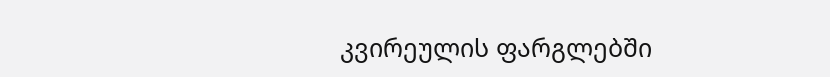კვირეულის ფარგლებში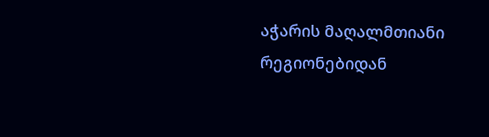აჭარის მაღალმთიანი რეგიონებიდან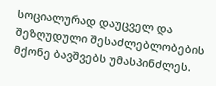სოციალურად დაუცველ და შეზღუდული შესაძლებლობების მქონე ბავშვებს უმასპინძლეს.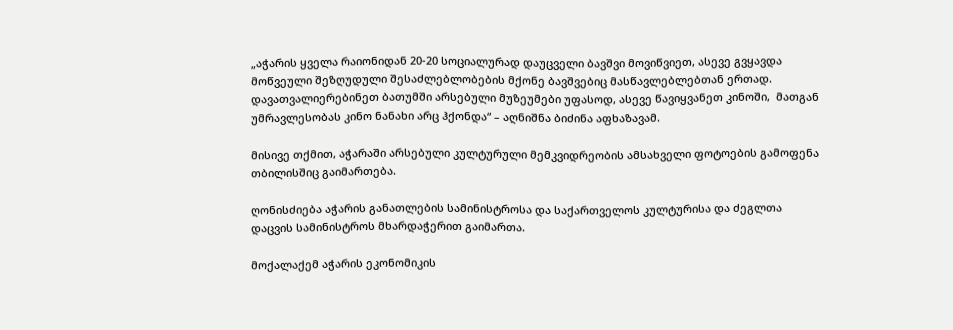„აჭარის ყველა რაიონიდან 20-20 სოციალურად დაუცველი ბავშვი მოვიწვიეთ, ასევე გვყავდა მოწვეული შეზღუდული შესაძლებლობების მქონე ბავშვებიც მასწავლებლებთან ერთად. დავათვალიერებინეთ ბათუმში არსებული მუზეუმები უფასოდ, ასევე წავიყვანეთ კინოში,  მათგან უმრავლესობას კინო ნანახი არც ჰქონდა“ – აღნიშნა ბიძინა აფხაზავამ.

მისივე თქმით, აჭარაში არსებული კულტურული მემკვიდრეობის ამსახველი ფოტოების გამოფენა თბილისშიც გაიმართება.

ღონისძიება აჭარის განათლების სამინისტროსა და საქართველოს კულტურისა და ძეგლთა დაცვის სამინისტროს მხარდაჭერით გაიმართა.

მოქალაქემ აჭარის ეკონომიკის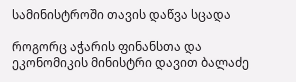სამინისტროში თავის დაწვა სცადა

როგორც აჭარის ფინანსთა და ეკონომიკის მინისტრი დავით ბალაძე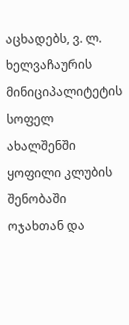აცხადებს, ვ. ლ. ხელვაჩაურის მინიციპალიტეტის სოფელ ახალშენში ყოფილი კლუბის შენობაში ოჯახთან და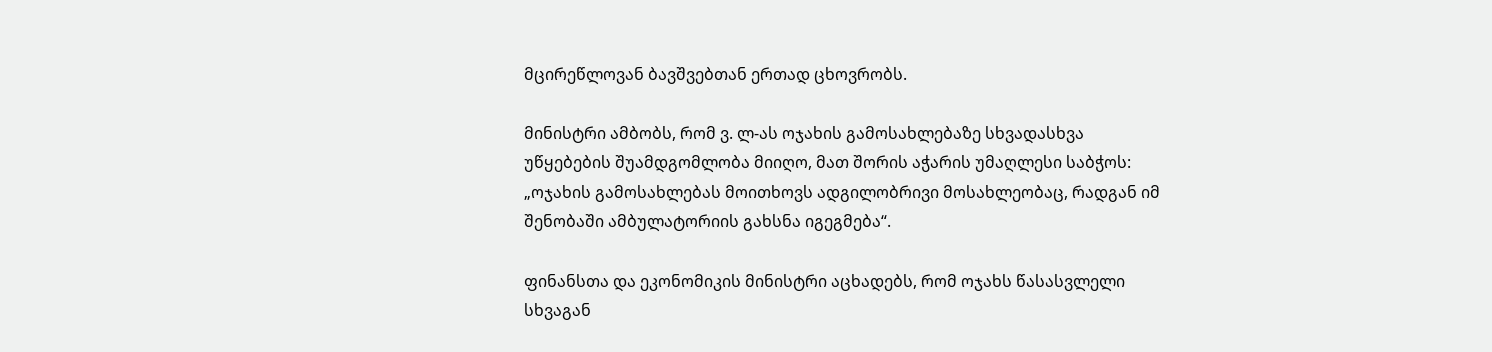მცირეწლოვან ბავშვებთან ერთად ცხოვრობს.

მინისტრი ამბობს, რომ ვ. ლ-ას ოჯახის გამოსახლებაზე სხვადასხვა უწყებების შუამდგომლობა მიიღო, მათ შორის აჭარის უმაღლესი საბჭოს: „ოჯახის გამოსახლებას მოითხოვს ადგილობრივი მოსახლეობაც, რადგან იმ შენობაში ამბულატორიის გახსნა იგეგმება“.

ფინანსთა და ეკონომიკის მინისტრი აცხადებს, რომ ოჯახს წასასვლელი სხვაგან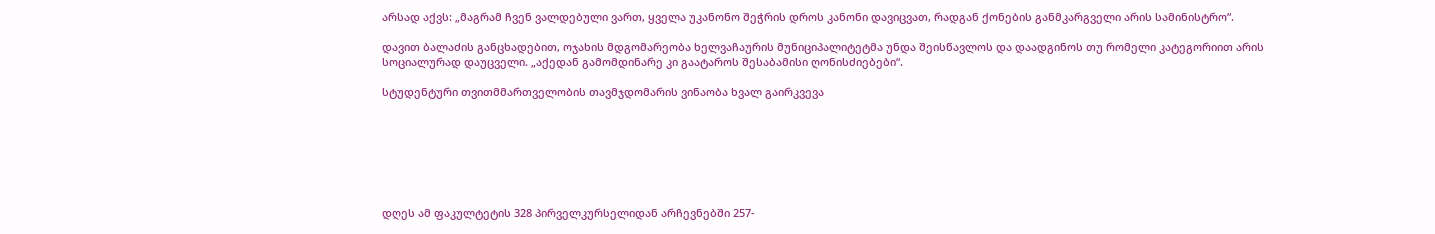არსად აქვს: „მაგრამ ჩვენ ვალდებული ვართ, ყველა უკანონო შეჭრის დროს კანონი დავიცვათ, რადგან ქონების განმკარგველი არის სამინისტრო“.

დავით ბალაძის განცხადებით, ოჯახის მდგომარეობა ხელვაჩაურის მუნიციპალიტეტმა უნდა შეისწავლოს და დაადგინოს თუ რომელი კატეგორიით არის სოციალურად დაუცველი. „აქედან გამომდინარე კი გაატაროს შესაბამისი ღონისძიებები“.

სტუდენტური თვითმმართველობის თავმჯდომარის ვინაობა ხვალ გაირკვევა







დღეს ამ ფაკულტეტის 328 პირველკურსელიდან არჩევნებში 257-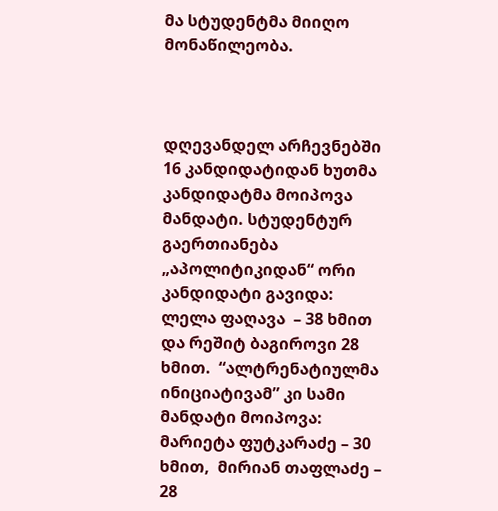მა სტუდენტმა მიიღო მონაწილეობა.



დღევანდელ არჩევნებში 16 კანდიდატიდან ხუთმა კანდიდატმა მოიპოვა მანდატი. სტუდენტურ გაერთიანება „აპოლიტიკიდან“ ორი კანდიდატი გავიდა: ლელა ფაღავა  – 38 ხმით და რეშიტ ბაგიროვი 28 ხმით.  “ალტრენატიულმა ინიციატივამ” კი სამი მანდატი მოიპოვა:  მარიეტა ფუტკარაძე – 30 ხმით,  მირიან თაფლაძე – 28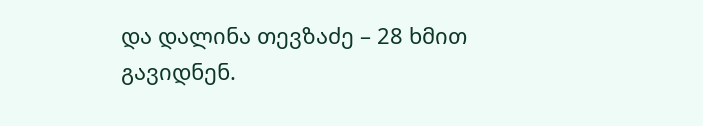და დალინა თევზაძე – 28 ხმით გავიდნენ.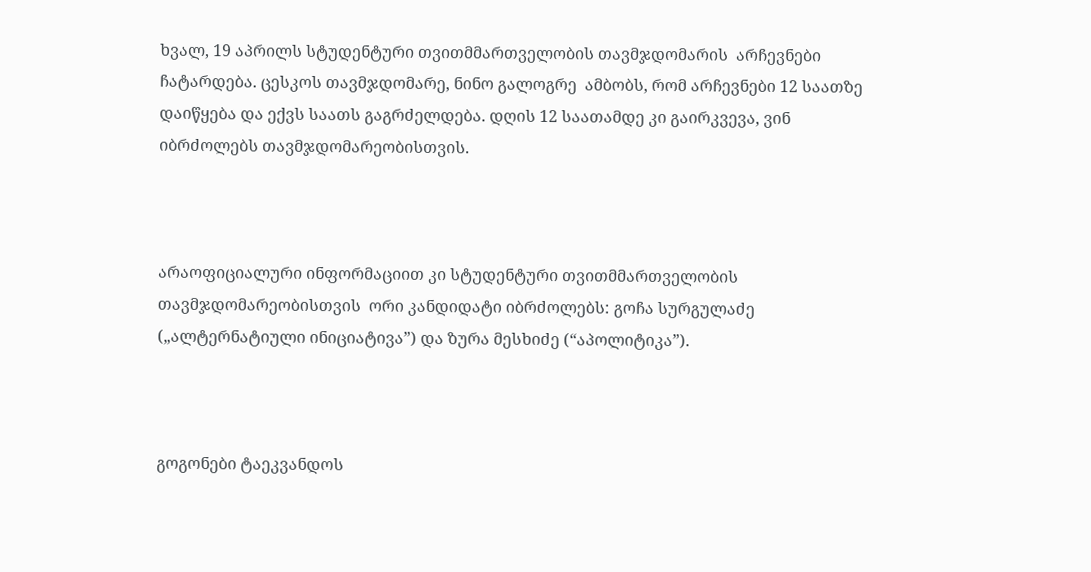ხვალ, 19 აპრილს სტუდენტური თვითმმართველობის თავმჯდომარის  არჩევნები ჩატარდება. ცესკოს თავმჯდომარე, ნინო გალოგრე  ამბობს, რომ არჩევნები 12 საათზე დაიწყება და ექვს საათს გაგრძელდება. დღის 12 საათამდე კი გაირკვევა, ვინ იბრძოლებს თავმჯდომარეობისთვის.



არაოფიციალური ინფორმაციით კი სტუდენტური თვითმმართველობის თავმჯდომარეობისთვის  ორი კანდიდატი იბრძოლებს: გოჩა სურგულაძე („ალტერნატიული ინიციატივა”) და ზურა მესხიძე (“აპოლიტიკა”).



გოგონები ტაეკვანდოს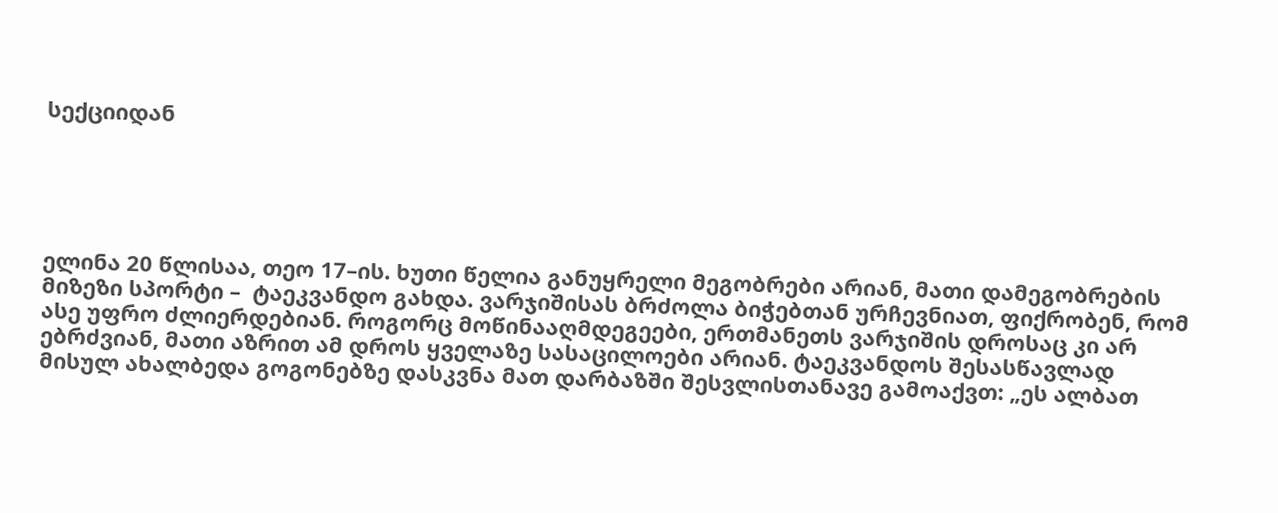სექციიდან





ელინა 20 წლისაა, თეო 17–ის. ხუთი წელია განუყრელი მეგობრები არიან, მათი დამეგობრების მიზეზი სპორტი –  ტაეკვანდო გახდა. ვარჯიშისას ბრძოლა ბიჭებთან ურჩევნიათ, ფიქრობენ, რომ ასე უფრო ძლიერდებიან. როგორც მოწინააღმდეგეები, ერთმანეთს ვარჯიშის დროსაც კი არ ებრძვიან, მათი აზრით ამ დროს ყველაზე სასაცილოები არიან. ტაეკვანდოს შესასწავლად მისულ ახალბედა გოგონებზე დასკვნა მათ დარბაზში შესვლისთანავე გამოაქვთ: „ეს ალბათ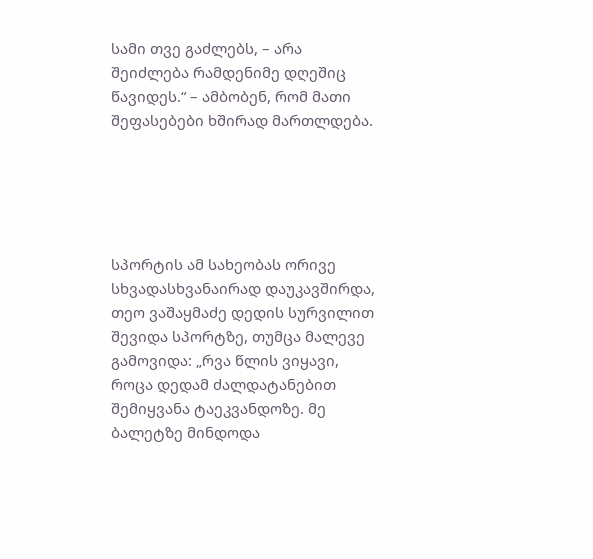სამი თვე გაძლებს, – არა შეიძლება რამდენიმე დღეშიც წავიდეს.“ – ამბობენ, რომ მათი შეფასებები ხშირად მართლდება.





სპორტის ამ სახეობას ორივე სხვადასხვანაირად დაუკავშირდა, თეო ვაშაყმაძე დედის სურვილით შევიდა სპორტზე, თუმცა მალევე გამოვიდა: „რვა წლის ვიყავი, როცა დედამ ძალდატანებით შემიყვანა ტაეკვანდოზე. მე ბალეტზე მინდოდა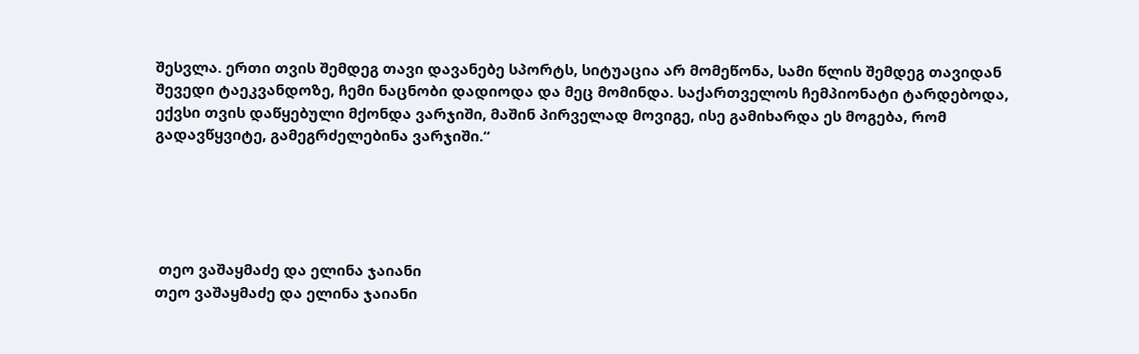შესვლა. ერთი თვის შემდეგ თავი დავანებე სპორტს, სიტუაცია არ მომეწონა, სამი წლის შემდეგ თავიდან შევედი ტაეკვანდოზე, ჩემი ნაცნობი დადიოდა და მეც მომინდა. საქართველოს ჩემპიონატი ტარდებოდა, ექვსი თვის დაწყებული მქონდა ვარჯიში, მაშინ პირველად მოვიგე, ისე გამიხარდა ეს მოგება, რომ გადავწყვიტე, გამეგრძელებინა ვარჯიში.“





 თეო ვაშაყმაძე და ელინა ჯაიანი
თეო ვაშაყმაძე და ელინა ჯაიანი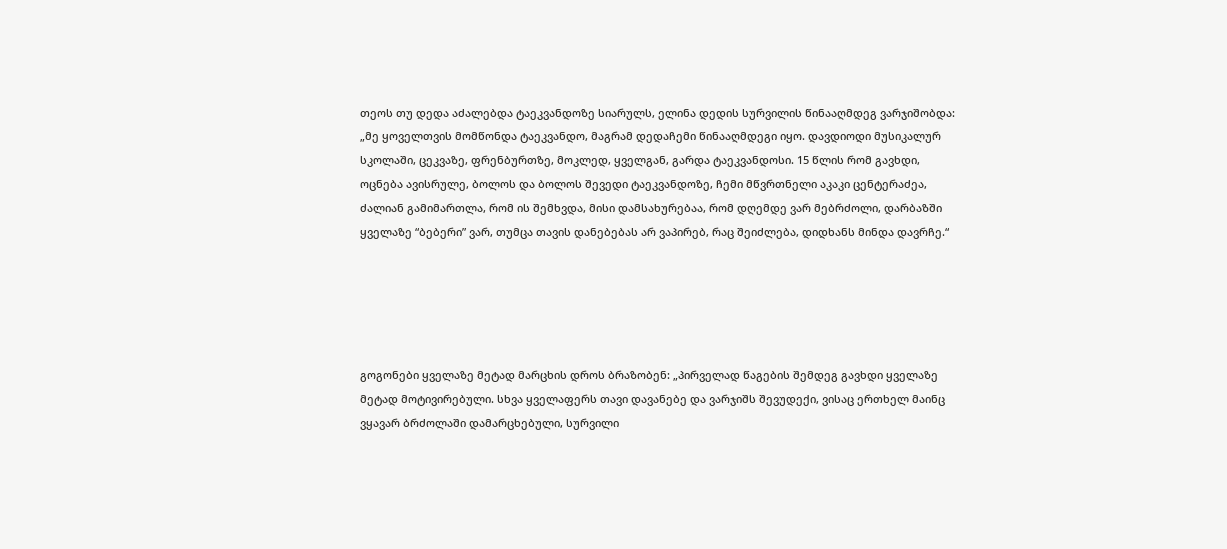თეოს თუ დედა აძალებდა ტაეკვანდოზე სიარულს, ელინა დედის სურვილის წინააღმდეგ ვარჯიშობდა: „მე ყოველთვის მომწონდა ტაეკვანდო, მაგრამ დედაჩემი წინააღმდეგი იყო. დავდიოდი მუსიკალურ სკოლაში, ცეკვაზე, ფრენბურთზე, მოკლედ, ყველგან, გარდა ტაეკვანდოსი. 15 წლის რომ გავხდი, ოცნება ავისრულე, ბოლოს და ბოლოს შევედი ტაეკვანდოზე, ჩემი მწვრთნელი აკაკი ცენტერაძეა, ძალიან გამიმართლა, რომ ის შემხვდა, მისი დამსახურებაა, რომ დღემდე ვარ მებრძოლი, დარბაზში ყველაზე “ბებერი” ვარ, თუმცა თავის დანებებას არ ვაპირებ, რაც შეიძლება, დიდხანს მინდა დავრჩე.“





გოგონები ყველაზე მეტად მარცხის დროს ბრაზობენ: „პირველად წაგების შემდეგ გავხდი ყველაზე მეტად მოტივირებული. სხვა ყველაფერს თავი დავანებე და ვარჯიშს შევუდექი, ვისაც ერთხელ მაინც ვყავარ ბრძოლაში დამარცხებული, სურვილი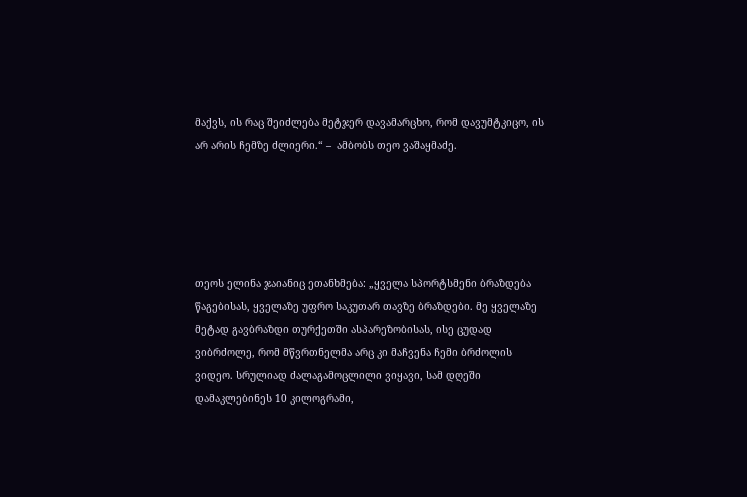მაქვს, ის რაც შეიძლება მეტჯერ დავამარცხო, რომ დავუმტკიცო, ის არ არის ჩემზე ძლიერი.“ –  ამბობს თეო ვაშაყმაძე.





თეოს ელინა ჯაიანიც ეთანხმება: „ყველა სპორტსმენი ბრაზდება წაგებისას, ყველაზე უფრო საკუთარ თავზე ბრაზდები. მე ყველაზე მეტად გავბრაზდი თურქეთში ასპარეზობისას, ისე ცუდად ვიბრძოლე, რომ მწვრთნელმა არც კი მაჩვენა ჩემი ბრძოლის ვიდეო. სრულიად ძალაგამოცლილი ვიყავი, სამ დღეში დამაკლებინეს 10 კილოგრამი,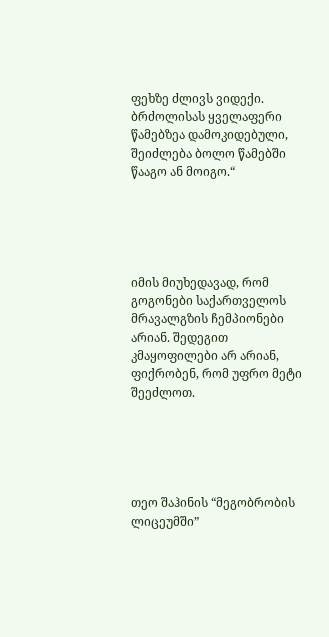ფეხზე ძლივს ვიდექი. ბრძოლისას ყველაფერი წამებზეა დამოკიდებული, შეიძლება ბოლო წამებში წააგო ან მოიგო.“





იმის მიუხედავად, რომ გოგონები საქართველოს მრავალგზის ჩემპიონები არიან. შედეგით კმაყოფილები არ არიან, ფიქრობენ, რომ უფრო მეტი შეეძლოთ.





თეო შაჰინის “მეგობრობის ლიცეუმში”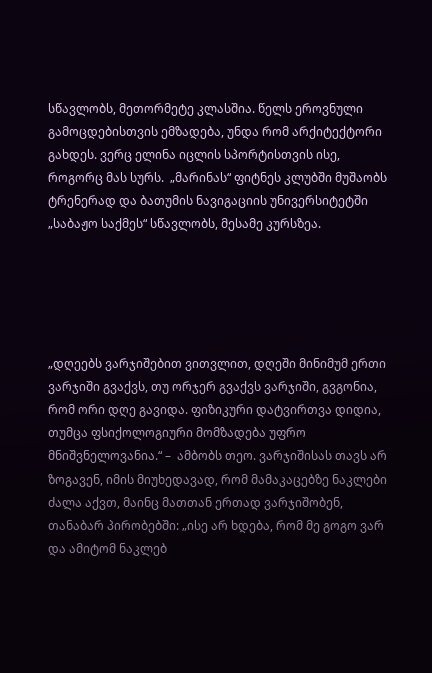სწავლობს, მეთორმეტე კლასშია. წელს ეროვნული გამოცდებისთვის ემზადება, უნდა რომ არქიტექტორი გახდეს. ვერც ელინა იცლის სპორტისთვის ისე, როგორც მას სურს.  „მარინას“ ფიტნეს კლუბში მუშაობს ტრენერად და ბათუმის ნავიგაციის უნივერსიტეტში „საბაჟო საქმეს“ სწავლობს, მესამე კურსზეა.





„დღეებს ვარჯიშებით ვითვლით, დღეში მინიმუმ ერთი ვარჯიში გვაქვს, თუ ორჯერ გვაქვს ვარჯიში, გვგონია, რომ ორი დღე გავიდა. ფიზიკური დატვირთვა დიდია, თუმცა ფსიქოლოგიური მომზადება უფრო მნიშვნელოვანია.“ –  ამბობს თეო. ვარჯიშისას თავს არ ზოგავენ, იმის მიუხედავად, რომ მამაკაცებზე ნაკლები ძალა აქვთ, მაინც მათთან ერთად ვარჯიშობენ, თანაბარ პირობებში: „ისე არ ხდება, რომ მე გოგო ვარ და ამიტომ ნაკლებ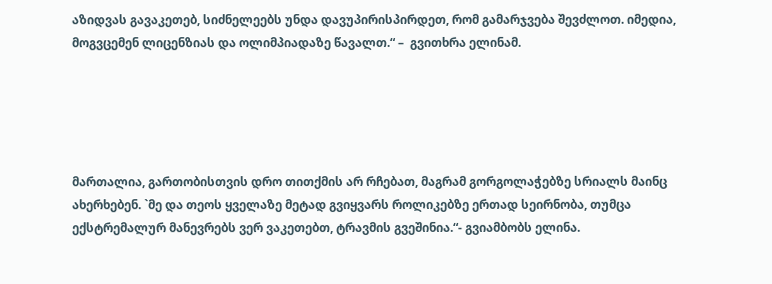აზიდვას გავაკეთებ, სიძნელეებს უნდა დავუპირისპირდეთ, რომ გამარჯვება შევძლოთ. იმედია, მოგვცემენ ლიცენზიას და ოლიმპიადაზე წავალთ.“ –  გვითხრა ელინამ.





მართალია, გართობისთვის დრო თითქმის არ რჩებათ, მაგრამ გორგოლაჭებზე სრიალს მაინც ახერხებენ. `მე და თეოს ყველაზე მეტად გვიყვარს როლიკებზე ერთად სეირნობა, თუმცა ექსტრემალურ მანევრებს ვერ ვაკეთებთ, ტრავმის გვეშინია.“- გვიამბობს ელინა.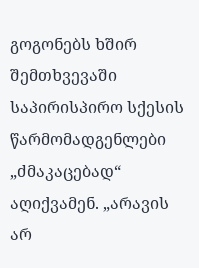გოგონებს ხშირ შემთხვევაში საპირისპირო სქესის წარმომადგენლები „ძმაკაცებად“ აღიქვამენ. „არავის არ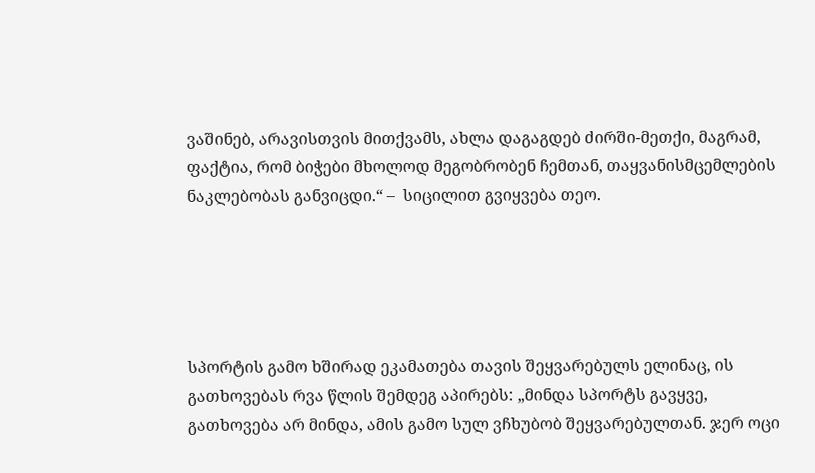ვაშინებ, არავისთვის მითქვამს, ახლა დაგაგდებ ძირში-მეთქი, მაგრამ, ფაქტია, რომ ბიჭები მხოლოდ მეგობრობენ ჩემთან, თაყვანისმცემლების ნაკლებობას განვიცდი.“ –  სიცილით გვიყვება თეო.





სპორტის გამო ხშირად ეკამათება თავის შეყვარებულს ელინაც, ის გათხოვებას რვა წლის შემდეგ აპირებს: „მინდა სპორტს გავყვე, გათხოვება არ მინდა, ამის გამო სულ ვჩხუბობ შეყვარებულთან. ჯერ ოცი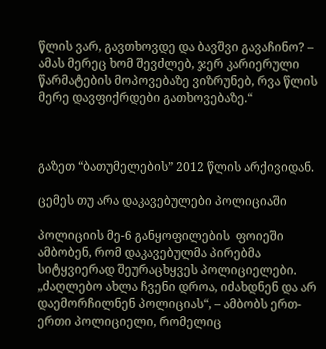წლის ვარ, გავთხოვდე და ბავშვი გავაჩინო? – ამას მერეც ხომ შევძლებ, ჯერ კარიერული წარმატების მოპოვებაზე ვიზრუნებ, რვა წლის მერე დავფიქრდები გათხოვებაზე.“



გაზეთ “ბათუმელების” 2012 წლის არქივიდან.

ცემეს თუ არა დაკავებულები პოლიციაში

პოლიციის მე-6 განყოფილების  ფოიეში ამბობენ, რომ დაკავებულმა პირებმა სიტყვიერად შეურაცხყვეს პოლიციელები. „ძაღლებო ახლა ჩვენი დროა, იძახდნენ და არ დაემორჩილნენ პოლიციას“, – ამბობს ერთ-ერთი პოლიციელი, რომელიც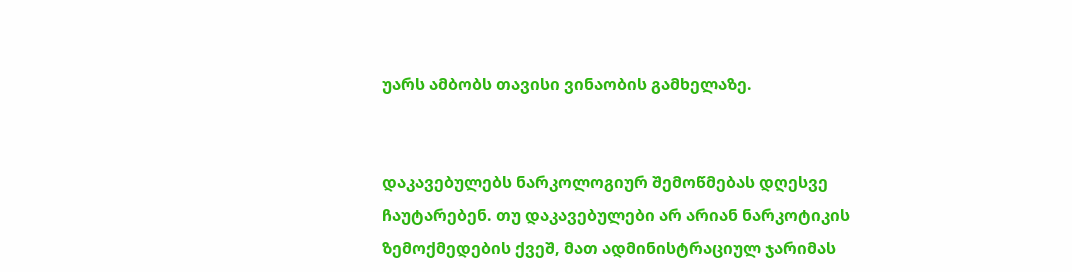უარს ამბობს თავისი ვინაობის გამხელაზე.


დაკავებულებს ნარკოლოგიურ შემოწმებას დღესვე ჩაუტარებენ. თუ დაკავებულები არ არიან ნარკოტიკის ზემოქმედების ქვეშ, მათ ადმინისტრაციულ ჯარიმას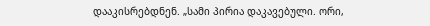დააკისრებდნენ. „სამი პირია დაკავებული. ორი,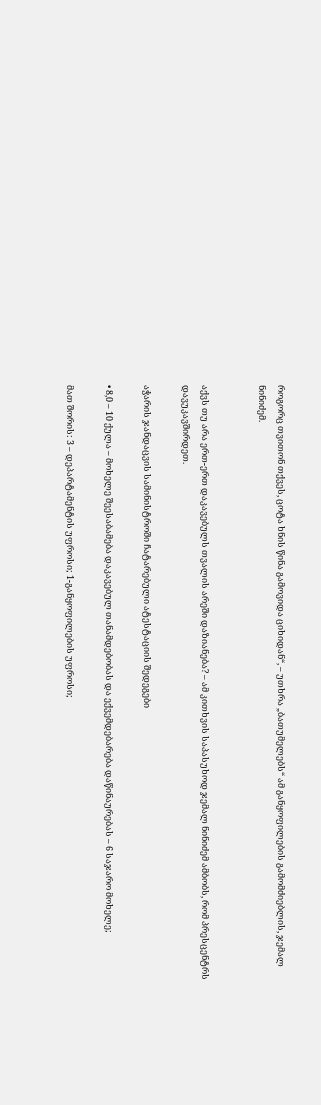როგორც თვითონ თქვეს, ცოტა ხნის წინა გამოვიდა ციხიდან“, – უთხრა „ბათუმელებს“ ამ განყოფილების გამომძიებლის, ჯემალ ნინიძემ.


აქვს თუ არა ერთ-ერთ დაკავებულს თვალის არეში დაზიანება? – ამ კითხვის საპასუხოდ ჯემალ ნინიძემ ამბობს, რომ პრესცენტრს დავუკავშირდეთ.

აჭარის ჯანდაცვის სამინისტროში ჩატარებული ატესტაციის შედეგები

• 8,0 – 10 ქულა – მოხელე შეესაბამება დაკავებულ თანამდებობას და ექვემდებარება დაწინაურებას – 6 საჯარო მოხელე;

მათ შორის: 3 – დეპარტამენტის უფროსი; 1-განყოფილების უფროსი;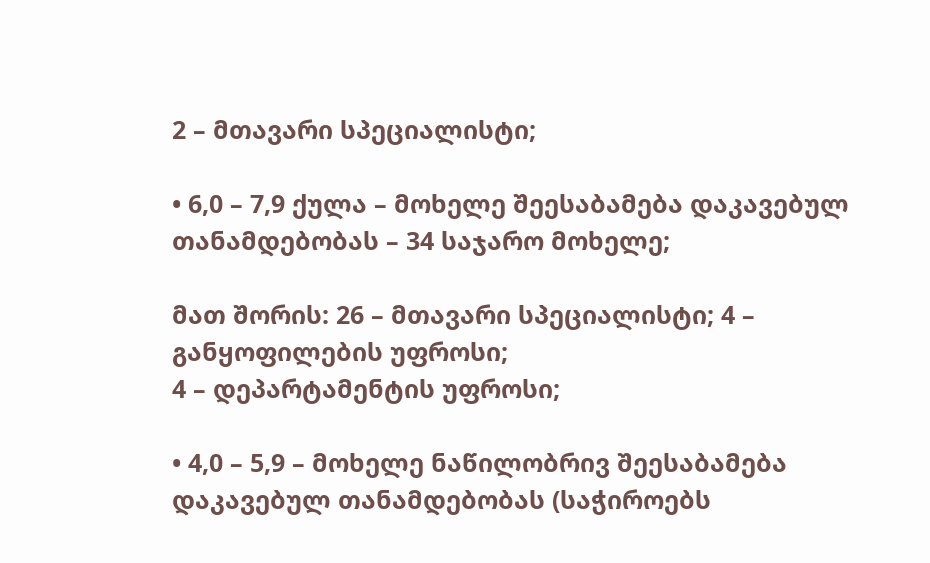2 – მთავარი სპეციალისტი;

• 6,0 – 7,9 ქულა – მოხელე შეესაბამება დაკავებულ თანამდებობას – 34 საჯარო მოხელე;

მათ შორის: 26 – მთავარი სპეციალისტი; 4 – განყოფილების უფროსი;
4 – დეპარტამენტის უფროსი;

• 4,0 – 5,9 – მოხელე ნაწილობრივ შეესაბამება დაკავებულ თანამდებობას (საჭიროებს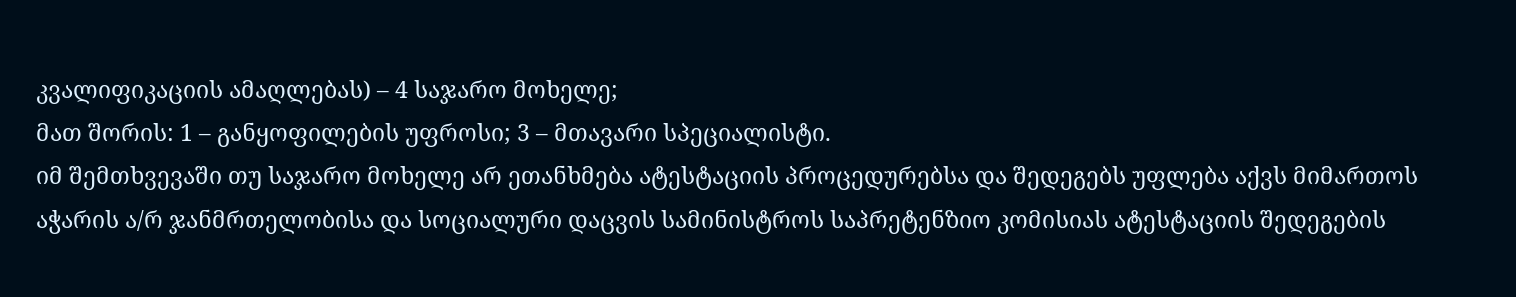კვალიფიკაციის ამაღლებას) – 4 საჯარო მოხელე;
მათ შორის: 1 – განყოფილების უფროსი; 3 – მთავარი სპეციალისტი.
იმ შემთხვევაში თუ საჯარო მოხელე არ ეთანხმება ატესტაციის პროცედურებსა და შედეგებს უფლება აქვს მიმართოს აჭარის ა/რ ჯანმრთელობისა და სოციალური დაცვის სამინისტროს საპრეტენზიო კომისიას ატესტაციის შედეგების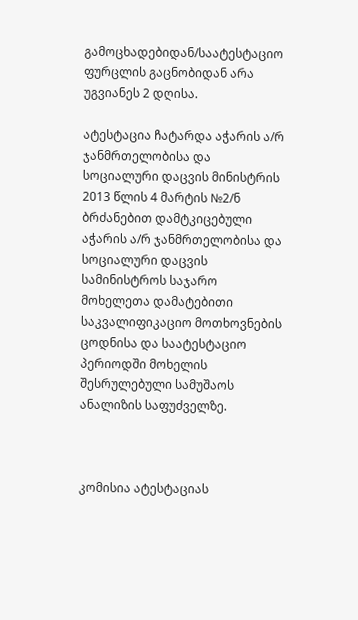გამოცხადებიდან/საატესტაციო ფურცლის გაცნობიდან არა უგვიანეს 2 დღისა.

ატესტაცია ჩატარდა აჭარის ა/რ ჯანმრთელობისა და სოციალური დაცვის მინისტრის 2013 წლის 4 მარტის №2/ნ ბრძანებით დამტკიცებული აჭარის ა/რ ჯანმრთელობისა და სოციალური დაცვის სამინისტროს საჯარო მოხელეთა დამატებითი საკვალიფიკაციო მოთხოვნების ცოდნისა და საატესტაციო პერიოდში მოხელის შესრულებული სამუშაოს ანალიზის საფუძველზე.



კომისია ატესტაციას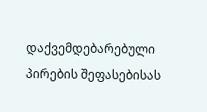დაქვემდებარებული პირების შეფასებისას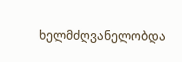ხელმძღვანელობდა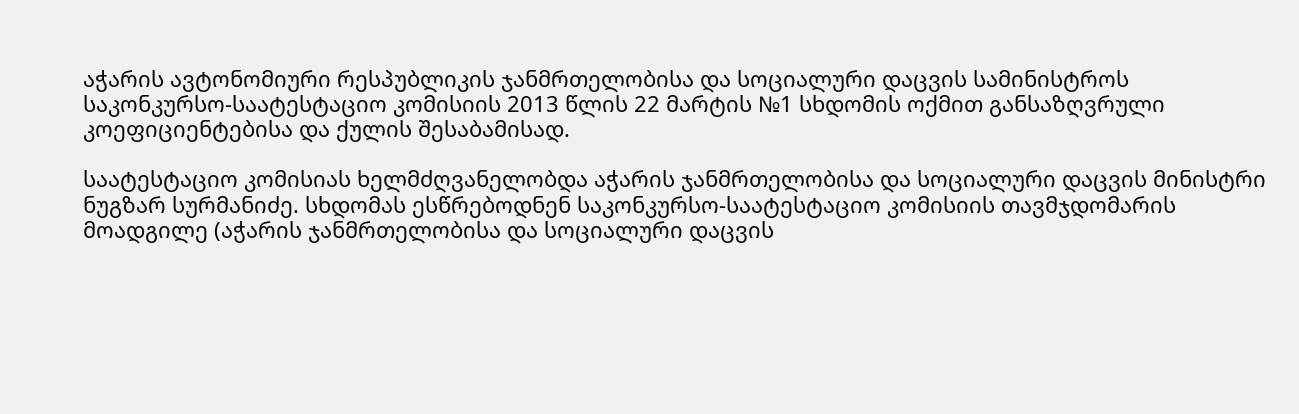აჭარის ავტონომიური რესპუბლიკის ჯანმრთელობისა და სოციალური დაცვის სამინისტროს საკონკურსო-საატესტაციო კომისიის 2013 წლის 22 მარტის №1 სხდომის ოქმით განსაზღვრული კოეფიციენტებისა და ქულის შესაბამისად.

საატესტაციო კომისიას ხელმძღვანელობდა აჭარის ჯანმრთელობისა და სოციალური დაცვის მინისტრი ნუგზარ სურმანიძე. სხდომას ესწრებოდნენ საკონკურსო-საატესტაციო კომისიის თავმჯდომარის მოადგილე (აჭარის ჯანმრთელობისა და სოციალური დაცვის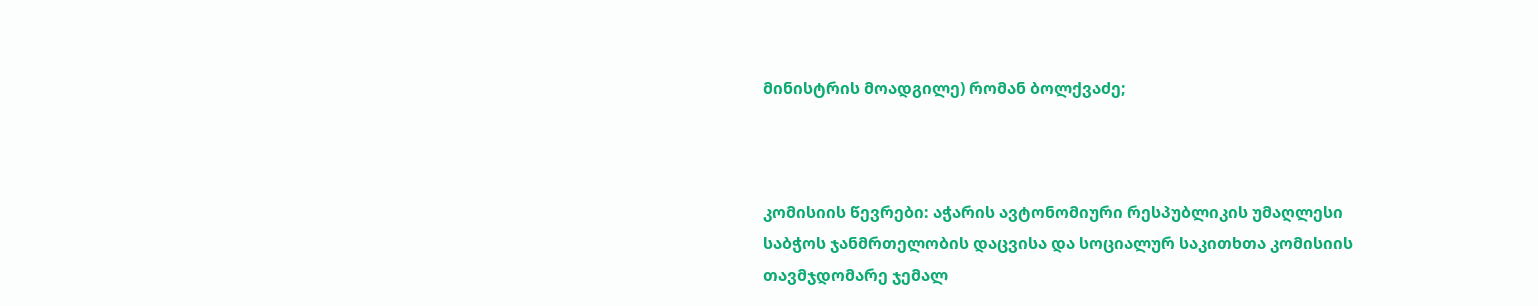მინისტრის მოადგილე) რომან ბოლქვაძე;



კომისიის წევრები: აჭარის ავტონომიური რესპუბლიკის უმაღლესი საბჭოს ჯანმრთელობის დაცვისა და სოციალურ საკითხთა კომისიის თავმჯდომარე ჯემალ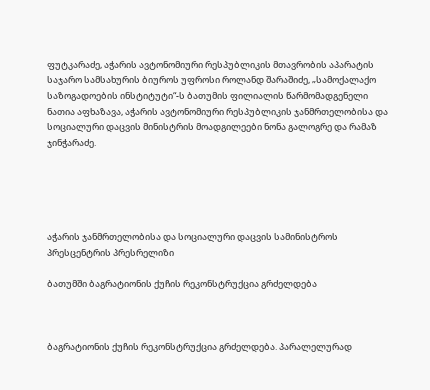ფუტკარაძე, აჭარის ავტონომიური რესპუბლიკის მთავრობის აპარატის საჯარო სამსახურის ბიუროს უფროსი როლანდ შარაშიძე, „სამოქალაქო საზოგადოების ინსტიტუტი“-ს ბათუმის ფილიალის წარმომადგენელი ნათია აფხაზავა, აჭარის ავტონომიური რესპუბლიკის ჯანმრთელობისა და სოციალური დაცვის მინისტრის მოადგილეები ნონა გალოგრე და რამაზ ჯინჭარაძე.





აჭარის ჯანმრთელობისა და სოციალური დაცვის სამინისტროს პრესცენტრის პრესრელიზი

ბათუმში ბაგრატიონის ქუჩის რეკონსტრუქცია გრძელდება



ბაგრატიონის ქუჩის რეკონსტრუქცია გრძელდება. პარალელურად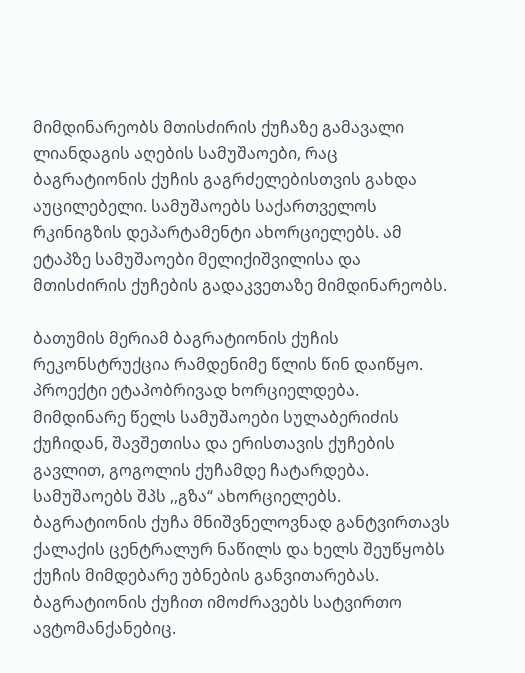მიმდინარეობს მთისძირის ქუჩაზე გამავალი ლიანდაგის აღების სამუშაოები, რაც ბაგრატიონის ქუჩის გაგრძელებისთვის გახდა აუცილებელი. სამუშაოებს საქართველოს რკინიგზის დეპარტამენტი ახორციელებს. ამ ეტაპზე სამუშაოები მელიქიშვილისა და მთისძირის ქუჩების გადაკვეთაზე მიმდინარეობს.

ბათუმის მერიამ ბაგრატიონის ქუჩის რეკონსტრუქცია რამდენიმე წლის წინ დაიწყო. პროექტი ეტაპობრივად ხორციელდება. მიმდინარე წელს სამუშაოები სულაბერიძის ქუჩიდან, შავშეთისა და ერისთავის ქუჩების გავლით, გოგოლის ქუჩამდე ჩატარდება. სამუშაოებს შპს ,,გზა“ ახორციელებს.
ბაგრატიონის ქუჩა მნიშვნელოვნად განტვირთავს ქალაქის ცენტრალურ ნაწილს და ხელს შეუწყობს ქუჩის მიმდებარე უბნების განვითარებას. ბაგრატიონის ქუჩით იმოძრავებს სატვირთო ავტომანქანებიც.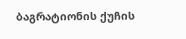ბაგრატიონის ქუჩის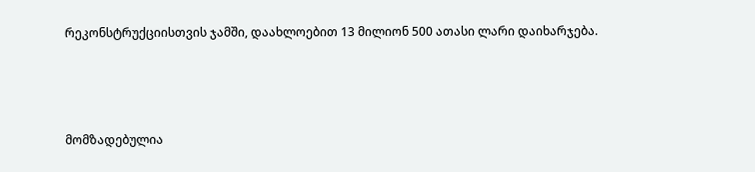რეკონსტრუქციისთვის ჯამში, დაახლოებით 13 მილიონ 500 ათასი ლარი დაიხარჯება.



მომზადებულია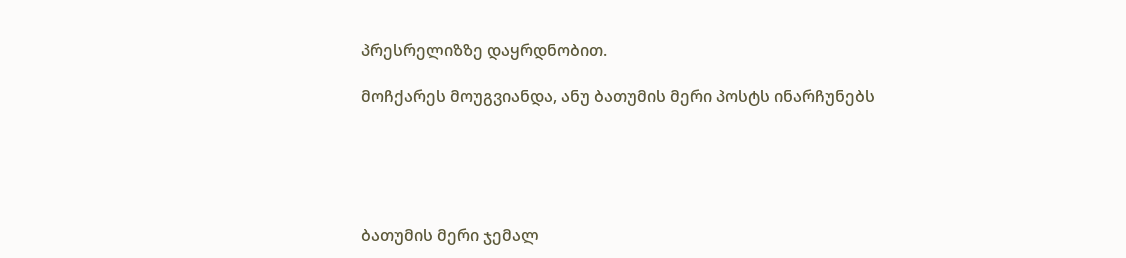პრესრელიზზე დაყრდნობით.

მოჩქარეს მოუგვიანდა, ანუ ბათუმის მერი პოსტს ინარჩუნებს





ბათუმის მერი ჯემალ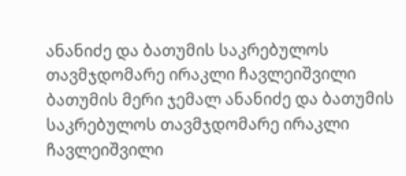ანანიძე და ბათუმის საკრებულოს თავმჯდომარე ირაკლი ჩავლეიშვილი
ბათუმის მერი ჯემალ ანანიძე და ბათუმის საკრებულოს თავმჯდომარე ირაკლი ჩავლეიშვილი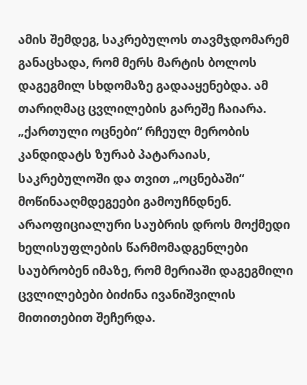ამის შემდეგ, საკრებულოს თავმჯდომარემ განაცხადა, რომ მერს მარტის ბოლოს დაგეგმილ სხდომაზე გადააყენებდა. ამ თარიღმაც ცვლილების გარეშე ჩაიარა. „ქართული ოცნები“ რჩეულ მერობის კანდიდატს ზურაბ პატარაიას, საკრებულოში და თვით „ოცნებაში“ მოწინააღმდეგეები გამოუჩნდნენ.
არაოფიციალური საუბრის დროს მოქმედი ხელისუფლების წარმომადგენლები საუბრობენ იმაზე, რომ მერიაში დაგეგმილი ცვლილებები ბიძინა ივანიშვილის მითითებით შეჩერდა.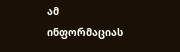ამ ინფორმაციას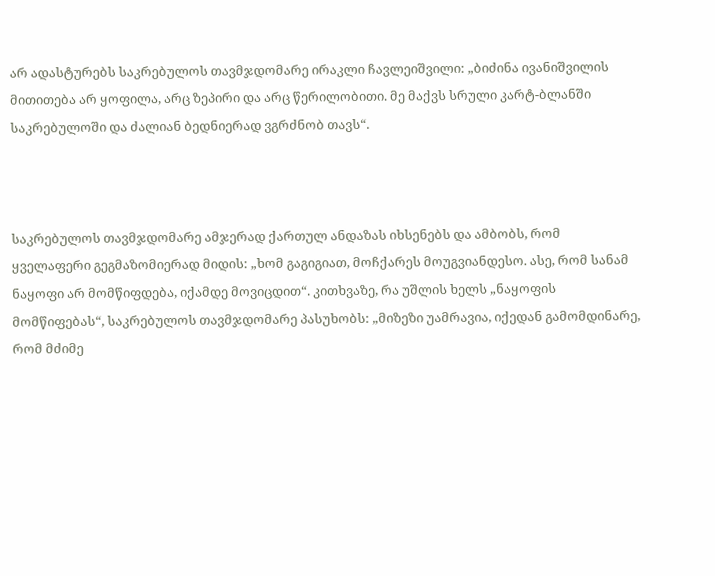არ ადასტურებს საკრებულოს თავმჯდომარე ირაკლი ჩავლეიშვილი: „ბიძინა ივანიშვილის მითითება არ ყოფილა, არც ზეპირი და არც წერილობითი. მე მაქვს სრული კარტ-ბლანში საკრებულოში და ძალიან ბედნიერად ვგრძნობ თავს“.



საკრებულოს თავმჯდომარე ამჯერად ქართულ ანდაზას იხსენებს და ამბობს, რომ ყველაფერი გეგმაზომიერად მიდის: „ხომ გაგიგიათ, მოჩქარეს მოუგვიანდესო. ასე, რომ სანამ ნაყოფი არ მომწიფდება, იქამდე მოვიცდით“. კითხვაზე, რა უშლის ხელს „ნაყოფის მომწიფებას“, საკრებულოს თავმჯდომარე პასუხობს: „მიზეზი უამრავია, იქედან გამომდინარე, რომ მძიმე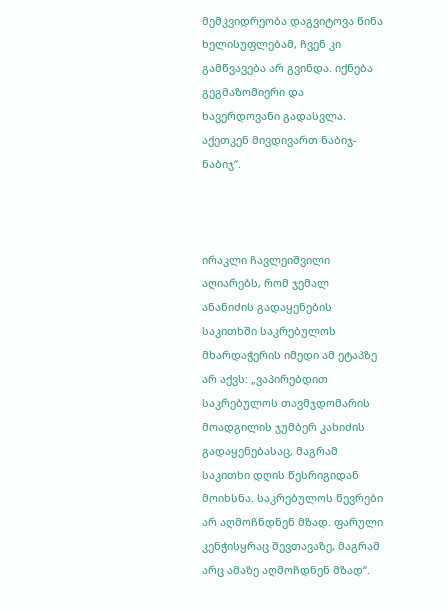მემკვიდრეობა დაგვიტოვა წინა ხელისუფლებამ, ჩვენ კი გამწვავება არ გვინდა. იქნება გეგმაზომიერი და ხავერდოვანი გადასვლა. აქეთკენ მივდივართ ნაბიჯ-ნაბიჯ“.



ირაკლი ჩავლეიშვილი აღიარებს, რომ ჯემალ ანანიძის გადაყენების საკითხში საკრებულოს მხარდაჭერის იმედი ამ ეტაპზე არ აქვს: „ვაპირებდით საკრებულოს თავმჯდომარის მოადგილის ჯუმბერ კახიძის გადაყენებასაც, მაგრამ საკითხი დღის წესრიგიდან მოიხსნა. საკრებულოს წევრები არ აღმოჩნდნენ მზად. ფარული კენჭისყრაც შევთავაზე, მაგრამ არც ამაზე აღმოჩდნენ მზად“.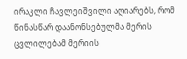ირაკლი ჩავლეიშვილი აღიარებს, რომ წინასწარ დაანონსებულმა მერის ცვლილებამ მერიის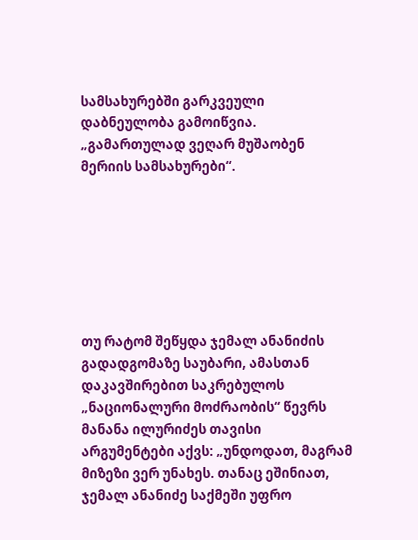სამსახურებში გარკვეული დაბნეულობა გამოიწვია. „გამართულად ვეღარ მუშაობენ მერიის სამსახურები“.







თუ რატომ შეწყდა ჯემალ ანანიძის გადადგომაზე საუბარი, ამასთან დაკავშირებით საკრებულოს „ნაციონალური მოძრაობის“ წევრს მანანა ილურიძეს თავისი არგუმენტები აქვს: „უნდოდათ, მაგრამ მიზეზი ვერ უნახეს. თანაც ეშინიათ, ჯემალ ანანიძე საქმეში უფრო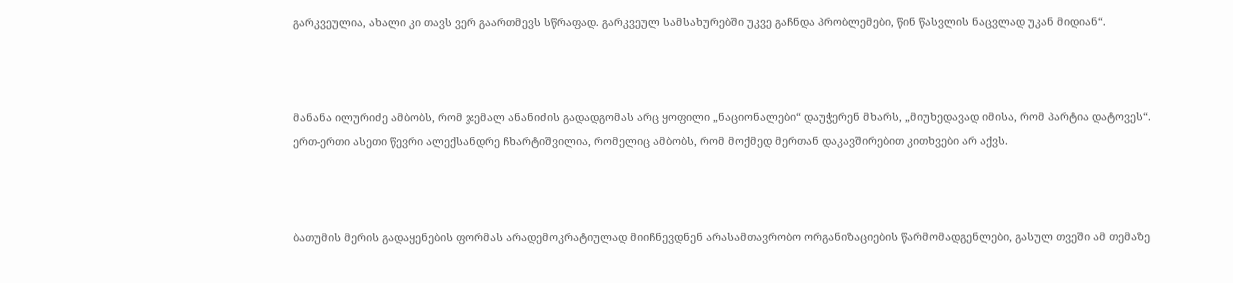გარკვეულია, ახალი კი თავს ვერ გაართმევს სწრაფად. გარკვეულ სამსახურებში უკვე გაჩნდა პრობლემები, წინ წასვლის ნაცვლად უკან მიდიან“.



მანანა ილურიძე ამბობს, რომ ჯემალ ანანიძის გადადგომას არც ყოფილი „ნაციონალები“ დაუჭერენ მხარს, „მიუხედავად იმისა, რომ პარტია დატოვეს“. ერთ-ერთი ასეთი წევრი ალექსანდრე ჩხარტიშვილია, რომელიც ამბობს, რომ მოქმედ მერთან დაკავშირებით კითხვები არ აქვს.



ბათუმის მერის გადაყენების ფორმას არადემოკრატიულად მიიჩნევდნენ არასამთავრობო ორგანიზაციების წარმომადგენლები, გასულ თვეში ამ თემაზე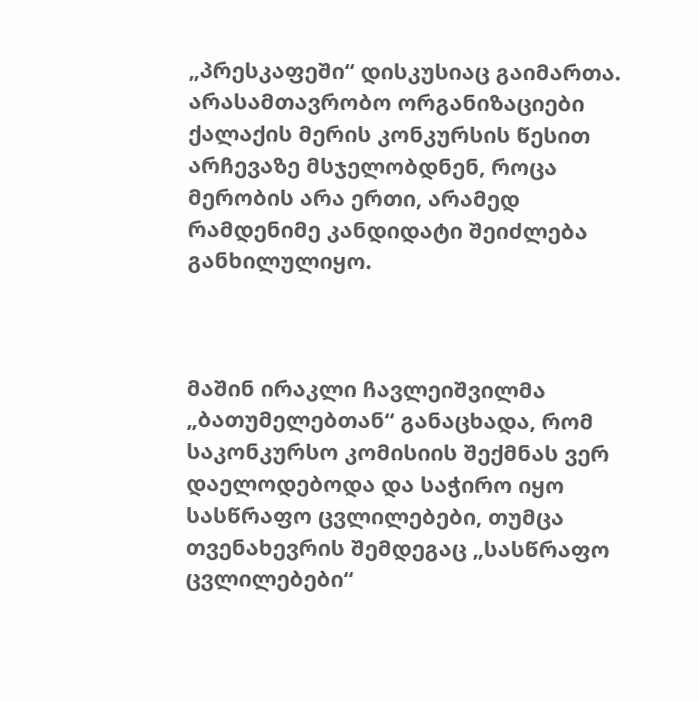„პრესკაფეში“ დისკუსიაც გაიმართა. არასამთავრობო ორგანიზაციები ქალაქის მერის კონკურსის წესით არჩევაზე მსჯელობდნენ, როცა მერობის არა ერთი, არამედ რამდენიმე კანდიდატი შეიძლება განხილულიყო.



მაშინ ირაკლი ჩავლეიშვილმა „ბათუმელებთან“ განაცხადა, რომ საკონკურსო კომისიის შექმნას ვერ დაელოდებოდა და საჭირო იყო სასწრაფო ცვლილებები, თუმცა თვენახევრის შემდეგაც „სასწრაფო ცვლილებები“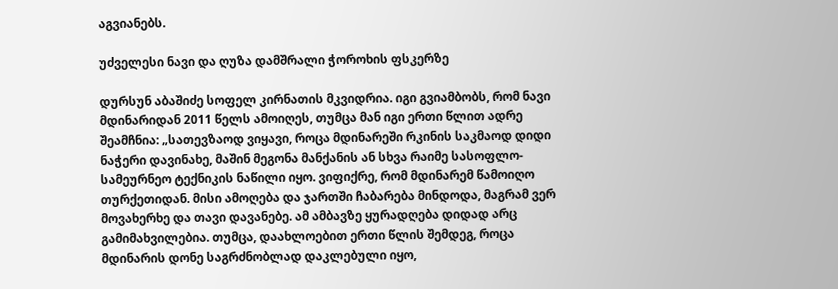აგვიანებს.

უძველესი ნავი და ღუზა დამშრალი ჭოროხის ფსკერზე

დურსუნ აბაშიძე სოფელ კირნათის მკვიდრია. იგი გვიამბობს, რომ ნავი მდინარიდან 2011 წელს ამოიღეს, თუმცა მან იგი ერთი წლით ადრე შეამჩნია: „სათევზაოდ ვიყავი, როცა მდინარეში რკინის საკმაოდ დიდი ნაჭერი დავინახე, მაშინ მეგონა მანქანის ან სხვა რაიმე სასოფლო-სამეურნეო ტექნიკის ნაწილი იყო. ვიფიქრე, რომ მდინარემ წამოიღო თურქეთიდან. მისი ამოღება და ჯართში ჩაბარება მინდოდა, მაგრამ ვერ მოვახერხე და თავი დავანებე. ამ ამბავზე ყურადღება დიდად არც გამიმახვილებია. თუმცა, დაახლოებით ერთი წლის შემდეგ, როცა მდინარის დონე საგრძნობლად დაკლებული იყო,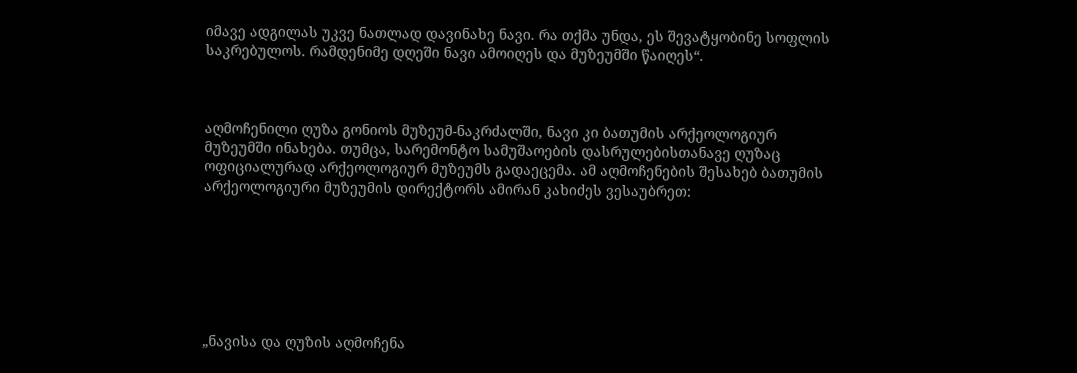იმავე ადგილას უკვე ნათლად დავინახე ნავი. რა თქმა უნდა, ეს შევატყობინე სოფლის საკრებულოს. რამდენიმე დღეში ნავი ამოიღეს და მუზეუმში წაიღეს“.



აღმოჩენილი ღუზა გონიოს მუზეუმ-ნაკრძალში, ნავი კი ბათუმის არქეოლოგიურ მუზეუმში ინახება. თუმცა, სარემონტო სამუშაოების დასრულებისთანავე ღუზაც ოფიციალურად არქეოლოგიურ მუზეუმს გადაეცემა. ამ აღმოჩენების შესახებ ბათუმის არქეოლოგიური მუზეუმის დირექტორს ამირან კახიძეს ვესაუბრეთ:







„ნავისა და ღუზის აღმოჩენა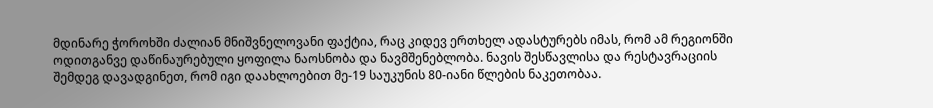მდინარე ჭოროხში ძალიან მნიშვნელოვანი ფაქტია, რაც კიდევ ერთხელ ადასტურებს იმას, რომ ამ რეგიონში ოდითგანვე დაწინაურებული ყოფილა ნაოსნობა და ნავმშენებლობა. ნავის შესწავლისა და რესტავრაციის შემდეგ დავადგინეთ, რომ იგი დაახლოებით მე-19 საუკუნის 80-იანი წლების ნაკეთობაა.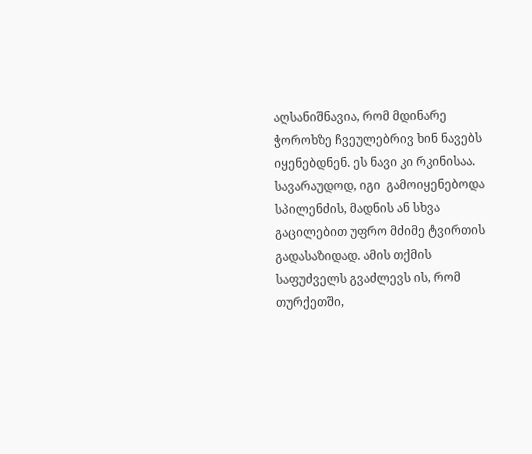აღსანიშნავია, რომ მდინარე ჭოროხზე ჩვეულებრივ ხინ ნავებს იყენებდნენ. ეს ნავი კი რკინისაა. სავარაუდოდ, იგი  გამოიყენებოდა სპილენძის, მადნის ან სხვა გაცილებით უფრო მძიმე ტვირთის გადასაზიდად. ამის თქმის საფუძველს გვაძლევს ის, რომ თურქეთში,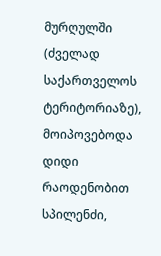მურღულში (ძველად საქართველოს ტერიტორიაზე), მოიპოვებოდა დიდი რაოდენობით სპილენძი,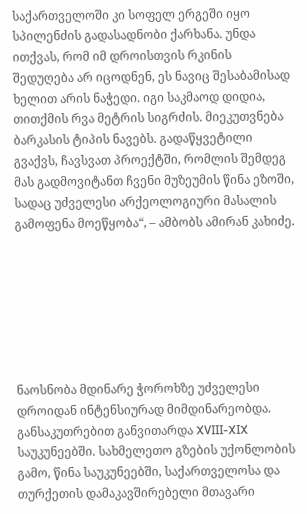საქართველოში კი სოფელ ერგეში იყო სპილენძის გადასადნობი ქარხანა. უნდა ითქვას, რომ იმ დროისთვის რკინის შედუღება არ იცოდნენ, ეს ნავიც შესაბამისად ხელით არის ნაჭედი. იგი საკმაოდ დიდია, თითქმის რვა მეტრის სიგრძის. მიეკუთვნება ბარკასის ტიპის ნავებს. გადაწყვეტილი გვაქვს, ჩავსვათ პროექტში, რომლის შემდეგ მას გადმოვიტანთ ჩვენი მუზეუმის წინა ეზოში, სადაც უძველესი არქეოლოგიური მასალის გამოფენა მოეწყობა“, – ამბობს ამირან კახიძე.







ნაოსნობა მდინარე ჭოროხზე უძველესი დროიდან ინტენსიურად მიმდინარეობდა. განსაკუთრებით განვითარდა XVIII-XIX საუკუნეებში. სახმელეთო გზების უქონლობის გამო, წინა საუკუნეებში, საქართველოსა და თურქეთის დამაკავშირებელი მთავარი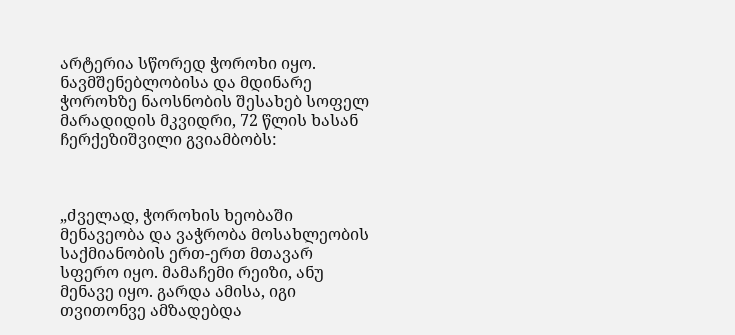არტერია სწორედ ჭოროხი იყო. ნავმშენებლობისა და მდინარე ჭოროხზე ნაოსნობის შესახებ სოფელ მარადიდის მკვიდრი, 72 წლის ხასან ჩერქეზიშვილი გვიამბობს:



„ძველად, ჭოროხის ხეობაში მენავეობა და ვაჭრობა მოსახლეობის საქმიანობის ერთ-ერთ მთავარ სფერო იყო. მამაჩემი რეიზი, ანუ მენავე იყო. გარდა ამისა, იგი თვითონვე ამზადებდა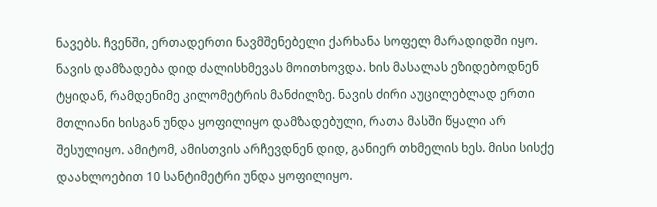ნავებს. ჩვენში, ერთადერთი ნავმშენებელი ქარხანა სოფელ მარადიდში იყო. ნავის დამზადება დიდ ძალისხმევას მოითხოვდა. ხის მასალას ეზიდებოდნენ ტყიდან, რამდენიმე კილომეტრის მანძილზე. ნავის ძირი აუცილებლად ერთი მთლიანი ხისგან უნდა ყოფილიყო დამზადებული, რათა მასში წყალი არ შესულიყო. ამიტომ, ამისთვის არჩევდნენ დიდ, განიერ თხმელის ხეს. მისი სისქე დაახლოებით 10 სანტიმეტრი უნდა ყოფილიყო.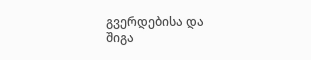გვერდებისა და შიგა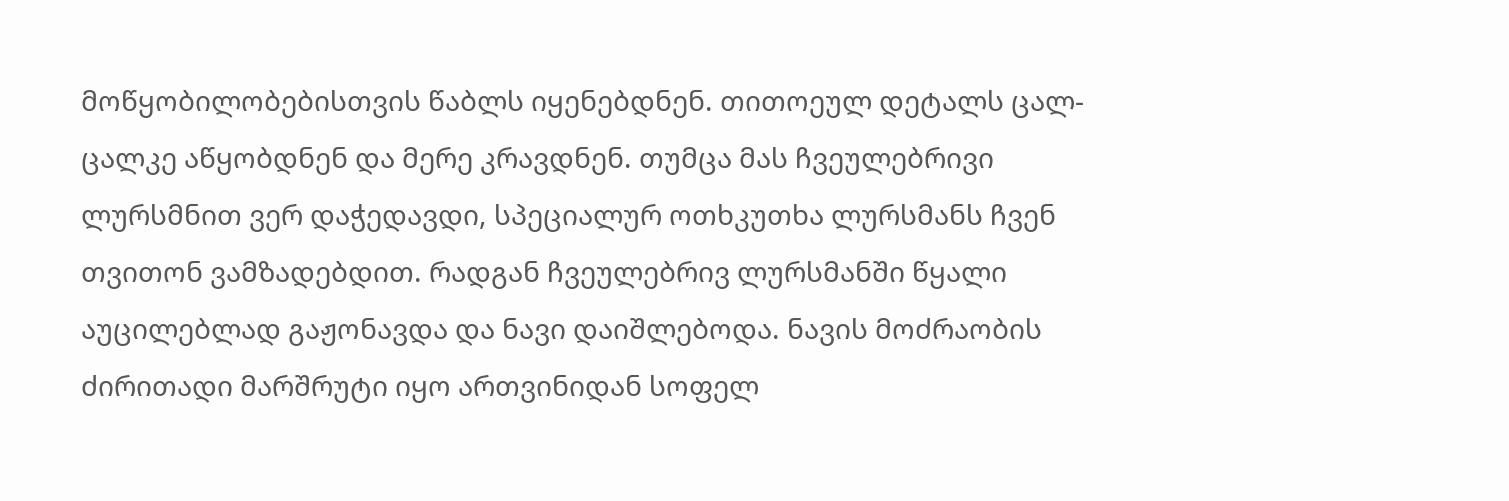მოწყობილობებისთვის წაბლს იყენებდნენ. თითოეულ დეტალს ცალ-ცალკე აწყობდნენ და მერე კრავდნენ. თუმცა მას ჩვეულებრივი ლურსმნით ვერ დაჭედავდი, სპეციალურ ოთხკუთხა ლურსმანს ჩვენ თვითონ ვამზადებდით. რადგან ჩვეულებრივ ლურსმანში წყალი აუცილებლად გაჟონავდა და ნავი დაიშლებოდა. ნავის მოძრაობის ძირითადი მარშრუტი იყო ართვინიდან სოფელ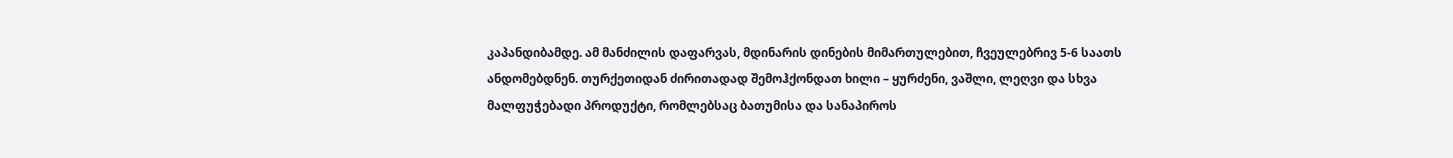კაპანდიბამდე. ამ მანძილის დაფარვას, მდინარის დინების მიმართულებით, ჩვეულებრივ 5-6 საათს ანდომებდნენ. თურქეთიდან ძირითადად შემოჰქონდათ ხილი – ყურძენი, ვაშლი, ლეღვი და სხვა მალფუჭებადი პროდუქტი, რომლებსაც ბათუმისა და სანაპიროს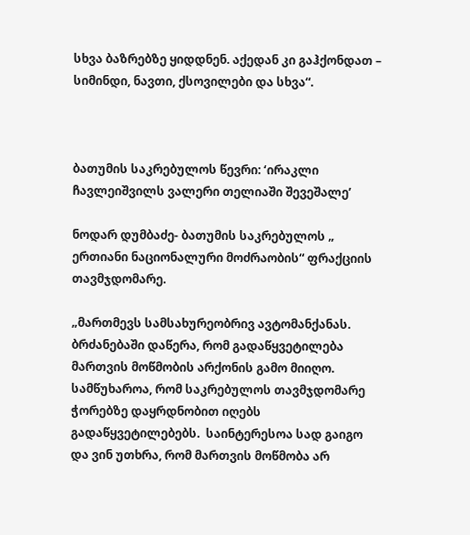სხვა ბაზრებზე ყიდდნენ. აქედან კი გაჰქონდათ – სიმინდი, ნავთი, ქსოვილები და სხვა“.



ბათუმის საკრებულოს წევრი: ‘ირაკლი ჩავლეიშვილს ვალერი თელიაში შევეშალე’

ნოდარ დუმბაძე- ბათუმის საკრებულოს „ ერთიანი ნაციონალური მოძრაობის“ ფრაქციის თავმჯდომარე.

„მართმევს სამსახურეობრივ ავტომანქანას. ბრძანებაში დაწერა, რომ გადაწყვეტილება მართვის მოწმობის არქონის გამო მიიღო. სამწუხაროა, რომ საკრებულოს თავმჯდომარე ჭორებზე დაყრდნობით იღებს გადაწყვეტილებებს.  საინტერესოა სად გაიგო და ვინ უთხრა, რომ მართვის მოწმობა არ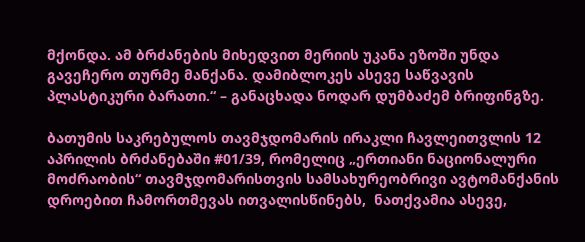მქონდა. ამ ბრძანების მიხედვით მერიის უკანა ეზოში უნდა გავეჩერო თურმე მანქანა. დამიბლოკეს ასევე საწვავის პლასტიკური ბარათი.“ – განაცხადა ნოდარ დუმბაძემ ბრიფინგზე.

ბათუმის საკრებულოს თავმჯდომარის ირაკლი ჩავლეითვლის 12 აპრილის ბრძანებაში #01/39, რომელიც „ერთიანი ნაციონალური მოძრაობის“ თავმჯდომარისთვის სამსახურეობრივი ავტომანქანის დროებით ჩამორთმევას ითვალისწინებს,  ნათქვამია ასევე,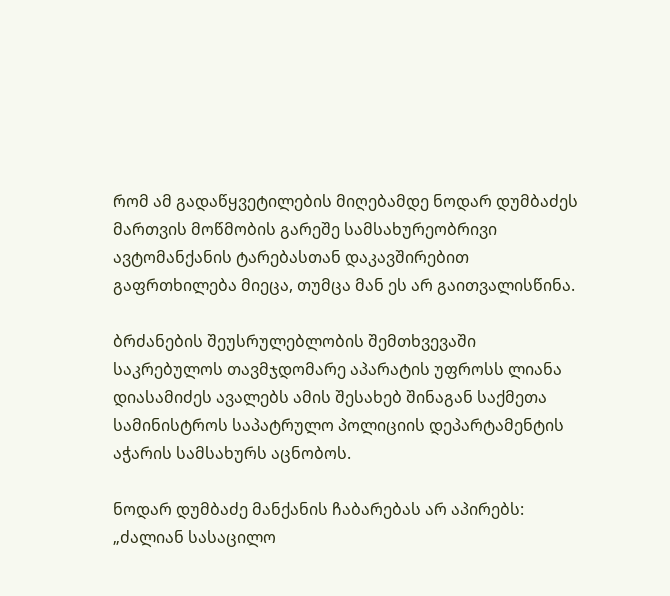რომ ამ გადაწყვეტილების მიღებამდე ნოდარ დუმბაძეს მართვის მოწმობის გარეშე სამსახურეობრივი ავტომანქანის ტარებასთან დაკავშირებით გაფრთხილება მიეცა, თუმცა მან ეს არ გაითვალისწინა.

ბრძანების შეუსრულებლობის შემთხვევაში საკრებულოს თავმჯდომარე აპარატის უფროსს ლიანა დიასამიძეს ავალებს ამის შესახებ შინაგან საქმეთა სამინისტროს საპატრულო პოლიციის დეპარტამენტის აჭარის სამსახურს აცნობოს.

ნოდარ დუმბაძე მანქანის ჩაბარებას არ აპირებს: „ძალიან სასაცილო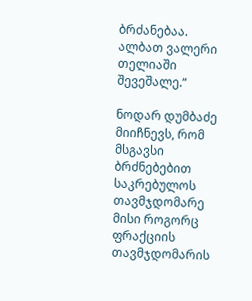ბრძანებაა. ალბათ ვალერი თელიაში შევეშალე.“

ნოდარ დუმბაძე მიიჩნევს, რომ მსგავსი ბრძნებებით საკრებულოს თავმჯდომარე მისი როგორც ფრაქციის თავმჯდომარის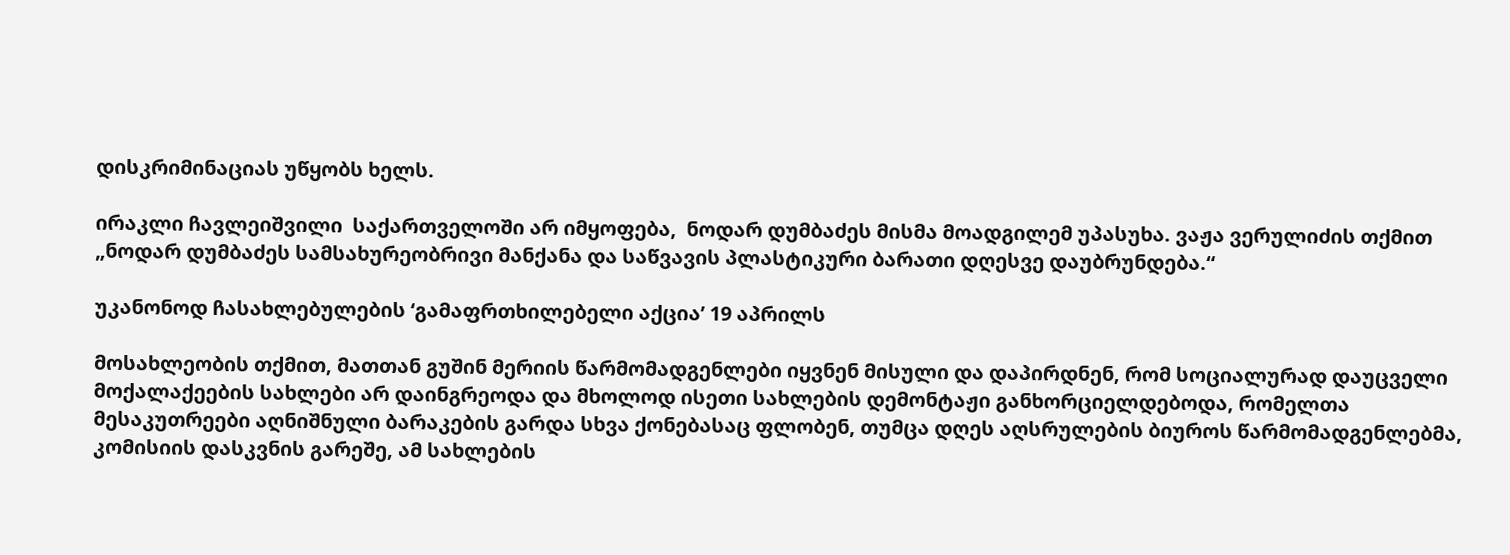დისკრიმინაციას უწყობს ხელს.

ირაკლი ჩავლეიშვილი  საქართველოში არ იმყოფება,  ნოდარ დუმბაძეს მისმა მოადგილემ უპასუხა. ვაჟა ვერულიძის თქმით „ნოდარ დუმბაძეს სამსახურეობრივი მანქანა და საწვავის პლასტიკური ბარათი დღესვე დაუბრუნდება.“

უკანონოდ ჩასახლებულების ‘გამაფრთხილებელი აქცია’ 19 აპრილს

მოსახლეობის თქმით, მათთან გუშინ მერიის წარმომადგენლები იყვნენ მისული და დაპირდნენ, რომ სოციალურად დაუცველი მოქალაქეების სახლები არ დაინგრეოდა და მხოლოდ ისეთი სახლების დემონტაჟი განხორციელდებოდა, რომელთა მესაკუთრეები აღნიშნული ბარაკების გარდა სხვა ქონებასაც ფლობენ, თუმცა დღეს აღსრულების ბიუროს წარმომადგენლებმა,  კომისიის დასკვნის გარეშე, ამ სახლების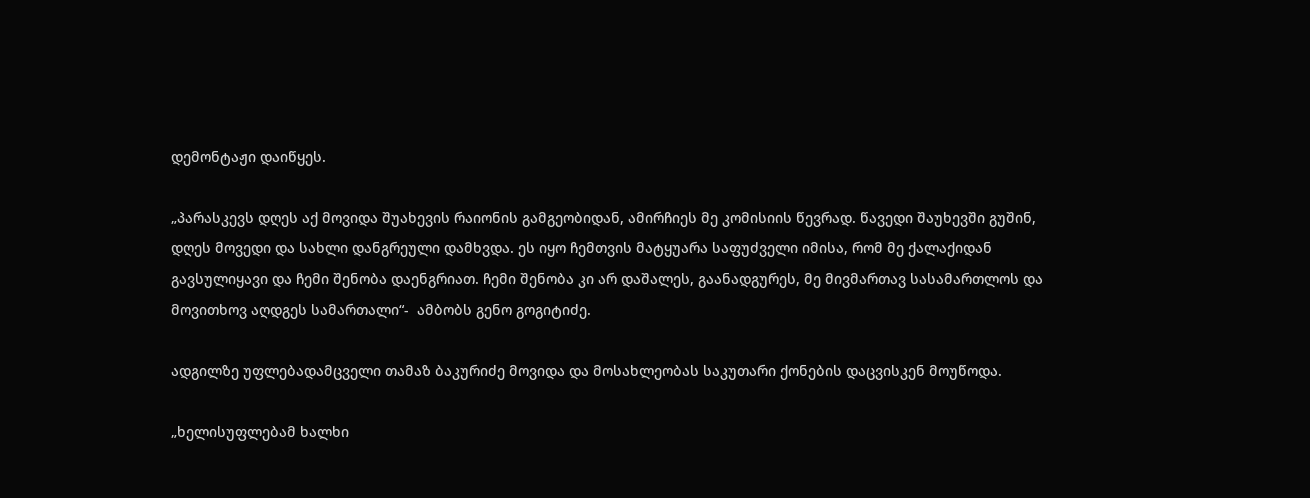დემონტაჟი დაიწყეს.

„პარასკევს დღეს აქ მოვიდა შუახევის რაიონის გამგეობიდან, ამირჩიეს მე კომისიის წევრად. წავედი შაუხევში გუშინ, დღეს მოვედი და სახლი დანგრეული დამხვდა. ეს იყო ჩემთვის მატყუარა საფუძველი იმისა, რომ მე ქალაქიდან გავსულიყავი და ჩემი შენობა დაენგრიათ. ჩემი შენობა კი არ დაშალეს, გაანადგურეს, მე მივმართავ სასამართლოს და მოვითხოვ აღდგეს სამართალი“-  ამბობს გენო გოგიტიძე.

ადგილზე უფლებადამცველი თამაზ ბაკურიძე მოვიდა და მოსახლეობას საკუთარი ქონების დაცვისკენ მოუწოდა.

„ხელისუფლებამ ხალხი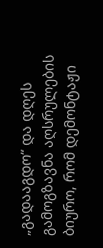„გადააგდო“ და დღეს გამოგზავნა აღსრულების ბიურო, რომ დემონტაჟი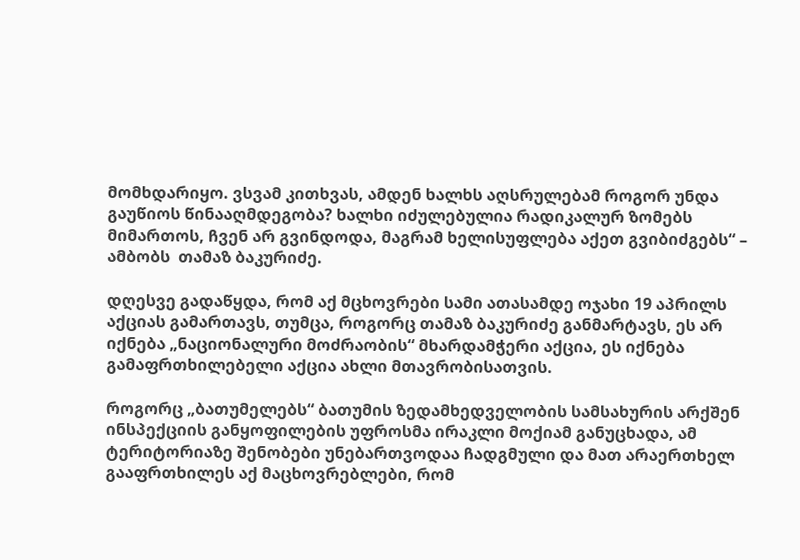მომხდარიყო. ვსვამ კითხვას, ამდენ ხალხს აღსრულებამ როგორ უნდა გაუწიოს წინააღმდეგობა? ხალხი იძულებულია რადიკალურ ზომებს მიმართოს, ჩვენ არ გვინდოდა, მაგრამ ხელისუფლება აქეთ გვიბიძგებს“ – ამბობს  თამაზ ბაკურიძე.

დღესვე გადაწყდა, რომ აქ მცხოვრები სამი ათასამდე ოჯახი 19 აპრილს აქციას გამართავს, თუმცა, როგორც თამაზ ბაკურიძე განმარტავს, ეს არ იქნება „ნაციონალური მოძრაობის“ მხარდამჭერი აქცია, ეს იქნება გამაფრთხილებელი აქცია ახლი მთავრობისათვის.

როგორც „ბათუმელებს“ ბათუმის ზედამხედველობის სამსახურის არქშენ ინსპექციის განყოფილების უფროსმა ირაკლი მოქიამ განუცხადა, ამ ტერიტორიაზე შენობები უნებართვოდაა ჩადგმული და მათ არაერთხელ გააფრთხილეს აქ მაცხოვრებლები, რომ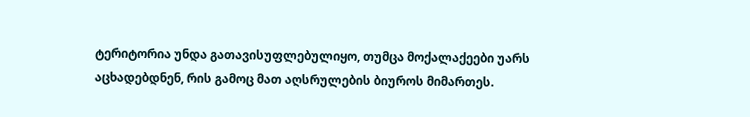ტერიტორია უნდა გათავისუფლებულიყო, თუმცა მოქალაქეები უარს აცხადებდნენ, რის გამოც მათ აღსრულების ბიუროს მიმართეს.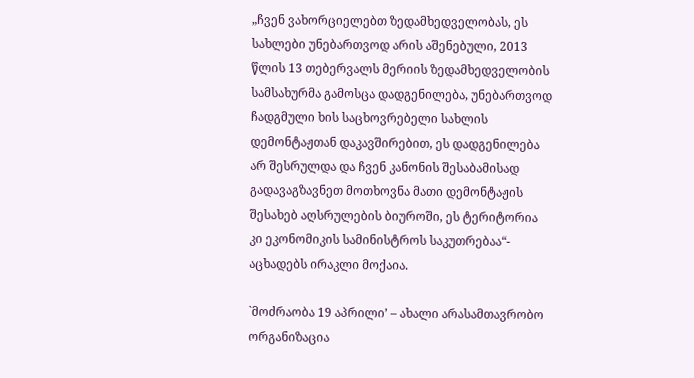„ჩვენ ვახორციელებთ ზედამხედველობას, ეს სახლები უნებართვოდ არის აშენებული, 2013 წლის 13 თებერვალს მერიის ზედამხედველობის სამსახურმა გამოსცა დადგენილება, უნებართვოდ ჩადგმული ხის საცხოვრებელი სახლის დემონტაჟთან დაკავშირებით, ეს დადგენილება არ შესრულდა და ჩვენ კანონის შესაბამისად გადავაგზავნეთ მოთხოვნა მათი დემონტაჟის შესახებ აღსრულების ბიუროში, ეს ტერიტორია კი ეკონომიკის სამინისტროს საკუთრებაა“- აცხადებს ირაკლი მოქაია.

`მოძრაობა 19 აპრილი’ – ახალი არასამთავრობო ორგანიზაცია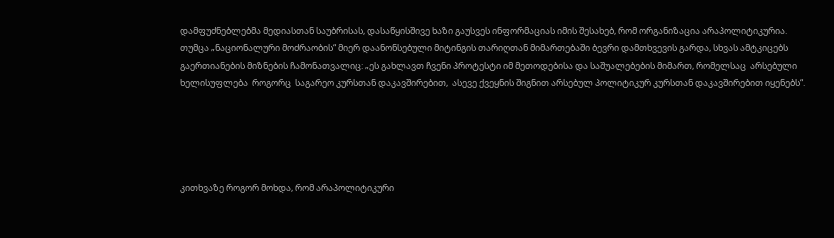დამფუძნებლებმა მედიასთან საუბრისას, დასაწყისშივე ხაზი გაუსვეს ინფორმაციას იმის შესახებ, რომ ორგანიზაცია არაპოლიტიკურია. თუმცა „ნაციონალური მოძრაობის“ მიერ დაანონსებული მიტინგის თარიღთან მიმართებაში ბევრი დამთხვევის გარდა, სხვას ამტკიცებს გაერთიანების მიზნების ჩამონათვალიც: „ეს გახლავთ ჩვენი პროტესტი იმ მეთოდებისა და საშუალებების მიმართ, რომელსაც  არსებული ხელისუფლება  როგორც  საგარეო კურსთან დაკავშირებით,  ასევე ქვეყნის შიგნით არსებულ პოლიტიკურ კურსთან დაკავშირებით იყენებს“.





კითხვაზე როგორ მოხდა, რომ არაპოლიტიკური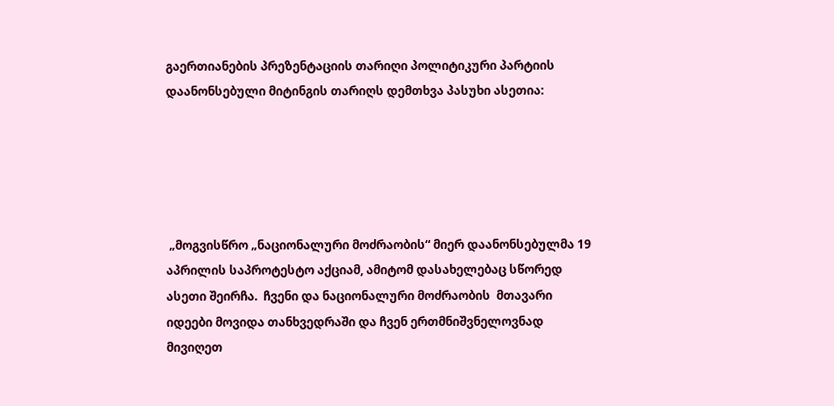გაერთიანების პრეზენტაციის თარიღი პოლიტიკური პარტიის დაანონსებული მიტინგის თარიღს დემთხვა პასუხი ასეთია:





 „მოგვისწრო „ნაციონალური მოძრაობის“ მიერ დაანონსებულმა 19 აპრილის საპროტესტო აქციამ, ამიტომ დასახელებაც სწორედ ასეთი შეირჩა.  ჩვენი და ნაციონალური მოძრაობის  მთავარი იდეები მოვიდა თანხვედრაში და ჩვენ ერთმნიშვნელოვნად მივიღეთ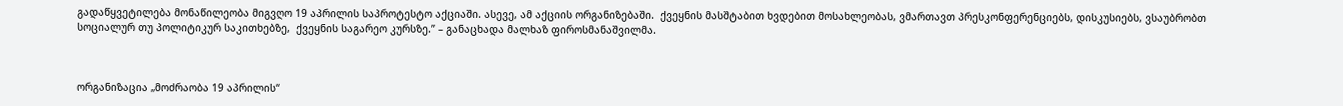გადაწყვეტილება მონაწილეობა მიგვღო 19 აპრილის საპროტესტო აქციაში. ასევე, ამ აქციის ორგანიზებაში.  ქვეყნის მასშტაბით ხვდებით მოსახლეობას, ვმართავთ პრესკონფერენციებს, დისკუსიებს, ვსაუბრობთ სოციალურ თუ პოლიტიკურ საკითხებზე,  ქვეყნის საგარეო კურსზე.” – განაცხადა მალხაზ ფიროსმანაშვილმა.



ორგანიზაცია „მოძრაობა 19 აპრილის“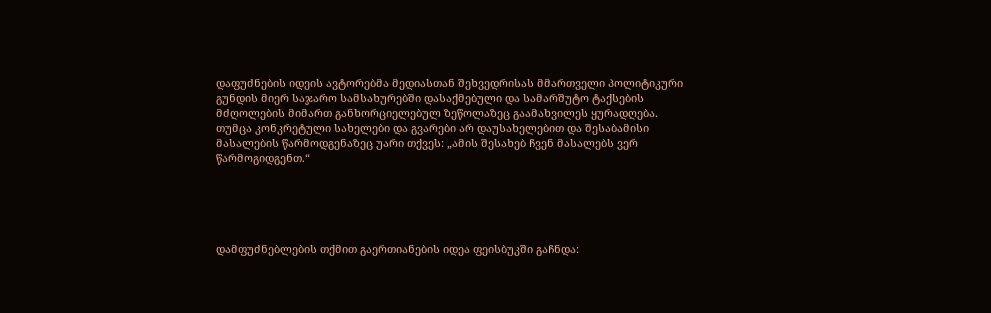დაფუძნების იდეის ავტორებმა მედიასთან შეხვედრისას მმართველი პოლიტიკური გუნდის მიერ საჯარო სამსახურებში დასაქმებული და სამარშუტო ტაქსების მძღოლების მიმართ განხორციელებულ ზეწოლაზეც გაამახვილეს ყურადღება. თუმცა კონკრეტული სახელები და გვარები არ დაუსახელებით და შესაბამისი მასალების წარმოდგენაზეც უარი თქვეს: „ამის შესახებ ჩვენ მასალებს ვერ წარმოგიდგენთ.“





დამფუძნებლების თქმით გაერთიანების იდეა ფეისბუკში გაჩნდა: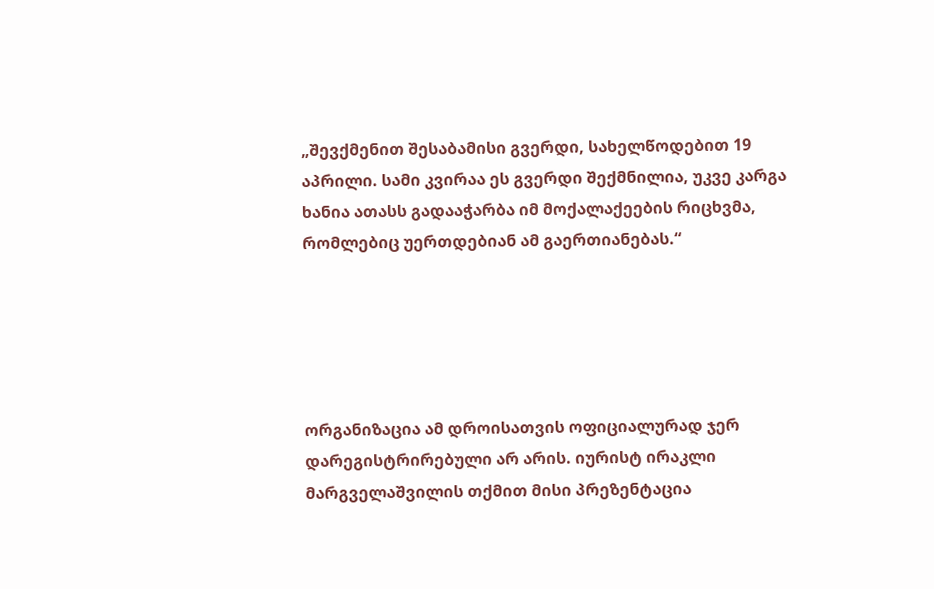„შევქმენით შესაბამისი გვერდი, სახელწოდებით 19 აპრილი. სამი კვირაა ეს გვერდი შექმნილია, უკვე კარგა ხანია ათასს გადააჭარბა იმ მოქალაქეების რიცხვმა, რომლებიც უერთდებიან ამ გაერთიანებას.“





ორგანიზაცია ამ დროისათვის ოფიციალურად ჯერ დარეგისტრირებული არ არის. იურისტ ირაკლი მარგველაშვილის თქმით მისი პრეზენტაცია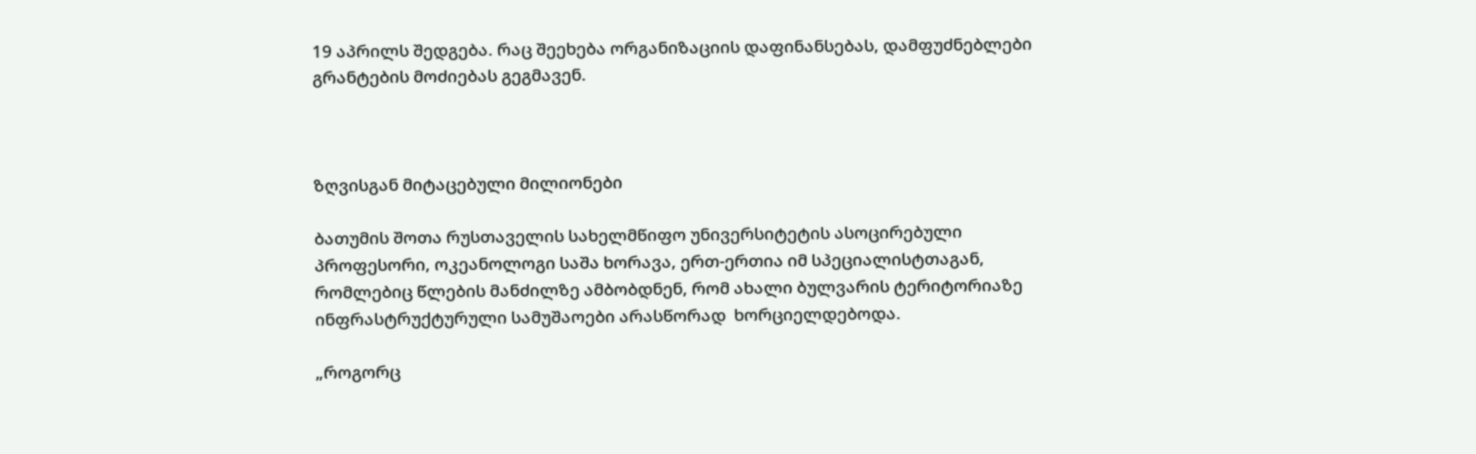19 აპრილს შედგება. რაც შეეხება ორგანიზაციის დაფინანსებას, დამფუძნებლები გრანტების მოძიებას გეგმავენ.



ზღვისგან მიტაცებული მილიონები

ბათუმის შოთა რუსთაველის სახელმწიფო უნივერსიტეტის ასოცირებული პროფესორი, ოკეანოლოგი საშა ხორავა, ერთ-ერთია იმ სპეციალისტთაგან, რომლებიც წლების მანძილზე ამბობდნენ, რომ ახალი ბულვარის ტერიტორიაზე ინფრასტრუქტურული სამუშაოები არასწორად  ხორციელდებოდა.

„როგორც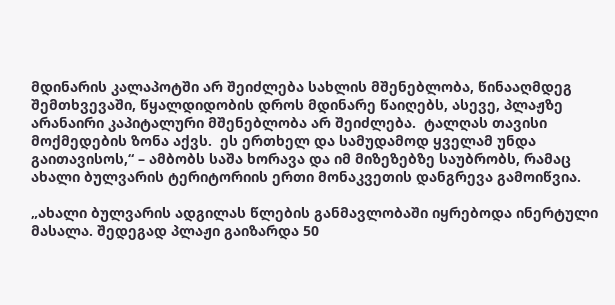მდინარის კალაპოტში არ შეიძლება სახლის მშენებლობა, წინააღმდეგ შემთხვევაში, წყალდიდობის დროს მდინარე წაიღებს, ასევე, პლაჟზე არანაირი კაპიტალური მშენებლობა არ შეიძლება.  ტალღას თავისი მოქმედების ზონა აქვს.  ეს ერთხელ და სამუდამოდ ყველამ უნდა გაითავისოს,“ – ამბობს საშა ხორავა და იმ მიზეზებზე საუბრობს, რამაც ახალი ბულვარის ტერიტორიის ერთი მონაკვეთის დანგრევა გამოიწვია.

„ახალი ბულვარის ადგილას წლების განმავლობაში იყრებოდა ინერტული მასალა. შედეგად პლაჟი გაიზარდა 50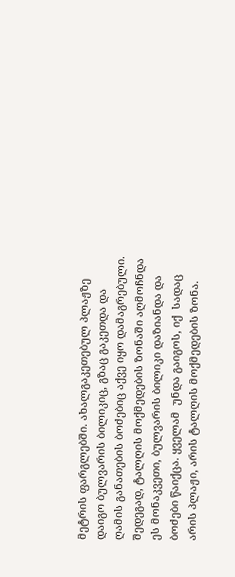მეტრის ფარგლებში. ახალგაკეთებულ პლაჟზე დაიგო ბულვარის ბილიკიც, გზაც გაკეთდა და ღამის განათების ბოძებიც აქვე იყო დამაგრებული. შედეგად, ტალღის მოქმედების ზონაში აღმოჩნდა ეს მონაკვეთი, ბულვარის ბილიკი დაზიანდა და ბოძები წაიქცა. ყველამ  უნდა გაიგოს, იქ  სადაც არის პლაჟი, არის ტალღის მოქმედების ზონა.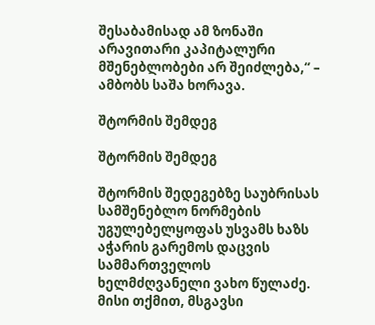შესაბამისად ამ ზონაში არავითარი კაპიტალური მშენებლობები არ შეიძლება,“ – ამბობს საშა ხორავა.

შტორმის შემდეგ

შტორმის შემდეგ

შტორმის შედეგებზე საუბრისას სამშენებლო ნორმების უგულებელყოფას უსვამს ხაზს აჭარის გარემოს დაცვის სამმართველოს ხელმძღვანელი ვახო წულაძე. მისი თქმით, მსგავსი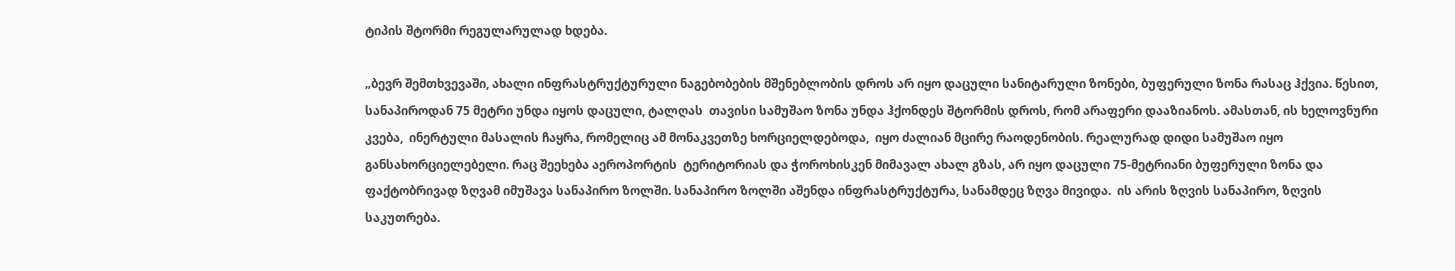ტიპის შტორმი რეგულარულად ხდება.

„ბევრ შემთხვევაში, ახალი ინფრასტრუქტურული ნაგებობების მშენებლობის დროს არ იყო დაცული სანიტარული ზონები, ბუფერული ზონა რასაც ჰქვია. წესით, სანაპიროდან 75 მეტრი უნდა იყოს დაცული, ტალღას  თავისი სამუშაო ზონა უნდა ჰქონდეს შტორმის დროს, რომ არაფერი დააზიანოს. ამასთან, ის ხელოვნური კვება,  ინერტული მასალის ჩაყრა, რომელიც ამ მონაკვეთზე ხორციელდებოდა,  იყო ძალიან მცირე რაოდენობის. რეალურად დიდი სამუშაო იყო განსახორციელებელი. რაც შეეხება აეროპორტის  ტერიტორიას და ჭოროხისკენ მიმავალ ახალ გზას, არ იყო დაცული 75-მეტრიანი ბუფერული ზონა და ფაქტობრივად ზღვამ იმუშავა სანაპირო ზოლში. სანაპირო ზოლში აშენდა ინფრასტრუქტურა, სანამდეც ზღვა მივიდა.  ის არის ზღვის სანაპირო, ზღვის საკუთრება.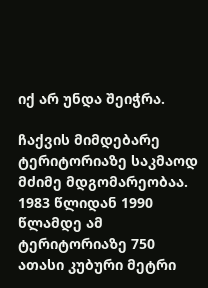იქ არ უნდა შეიჭრა.

ჩაქვის მიმდებარე ტერიტორიაზე საკმაოდ მძიმე მდგომარეობაა. 1983 წლიდან 1990 წლამდე ამ ტერიტორიაზე 750 ათასი კუბური მეტრი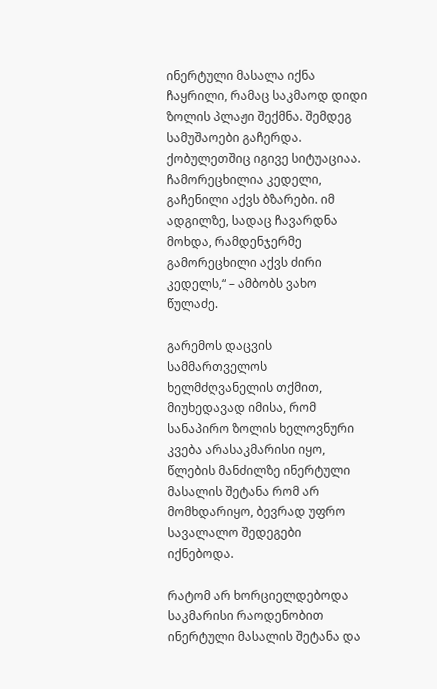ინერტული მასალა იქნა ჩაყრილი, რამაც საკმაოდ დიდი ზოლის პლაჟი შექმნა. შემდეგ სამუშაოები გაჩერდა. ქობულეთშიც იგივე სიტუაციაა. ჩამორეცხილია კედელი, გაჩენილი აქვს ბზარები. იმ ადგილზე, სადაც ჩავარდნა მოხდა, რამდენჯერმე გამორეცხილი აქვს ძირი კედელს,“ – ამბობს ვახო წულაძე.

გარემოს დაცვის სამმართველოს ხელმძღვანელის თქმით, მიუხედავად იმისა, რომ სანაპირო ზოლის ხელოვნური კვება არასაკმარისი იყო,  წლების მანძილზე ინერტული მასალის შეტანა რომ არ მომხდარიყო, ბევრად უფრო სავალალო შედეგები იქნებოდა.

რატომ არ ხორციელდებოდა საკმარისი რაოდენობით ინერტული მასალის შეტანა და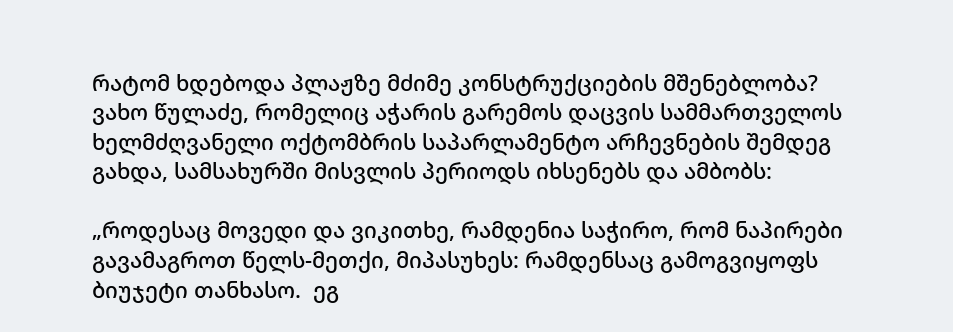რატომ ხდებოდა პლაჟზე მძიმე კონსტრუქციების მშენებლობა? ვახო წულაძე, რომელიც აჭარის გარემოს დაცვის სამმართველოს ხელმძღვანელი ოქტომბრის საპარლამენტო არჩევნების შემდეგ გახდა, სამსახურში მისვლის პერიოდს იხსენებს და ამბობს:

„როდესაც მოვედი და ვიკითხე, რამდენია საჭირო, რომ ნაპირები გავამაგროთ წელს-მეთქი, მიპასუხეს: რამდენსაც გამოგვიყოფს ბიუჯეტი თანხასო.  ეგ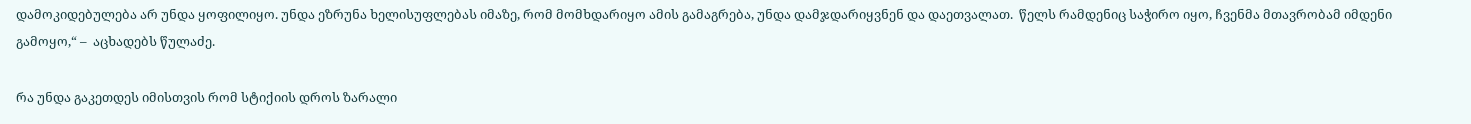დამოკიდებულება არ უნდა ყოფილიყო. უნდა ეზრუნა ხელისუფლებას იმაზე, რომ მომხდარიყო ამის გამაგრება, უნდა დამჯდარიყვნენ და დაეთვალათ.  წელს რამდენიც საჭირო იყო, ჩვენმა მთავრობამ იმდენი გამოყო,“ –  აცხადებს წულაძე.

რა უნდა გაკეთდეს იმისთვის რომ სტიქიის დროს ზარალი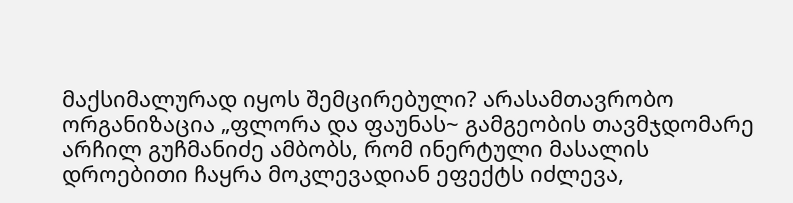მაქსიმალურად იყოს შემცირებული? არასამთავრობო ორგანიზაცია „ფლორა და ფაუნას~ გამგეობის თავმჯდომარე არჩილ გუჩმანიძე ამბობს, რომ ინერტული მასალის დროებითი ჩაყრა მოკლევადიან ეფექტს იძლევა,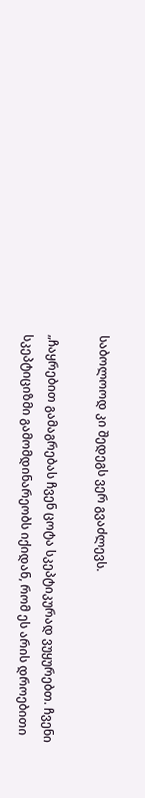საბოლოოდ კი შედეგს ვერ გვაძლევს.

„ჩაყრებით გამაგრებას ჩვენ ცოტა სკეპტიკურად ვუყურებთ. ჩვენი სკეპტიციზმი გამომდინარეობს იქიდან, რომ ეს არის დროებითი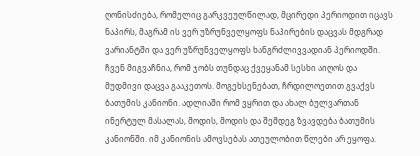ღონისძიება, რომელიც გარკვეულწილად, მცირედი პერიოდით იცავს ნაპირს, მაგრამ ის ვერ უზრუნველყოფს ნაპირების დაცვას მდგრად ვარიანტში და ვერ უზრუნველყოფს ხანგრძლივვადიან პერიოდში. ჩვენ მიგვაჩნია, რომ ჯობს თუნდაც ქვეყანამ სესხი აიღოს და მუდმივი დაცვა გააკეთოს. მოგეხსენებათ, ჩრდილოეთით გვაქვს ბათუმის კანიონი. ადლიაში რომ ვყრით და ახალ ბულვართან ინერტულ მასალას, მოდის, მოდის და შემდეგ ზვავდება ბათუმის კანიონში. იმ კანიონის ამოვსებას ათეულობით წლები არ ეყოფა.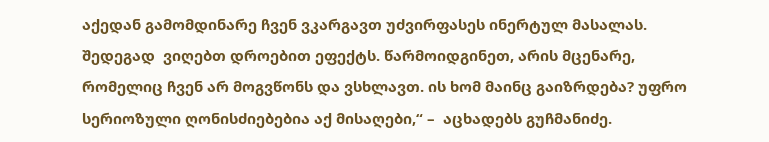აქედან გამომდინარე ჩვენ ვკარგავთ უძვირფასეს ინერტულ მასალას. შედეგად  ვიღებთ დროებით ეფექტს. წარმოიდგინეთ, არის მცენარე, რომელიც ჩვენ არ მოგვწონს და ვსხლავთ. ის ხომ მაინც გაიზრდება? უფრო სერიოზული ღონისძიებებია აქ მისაღები,“ –  აცხადებს გუჩმანიძე.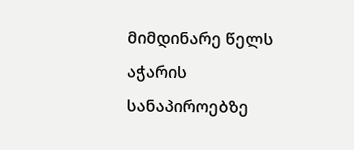მიმდინარე წელს აჭარის სანაპიროებზე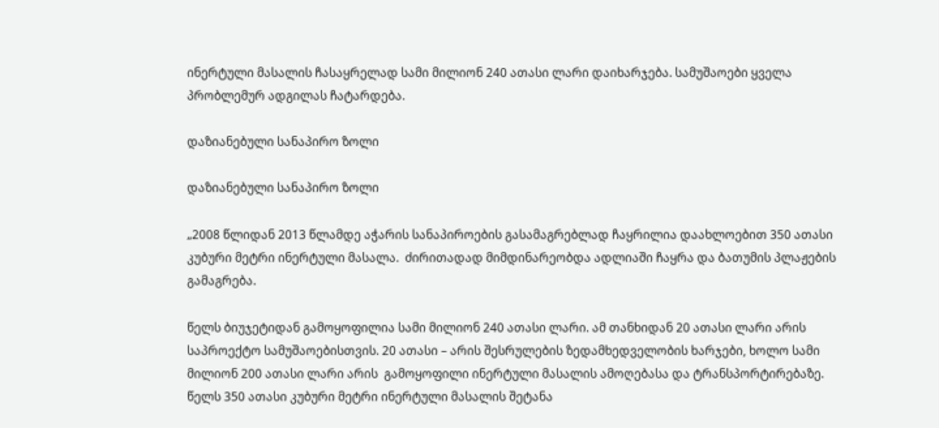ინერტული მასალის ჩასაყრელად სამი მილიონ 240 ათასი ლარი დაიხარჯება. სამუშაოები ყველა პრობლემურ ადგილას ჩატარდება.

დაზიანებული სანაპირო ზოლი

დაზიანებული სანაპირო ზოლი

„2008 წლიდან 2013 წლამდე აჭარის სანაპიროების გასამაგრებლად ჩაყრილია დაახლოებით 350 ათასი კუბური მეტრი ინერტული მასალა.  ძირითადად მიმდინარეობდა ადლიაში ჩაყრა და ბათუმის პლაჟების გამაგრება.

წელს ბიუჯეტიდან გამოყოფილია სამი მილიონ 240 ათასი ლარი. ამ თანხიდან 20 ათასი ლარი არის საპროექტო სამუშაოებისთვის. 20 ათასი – არის შესრულების ზედამხედველობის ხარჯები, ხოლო სამი მილიონ 200 ათასი ლარი არის  გამოყოფილი ინერტული მასალის ამოღებასა და ტრანსპორტირებაზე. წელს 350 ათასი კუბური მეტრი ინერტული მასალის შეტანა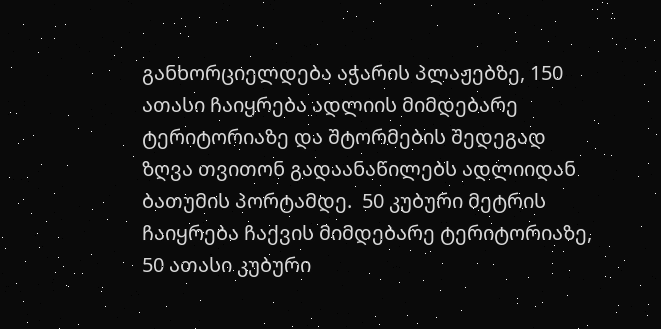განხორციელდება აჭარის პლაჟებზე, 150 ათასი ჩაიყრება ადლიის მიმდებარე ტერიტორიაზე და შტორმების შედეგად ზღვა თვითონ გადაანაწილებს ადლიიდან ბათუმის პორტამდე.  50 კუბური მეტრის ჩაიყრება ჩაქვის მიმდებარე ტერიტორიაზე, 50 ათასი კუბური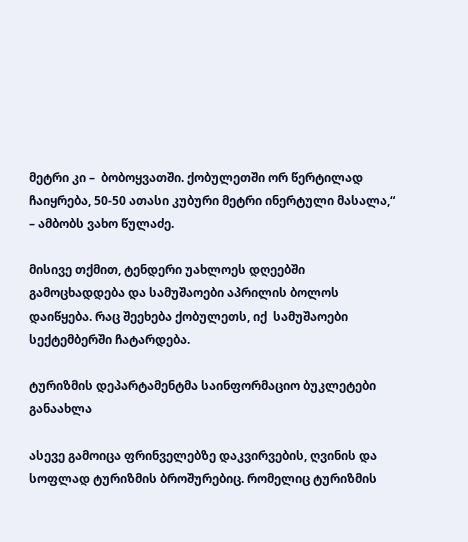მეტრი კი –  ბობოყვათში. ქობულეთში ორ წერტილად ჩაიყრება, 50-50 ათასი კუბური მეტრი ინერტული მასალა,“ – ამბობს ვახო წულაძე.

მისივე თქმით, ტენდერი უახლოეს დღეებში გამოცხადდება და სამუშაოები აპრილის ბოლოს დაიწყება. რაც შეეხება ქობულეთს, იქ  სამუშაოები სექტემბერში ჩატარდება.

ტურიზმის დეპარტამენტმა საინფორმაციო ბუკლეტები განაახლა

ასევე გამოიცა ფრინველებზე დაკვირვების, ღვინის და სოფლად ტურიზმის ბროშურებიც. რომელიც ტურიზმის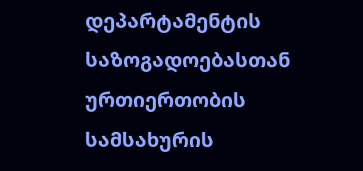დეპარტამენტის საზოგადოებასთან ურთიერთობის სამსახურის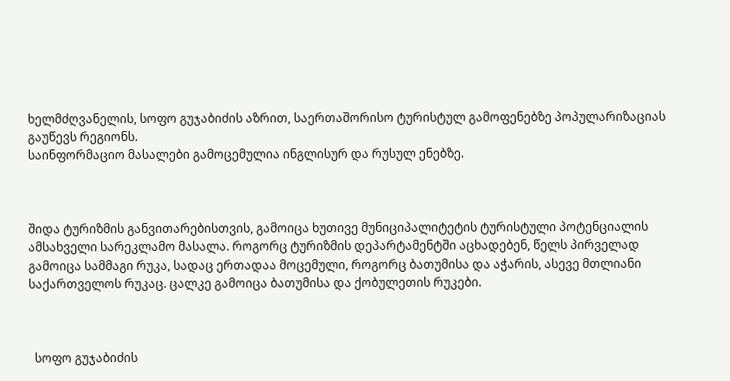ხელმძღვანელის, სოფო გუჯაბიძის აზრით, საერთაშორისო ტურისტულ გამოფენებზე პოპულარიზაციას გაუწევს რეგიონს.
საინფორმაციო მასალები გამოცემულია ინგლისურ და რუსულ ენებზე.



შიდა ტურიზმის განვითარებისთვის, გამოიცა ხუთივე მუნიციპალიტეტის ტურისტული პოტენციალის ამსახველი სარეკლამო მასალა. როგორც ტურიზმის დეპარტამენტში აცხადებენ, წელს პირველად გამოიცა სამმაგი რუკა, სადაც ერთადაა მოცემული, როგორც ბათუმისა და აჭარის, ასევე მთლიანი საქართველოს რუკაც. ცალკე გამოიცა ბათუმისა და ქობულეთის რუკები.



  სოფო გუჯაბიძის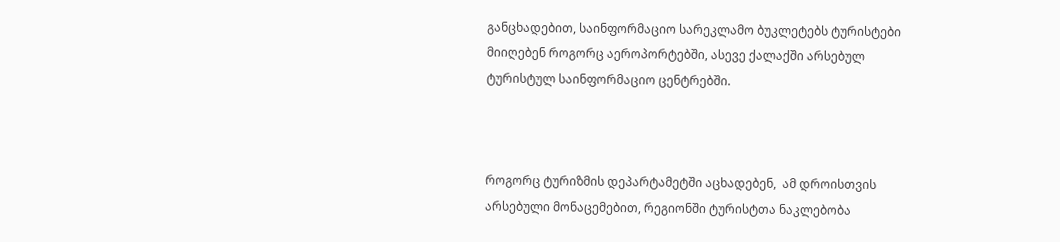განცხადებით, საინფორმაციო სარეკლამო ბუკლეტებს ტურისტები მიიღებენ როგორც აეროპორტებში, ასევე ქალაქში არსებულ ტურისტულ საინფორმაციო ცენტრებში.



როგორც ტურიზმის დეპარტამეტში აცხადებენ,  ამ დროისთვის არსებული მონაცემებით, რეგიონში ტურისტთა ნაკლებობა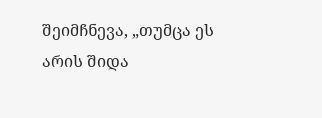შეიმჩნევა, „თუმცა ეს არის შიდა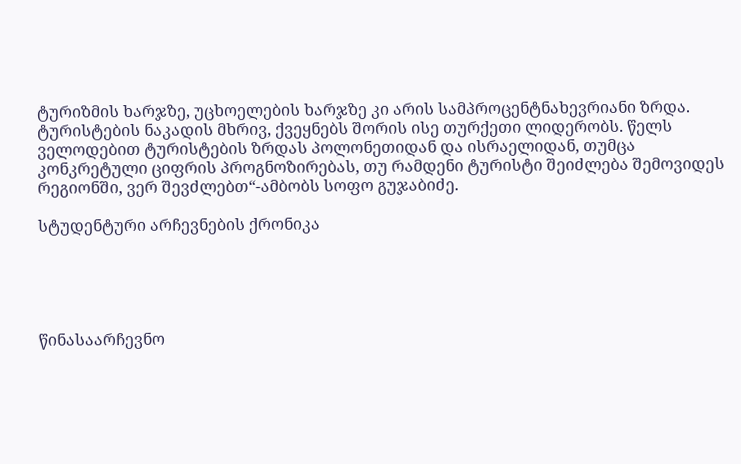ტურიზმის ხარჯზე, უცხოელების ხარჯზე კი არის სამპროცენტნახევრიანი ზრდა. ტურისტების ნაკადის მხრივ, ქვეყნებს შორის ისე თურქეთი ლიდერობს. წელს ველოდებით ტურისტების ზრდას პოლონეთიდან და ისრაელიდან, თუმცა კონკრეტული ციფრის პროგნოზირებას, თუ რამდენი ტურისტი შეიძლება შემოვიდეს რეგიონში, ვერ შევძლებთ“-ამბობს სოფო გუჯაბიძე.

სტუდენტური არჩევნების ქრონიკა





წინასაარჩევნო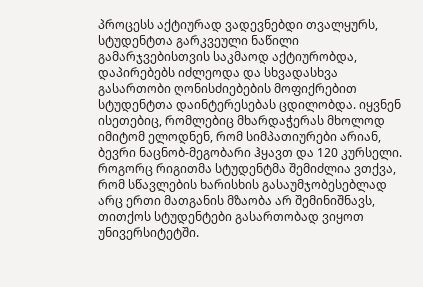პროცესს აქტიურად ვადევნებდი თვალყურს, სტუდენტთა გარკვეული ნაწილი გამარჯვებისთვის საკმაოდ აქტიურობდა, დაპირებებს იძლეოდა და სხვადასხვა გასართობი ღონისძიებების მოფიქრებით სტუდენტთა დაინტერესებას ცდილობდა. იყვნენ ისეთებიც, რომლებიც მხარდაჭერას მხოლოდ იმიტომ ელოდნენ, რომ სიმპათიურები არიან, ბევრი ნაცნობ-მეგობარი ჰყავთ და 120 კურსელი. როგორც რიგითმა სტუდენტმა შემიძლია ვთქვა, რომ სწავლების ხარისხის გასაუმჯობესებლად არც ერთი მათგანის მზაობა არ შემინიშნავს, თითქოს სტუდენტები გასართობად ვიყოთ უნივერსიტეტში.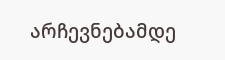არჩევნებამდე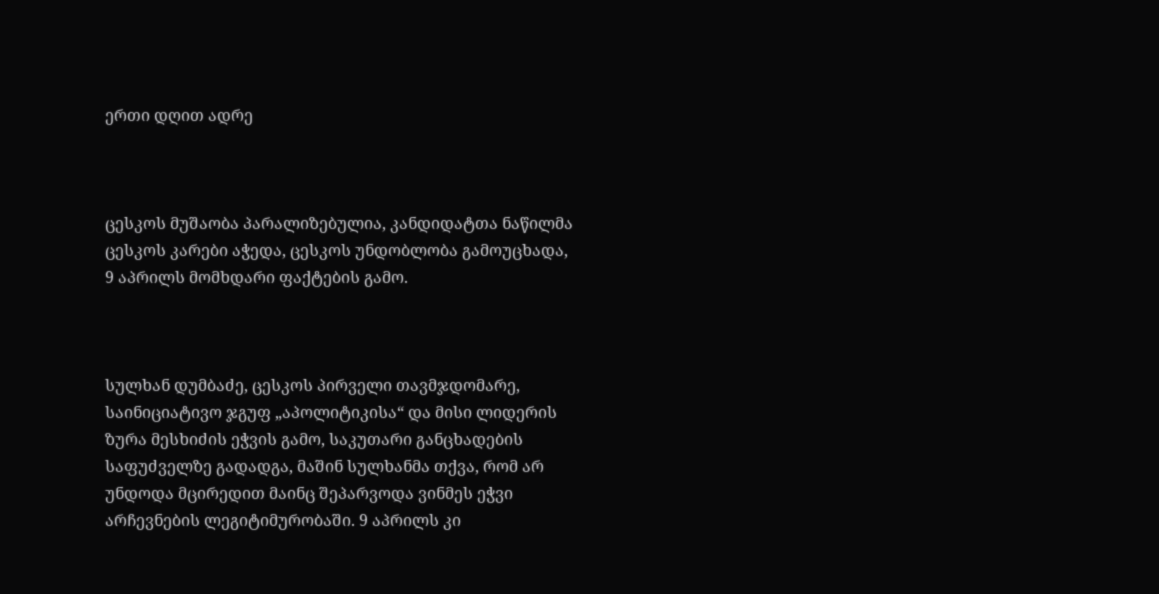ერთი დღით ადრე



ცესკოს მუშაობა პარალიზებულია, კანდიდატთა ნაწილმა ცესკოს კარები აჭედა, ცესკოს უნდობლობა გამოუცხადა, 9 აპრილს მომხდარი ფაქტების გამო.



სულხან დუმბაძე, ცესკოს პირველი თავმჯდომარე, საინიციატივო ჯგუფ „აპოლიტიკისა“ და მისი ლიდერის ზურა მესხიძის ეჭვის გამო, საკუთარი განცხადების საფუძველზე გადადგა, მაშინ სულხანმა თქვა, რომ არ უნდოდა მცირედით მაინც შეპარვოდა ვინმეს ეჭვი არჩევნების ლეგიტიმურობაში. 9 აპრილს კი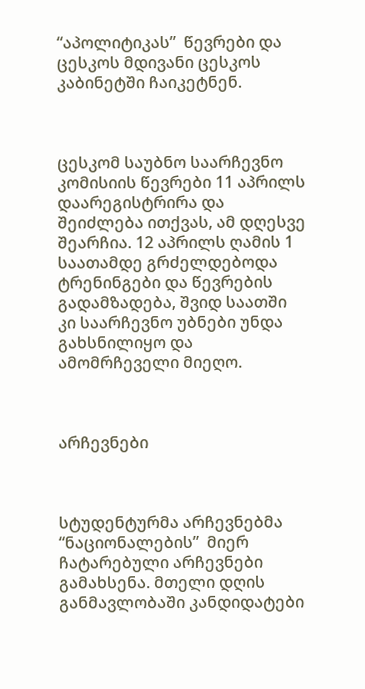“აპოლიტიკას”  წევრები და ცესკოს მდივანი ცესკოს კაბინეტში ჩაიკეტნენ.



ცესკომ საუბნო საარჩევნო კომისიის წევრები 11 აპრილს დაარეგისტრირა და შეიძლება ითქვას, ამ დღესვე შეარჩია. 12 აპრილს ღამის 1 საათამდე გრძელდებოდა ტრენინგები და წევრების გადამზადება, შვიდ საათში კი საარჩევნო უბნები უნდა გახსნილიყო და ამომრჩეველი მიეღო.



არჩევნები



სტუდენტურმა არჩევნებმა “ნაციონალების”  მიერ ჩატარებული არჩევნები გამახსენა. მთელი დღის განმავლობაში კანდიდატები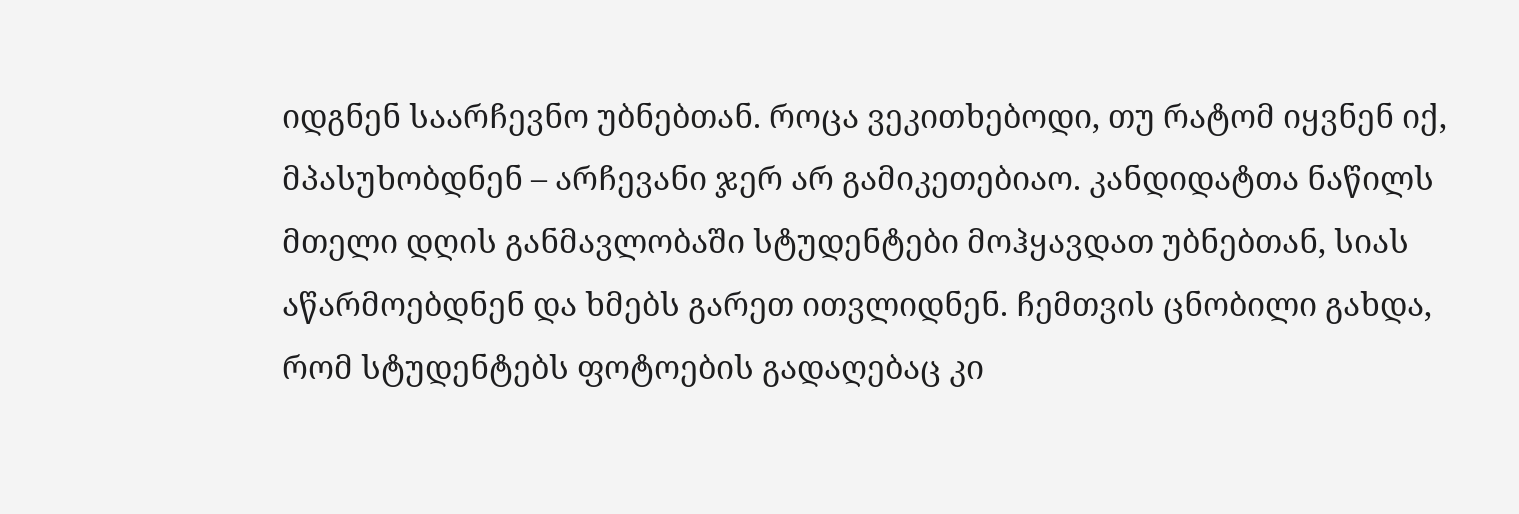იდგნენ საარჩევნო უბნებთან. როცა ვეკითხებოდი, თუ რატომ იყვნენ იქ, მპასუხობდნენ – არჩევანი ჯერ არ გამიკეთებიაო. კანდიდატთა ნაწილს მთელი დღის განმავლობაში სტუდენტები მოჰყავდათ უბნებთან, სიას აწარმოებდნენ და ხმებს გარეთ ითვლიდნენ. ჩემთვის ცნობილი გახდა, რომ სტუდენტებს ფოტოების გადაღებაც კი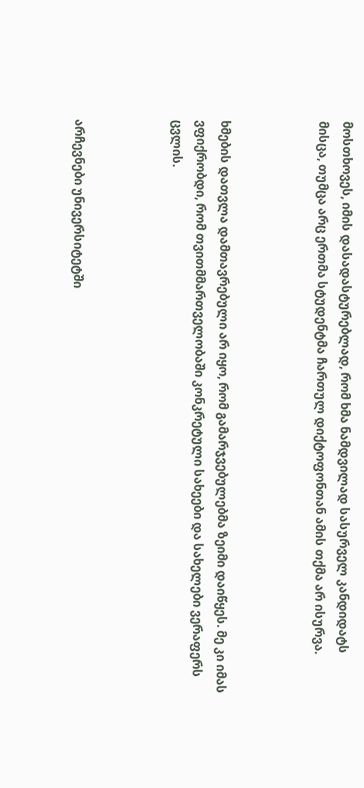მოსთხოვეს, იმის დასადასტურებლად, რომ ხმა ნამდვილად სასურველ კანდიდატს მისცა, თუმცა არც ერთმა სტუდენტმა ჩართულ დიქტოფონთან ამის თქმა არ ისურვა.



ხმების დათვლა დამთავრებული არ იყო, რომ გამარჯვებულებმა ზეიმი დაიწყეს. მე კი იმას ვფიქრობდი, რომ თვითმმართველობაში კონკრეტული სახეები და სახელები ვერაფერს ცვლის.



არჩევნები უნივერსიტეტში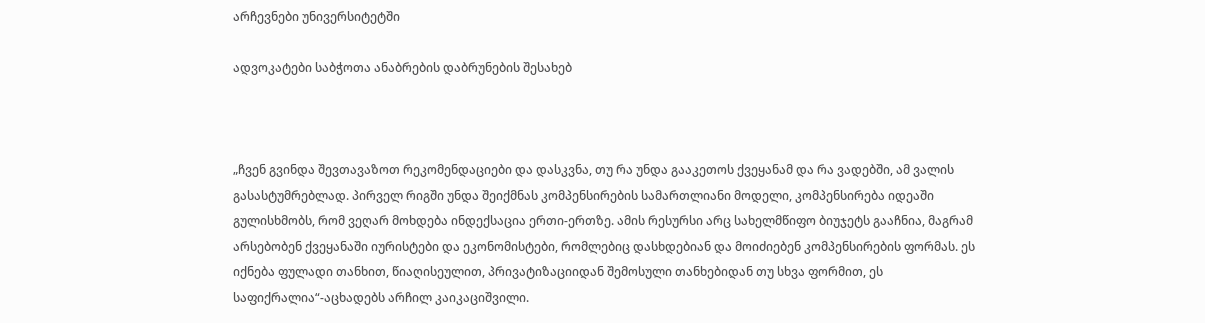არჩევნები უნივერსიტეტში

ადვოკატები საბჭოთა ანაბრების დაბრუნების შესახებ



„ჩვენ გვინდა შევთავაზოთ რეკომენდაციები და დასკვნა, თუ რა უნდა გააკეთოს ქვეყანამ და რა ვადებში, ამ ვალის გასასტუმრებლად. პირველ რიგში უნდა შეიქმნას კომპენსირების სამართლიანი მოდელი, კომპენსირება იდეაში გულისხმობს, რომ ვეღარ მოხდება ინდექსაცია ერთი-ერთზე. ამის რესურსი არც სახელმწიფო ბიუჯეტს გააჩნია, მაგრამ არსებობენ ქვეყანაში იურისტები და ეკონომისტები, რომლებიც დასხდებიან და მოიძიებენ კომპენსირების ფორმას. ეს იქნება ფულადი თანხით, წიაღისეულით, პრივატიზაციიდან შემოსული თანხებიდან თუ სხვა ფორმით, ეს საფიქრალია“-აცხადებს არჩილ კაიკაციშვილი.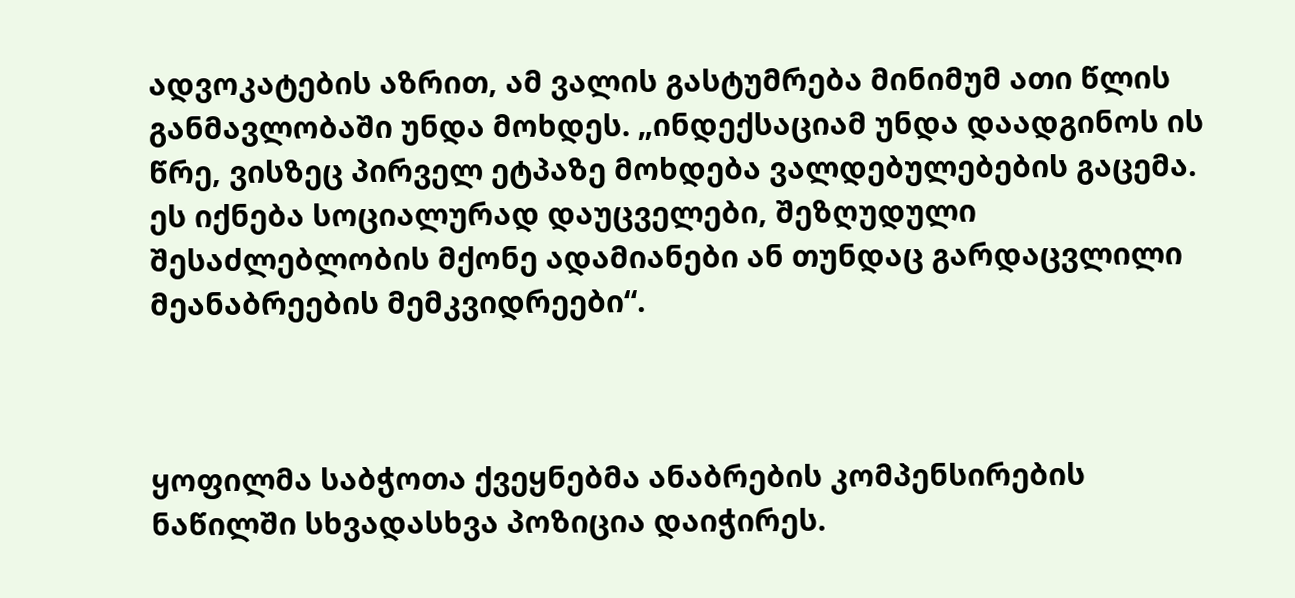ადვოკატების აზრით, ამ ვალის გასტუმრება მინიმუმ ათი წლის განმავლობაში უნდა მოხდეს. „ინდექსაციამ უნდა დაადგინოს ის წრე, ვისზეც პირველ ეტპაზე მოხდება ვალდებულებების გაცემა. ეს იქნება სოციალურად დაუცველები, შეზღუდული შესაძლებლობის მქონე ადამიანები ან თუნდაც გარდაცვლილი მეანაბრეების მემკვიდრეები“.



ყოფილმა საბჭოთა ქვეყნებმა ანაბრების კომპენსირების ნაწილში სხვადასხვა პოზიცია დაიჭირეს.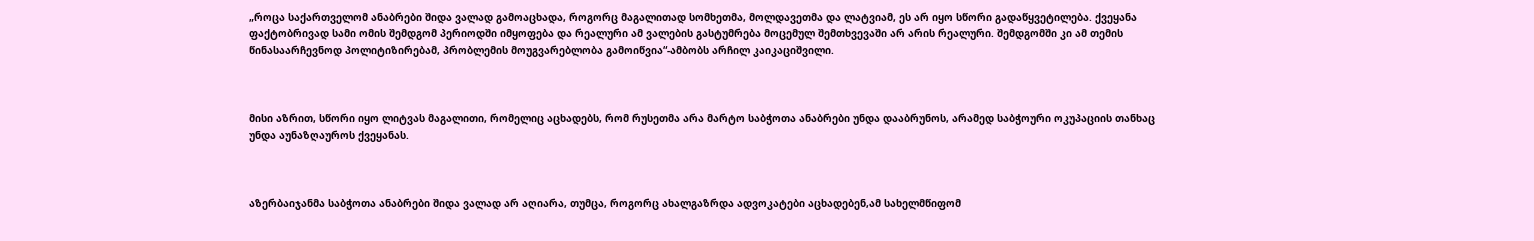„როცა საქართველომ ანაბრები შიდა ვალად გამოაცხადა, როგორც მაგალითად სომხეთმა, მოლდავეთმა და ლატვიამ, ეს არ იყო სწორი გადაწყვეტილება. ქვეყანა ფაქტობრივად სამი ომის შემდგომ პერიოდში იმყოფება და რეალური ამ ვალების გასტუმრება მოცემულ შემთხვევაში არ არის რეალური. შემდგომში კი ამ თემის წინასაარჩევნოდ პოლიტიზირებამ, პრობლემის მოუგვარებლობა გამოიწვია“-ამბობს არჩილ კაიკაციშვილი.



მისი აზრით, სწორი იყო ლიტვას მაგალითი, რომელიც აცხადებს, რომ რუსეთმა არა მარტო საბჭოთა ანაბრები უნდა დააბრუნოს, არამედ საბჭოური ოკუპაციის თანხაც უნდა აუნაზღაუროს ქვეყანას.



აზერბაიჯანმა საბჭოთა ანაბრები შიდა ვალად არ აღიარა, თუმცა, როგორც ახალგაზრდა ადვოკატები აცხადებენ,ამ სახელმწიფომ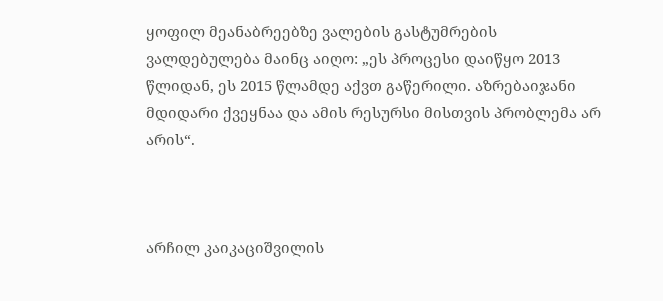ყოფილ მეანაბრეებზე ვალების გასტუმრების ვალდებულება მაინც აიღო: „ეს პროცესი დაიწყო 2013 წლიდან, ეს 2015 წლამდე აქვთ გაწერილი. აზრებაიჯანი მდიდარი ქვეყნაა და ამის რესურსი მისთვის პრობლემა არ არის“.



არჩილ კაიკაციშვილის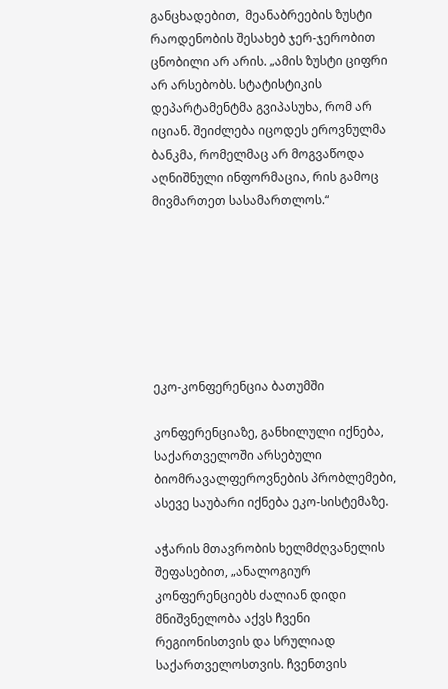განცხადებით,  მეანაბრეების ზუსტი რაოდენობის შესახებ ჯერ-ჯერობით ცნობილი არ არის. „ამის ზუსტი ციფრი არ არსებობს. სტატისტიკის დეპარტამენტმა გვიპასუხა, რომ არ იციან. შეიძლება იცოდეს ეროვნულმა ბანკმა, რომელმაც არ მოგვაწოდა აღნიშნული ინფორმაცია, რის გამოც მივმართეთ სასამართლოს.“







ეკო-კონფერენცია ბათუმში

კონფერენციაზე, განხილული იქნება, საქართველოში არსებული ბიომრავალფეროვნების პრობლემები, ასევე საუბარი იქნება ეკო-სისტემაზე.

აჭარის მთავრობის ხელმძღვანელის შეფასებით, „ანალოგიურ კონფერენციებს ძალიან დიდი მნიშვნელობა აქვს ჩვენი რეგიონისთვის და სრულიად საქართველოსთვის. ჩვენთვის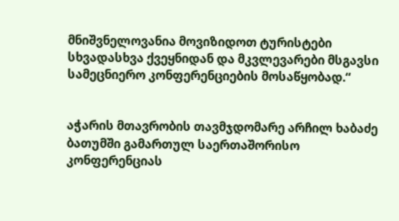მნიშვნელოვანია მოვიზიდოთ ტურისტები სხვადასხვა ქვეყნიდან და მკვლევარები მსგავსი სამეცნიერო კონფერენციების მოსაწყობად.“


აჭარის მთავრობის თავმჯდომარე არჩილ ხაბაძე ბათუმში გამართულ საერთაშორისო კონფერენციას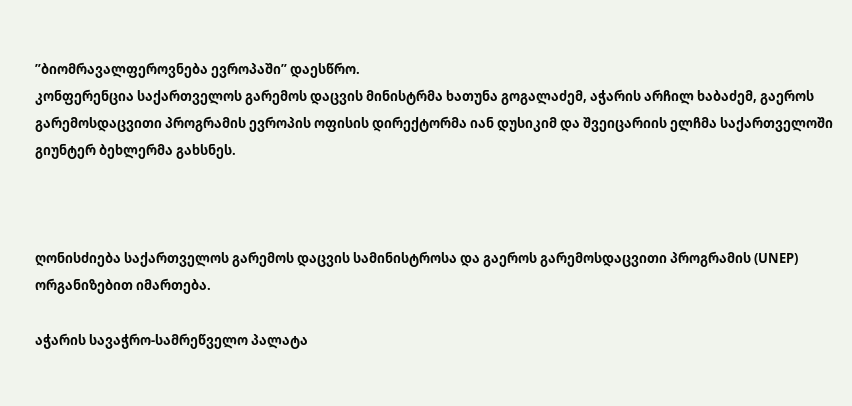”ბიომრავალფეროვნება ევროპაში” დაესწრო.
კონფერენცია საქართველოს გარემოს დაცვის მინისტრმა ხათუნა გოგალაძემ, აჭარის არჩილ ხაბაძემ, გაეროს გარემოსდაცვითი პროგრამის ევროპის ოფისის დირექტორმა იან დუსიკიმ და შვეიცარიის ელჩმა საქართველოში გიუნტერ ბეხლერმა გახსნეს.



ღონისძიება საქართველოს გარემოს დაცვის სამინისტროსა და გაეროს გარემოსდაცვითი პროგრამის (UNEP) ორგანიზებით იმართება.

აჭარის სავაჭრო-სამრეწველო პალატა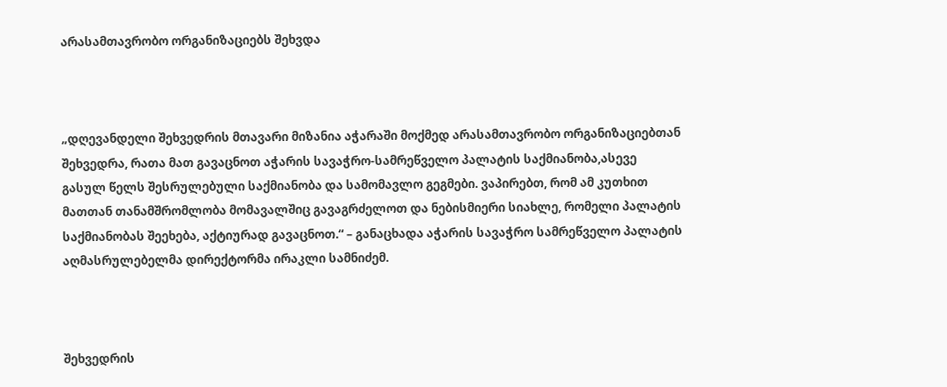არასამთავრობო ორგანიზაციებს შეხვდა



„დღევანდელი შეხვედრის მთავარი მიზანია აჭარაში მოქმედ არასამთავრობო ორგანიზაციებთან შეხვედრა, რათა მათ გავაცნოთ აჭარის სავაჭრო-სამრეწველო პალატის საქმიანობა,ასევე გასულ წელს შესრულებული საქმიანობა და სამომავლო გეგმები. ვაპირებთ, რომ ამ კუთხით მათთან თანამშრომლობა მომავალშიც გავაგრძელოთ და ნებისმიერი სიახლე, რომელი პალატის საქმიანობას შეეხება, აქტიურად გავაცნოთ.“ – განაცხადა აჭარის სავაჭრო სამრეწველო პალატის აღმასრულებელმა დირექტორმა ირაკლი სამნიძემ.



შეხვედრის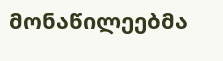მონაწილეებმა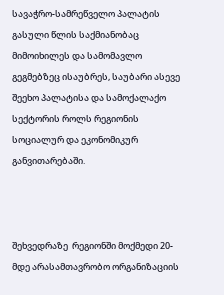სავაჭრო-სამრეწველო პალატის გასული წლის საქმიანობაც მიმოიხილეს და სამომავლო გეგმებზეც ისაუბრეს, საუბარი ასევე შეეხო პალატისა და სამოქალაქო სექტორის როლს რეგიონის სოციალურ და ეკონომიკურ განვითარებაში.



შეხვედრაზე  რეგიონში მოქმედი 20-მდე არასამთავრობო ორგანიზაციის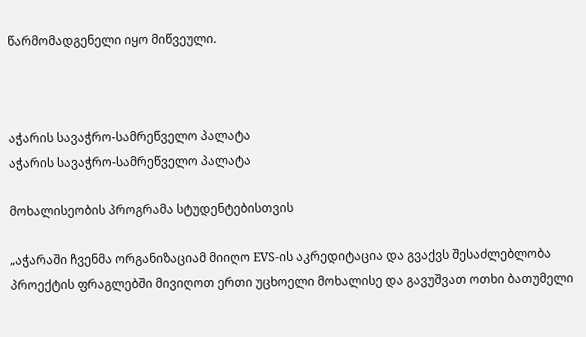წარმომადგენელი იყო მიწვეული.



აჭარის სავაჭრო-სამრეწველო პალატა
აჭარის სავაჭრო-სამრეწველო პალატა

მოხალისეობის პროგრამა სტუდენტებისთვის

„აჭარაში ჩვენმა ორგანიზაციამ მიიღო EVS-ის აკრედიტაცია და გვაქვს შესაძლებლობა პროექტის ფრაგლებში მივიღოთ ერთი უცხოელი მოხალისე და გავუშვათ ოთხი ბათუმელი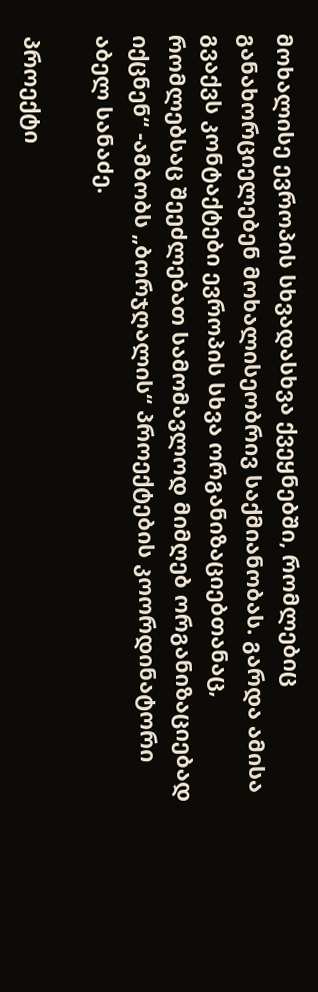მოხალისე ევროპის სხვადასხვა ქვეყნებში, რომლებიც განახორციელებენ მოხალისეობრივ საქმიანობას. გარდა ამისა გვაქვს კონტაქტები ევროპის სხვა ორგანიზაციებთანაც, რომლებსაც შეეძლებათ სამომავლოდ მიმღებ ორგანიზაციებად იქცნენ“ -ამბობს „ბორჯღალის“ პროექტების კოორდინატორი აბელ სანაძე.

პროექტი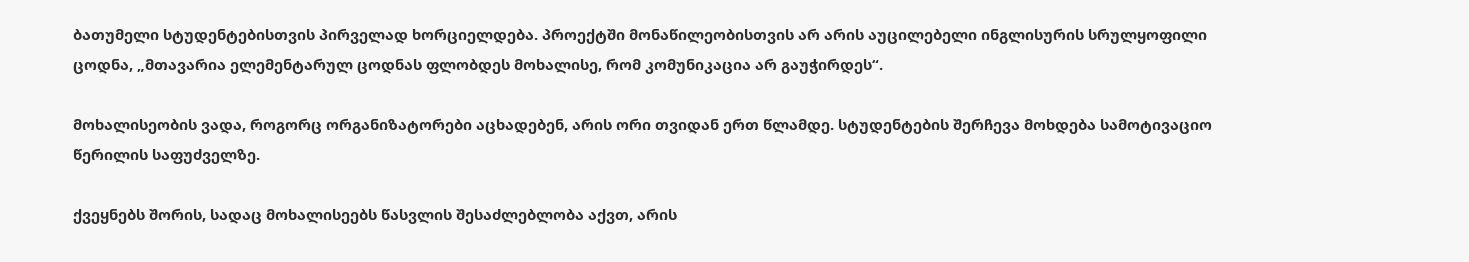ბათუმელი სტუდენტებისთვის პირველად ხორციელდება. პროექტში მონაწილეობისთვის არ არის აუცილებელი ინგლისურის სრულყოფილი ცოდნა, „მთავარია ელემენტარულ ცოდნას ფლობდეს მოხალისე, რომ კომუნიკაცია არ გაუჭირდეს“.

მოხალისეობის ვადა, როგორც ორგანიზატორები აცხადებენ, არის ორი თვიდან ერთ წლამდე. სტუდენტების შერჩევა მოხდება სამოტივაციო წერილის საფუძველზე.

ქვეყნებს შორის, სადაც მოხალისეებს წასვლის შესაძლებლობა აქვთ, არის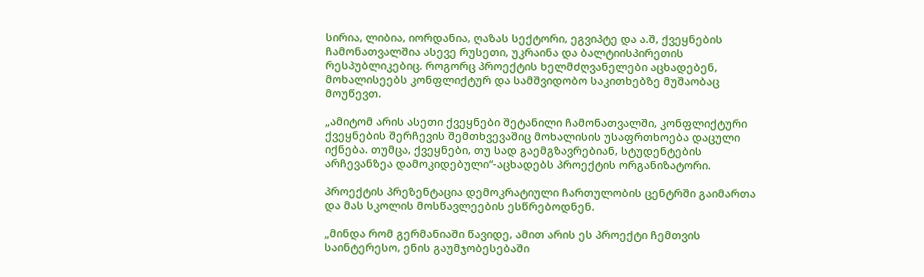სირია, ლიბია, იორდანია, ღაზას სექტორი, ეგვიპტე და ა.შ, ქვეყნების ჩამონათვალშია ასევე რუსეთი, უკრაინა და ბალტიისპირეთის რესპუბლიკებიც. როგორც პროექტის ხელმძღვანელები აცხადებენ, მოხალისეებს კონფლიქტურ და სამშვიდობო საკითხებზე მუშაობაც მოუწევთ.

„ამიტომ არის ასეთი ქვეყნები შეტანილი ჩამონათვალში, კონფლიქტური ქვეყნების შერჩევის შემთხვევაშიც მოხალისის უსაფრთხოება დაცული იქნება. თუმცა, ქვეყნები, თუ სად გაემგზავრებიან, სტუდენტების არჩევანზეა დამოკიდებული“-აცხადებს პროექტის ორგანიზატორი.

პროექტის პრეზენტაცია დემოკრატიული ჩართულობის ცენტრში გაიმართა და მას სკოლის მოსწავლეების ესწრებოდნენ.

„მინდა რომ გერმანიაში წავიდე, ამით არის ეს პროექტი ჩემთვის საინტერესო, ენის გაუმჯობესებაში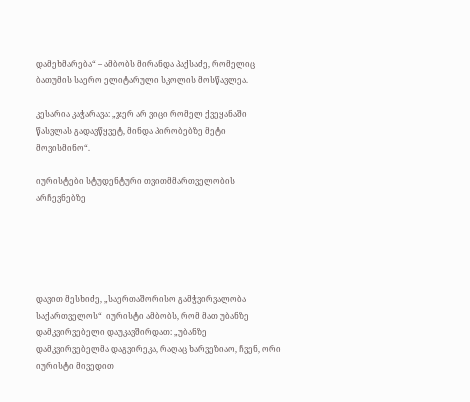დამეხმარება“ – ამბობს მირანდა პაქსაძე, რომელიც ბათუმის საერო ელიტარული სკოლის მოსწავლეა.

კესარია კაჭარავა: „ჯერ არ ვიცი რომელ ქვეყანაში წასვლას გადავწყვეტ, მინდა პირობებზე მეტი მოვისმინო“.

იურისტები სტუდენტური თვითმმართველობის არჩევნებზე





დავით მესხიძე, „საერთაშორისო გამჭვირვალობა საქართველოს“  იურისტი ამბობს, რომ მათ უბანზე დამკვირვებელი დაუკავშირდათ: „უბანზე დამკვირვებელმა დაგვირეკა, რაღაც ხარვეზიაო, ჩვენ, ორი იურისტი მივედით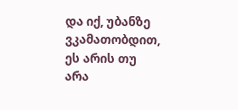და იქ, უბანზე ვკამათობდით, ეს არის თუ არა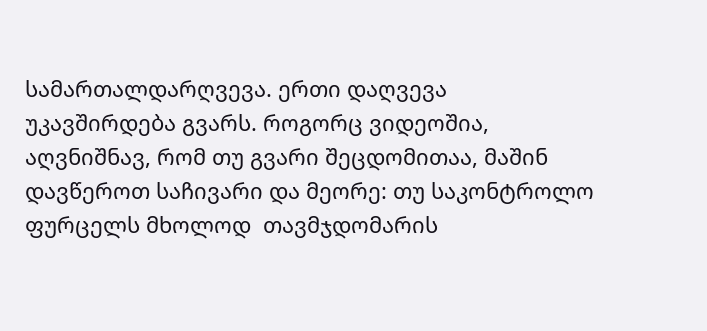სამართალდარღვევა. ერთი დაღვევა უკავშირდება გვარს. როგორც ვიდეოშია, აღვნიშნავ, რომ თუ გვარი შეცდომითაა, მაშინ დავწეროთ საჩივარი და მეორე: თუ საკონტროლო ფურცელს მხოლოდ  თავმჯდომარის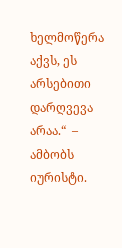ხელმოწერა აქვს, ეს არსებითი დარღვევა არაა.“  – ამბობს იურისტი.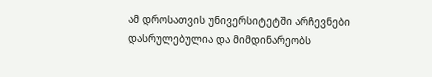ამ დროსათვის უნივერსიტეტში არჩევნები დასრულებულია და მიმდინარეობს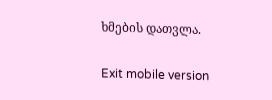ხმების დათვლა.

Exit mobile version